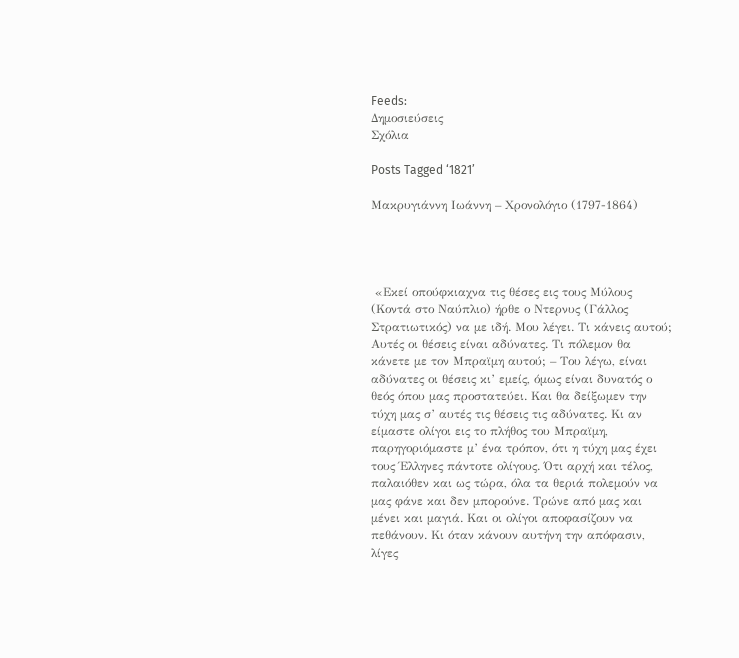Feeds:
Δημοσιεύσεις
Σχόλια

Posts Tagged ‘1821’

Μακρυγιάννη Ιωάννη – Χρονολόγιο (1797-1864)




 «Εκεί οπούφκιαχνα τις θέσες εις τους Μύλους (Κοντά στο Ναύπλιο) ήρθε ο Ντερνυς (Γάλλος Στρατιωτικός) να με ιδή. Μου λέγει. Τι κάνεις αυτού; Αυτές οι θέσεις είναι αδύνατες. Τι πόλεμον θα κάνετε με τον Μπραϊμη αυτού; – Του λέγω, είναι αδύνατες οι θέσεις κι’ εμείς, όμως είναι δυνατός ο θεός όπου μας προστατεύει. Και θα δείξωμεν την τύχη μας σ’ αυτές τις θέσεις τις αδύνατες. Κι αν είμαστε ολίγοι εις το πλήθος του Μπραϊμη, παρηγοριόμαστε μ’ ένα τρόπον, ότι η τύχη μας έχει τους Έλληνες πάντοτε ολίγους. Ότι αρχή και τέλος, παλαιόθεν και ως τώρα, όλα τα θεριά πολεμούν να μας φάνε και δεν μπορούνε. Τρώνε από μας και μένει και μαγιά. Και οι ολίγοι αποφασίζουν να πεθάνουν. Κι όταν κάνουν αυτήνη την απόφασιν, λίγες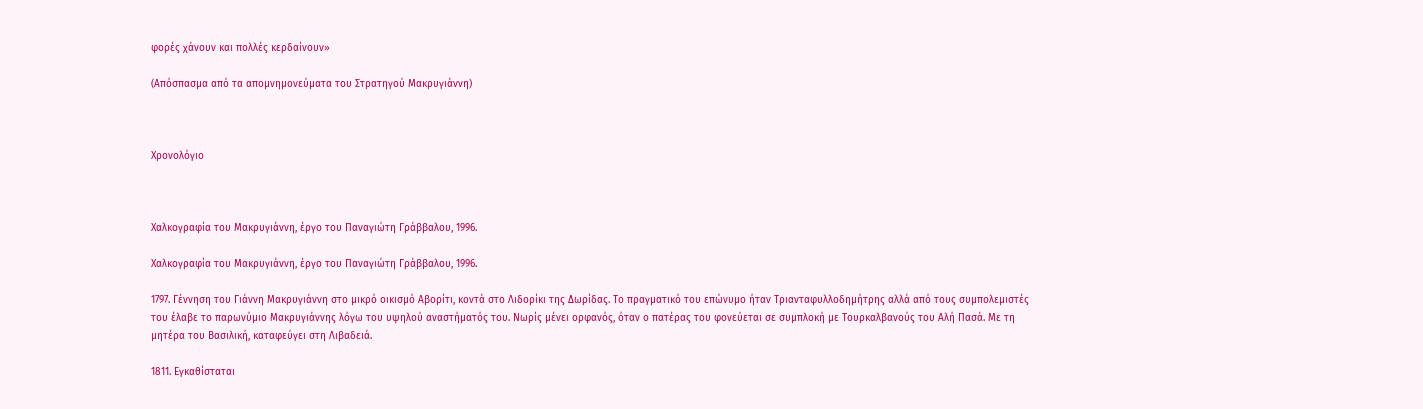φορές χάνουν και πολλές κερδαίνουν»

(Απόσπασμα από τα απομνημονεύματα του Στρατηγού Μακρυγιάννη)



Χρονολόγιο



Χαλκογραφία του Μακρυγιάννη, έργο του Παναγιώτη Γράββαλου, 1996.

Χαλκογραφία του Μακρυγιάννη, έργο του Παναγιώτη Γράββαλου, 1996.

1797. Γέννηση του Γιάννη Μακρυγιάννη στο μικρό οικισμό Αβορίτι, κοντά στο Λιδορίκι της Δωρίδας. Το πραγματικό του επώνυμο ήταν Τριανταφυλλοδημήτρης αλλά από τους συμπολεμιστές του έλαβε το παρωνύμιο Μακρυγιάννης λόγω του υψηλού αναστήματός του. Νωρίς μένει ορφανός, όταν ο πατέρας του φονεύεται σε συμπλοκή με Τουρκαλβανούς του Αλή Πασά. Με τη μητέρα του Βασιλική, καταφεύγει στη Λιβαδειά.

1811. Εγκαθίσταται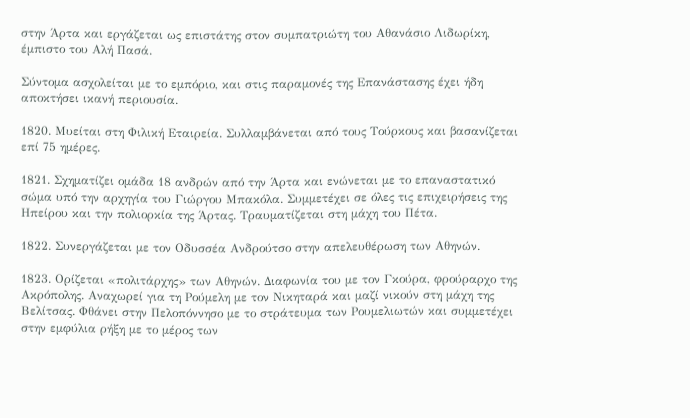στην Άρτα και εργάζεται ως επιστάτης στον συμπατριώτη του Αθανάσιο Λιδωρίκη, έμπιστο του Αλή Πασά.

Σύντομα ασχολείται με το εμπόριο, και στις παραμονές της Επανάστασης έχει ήδη αποκτήσει ικανή περιουσία.

1820. Μυείται στη Φιλική Εταιρεία. Συλλαμβάνεται από τους Τούρκους και βασανίζεται επί 75 ημέρες.

1821. Σχηματίζει ομάδα 18 ανδρών από την Άρτα και ενώνεται με το επαναστατικό σώμα υπό την αρχηγία του Γιώργου Μπακόλα. Συμμετέχει σε όλες τις επιχειρήσεις της Ηπείρου και την πολιορκία της Άρτας. Τραυματίζεται στη μάχη του Πέτα.

1822. Συνεργάζεται με τον Οδυσσέα Ανδρούτσο στην απελευθέρωση των Αθηνών.

1823. Ορίζεται «πολιτάρχης» των Αθηνών. Διαφωνία του με τον Γκούρα, φρούραρχο της Ακρόπολης. Αναχωρεί για τη Ρούμελη με τον Νικηταρά και μαζί νικούν στη μάχη της Βελίτσας. Φθάνει στην Πελοπόννησο με το στράτευμα των Ρουμελιωτών και συμμετέχει στην εμφύλια ρήξη με το μέρος των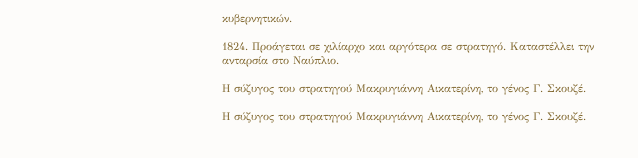κυβερνητικών.

1824. Προάγεται σε χιλίαρχο και αργότερα σε στρατηγό. Καταστέλλει την ανταρσία στο Ναύπλιο.

Η σύζυγος του στρατηγού Μακρυγιάννη Αικατερίνη, το γένος Γ. Σκουζέ.

Η σύζυγος του στρατηγού Μακρυγιάννη Αικατερίνη, το γένος Γ. Σκουζέ.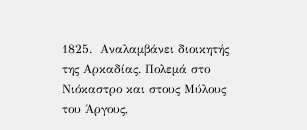1825.  Αναλαμβάνει διοικητής της Αρκαδίας. Πολεμά στο Νιόκαστρο και στους Μύλους του Άργους,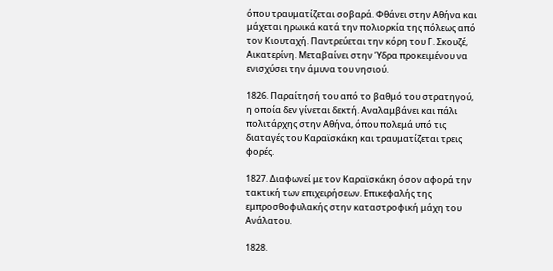όπου τραυματίζεται σοβαρά. Φθάνει στην Αθήνα και μάχεται ηρωικά κατά την πολιορκία της πόλεως από τον Κιουταχή. Παντρεύεται την κόρη του Γ. Σκουζέ, Αικατερίνη. Μεταβαίνει στην Ύδρα προκειμένου να ενισχύσει την άμυνα του νησιού.

1826. Παραίτησή του από το βαθμό του στρατηγού, η οποία δεν γίνεται δεκτή. Αναλαμβάνει και πάλι πολιτάρχης στην Αθήνα, όπου πολεμά υπό τις διαταγές του Καραϊσκάκη και τραυματίζεται τρεις φορές.

1827. Διαφωνεί με τον Καραϊσκάκη όσον αφορά την τακτική των επιχειρήσεων. Επικεφαλής της εμπροσθοφυλακής στην καταστροφική μάχη του Ανάλατου.

1828.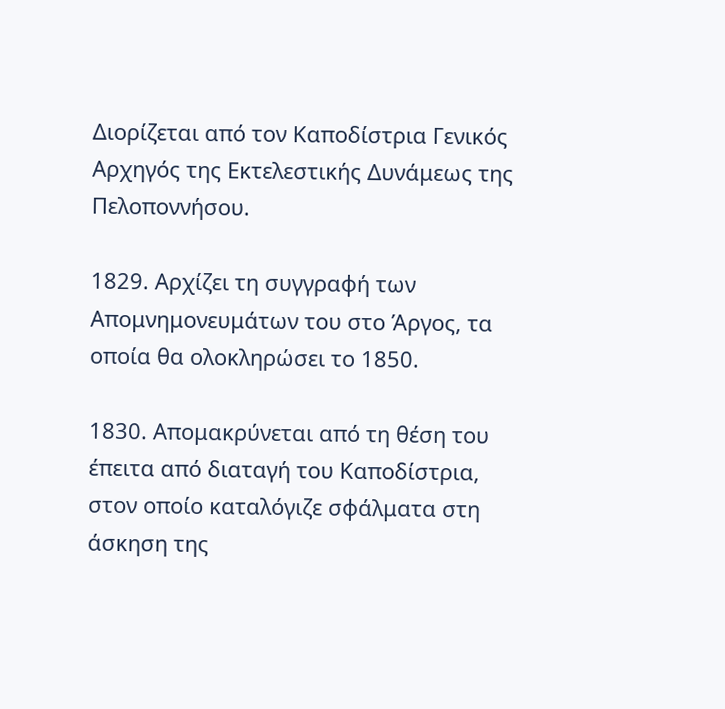Διορίζεται από τον Καποδίστρια Γενικός Αρχηγός της Εκτελεστικής Δυνάμεως της Πελοποννήσου.

1829. Αρχίζει τη συγγραφή των Απομνημονευμάτων του στο Άργος, τα οποία θα ολοκληρώσει το 1850.

1830. Απομακρύνεται από τη θέση του έπειτα από διαταγή του Καποδίστρια, στον οποίο καταλόγιζε σφάλματα στη άσκηση της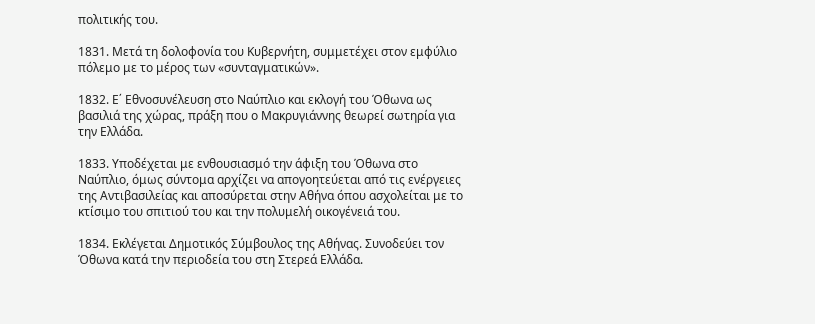πολιτικής του.

1831. Μετά τη δολοφονία του Κυβερνήτη, συμμετέχει στον εμφύλιο πόλεμο με το μέρος των «συνταγματικών».

1832. Ε΄ Εθνοσυνέλευση στο Ναύπλιο και εκλογή του Όθωνα ως βασιλιά της χώρας, πράξη που ο Μακρυγιάννης θεωρεί σωτηρία για την Ελλάδα.

1833. Υποδέχεται με ενθουσιασμό την άφιξη του Όθωνα στο Ναύπλιο, όμως σύντομα αρχίζει να απογοητεύεται από τις ενέργειες της Αντιβασιλείας και αποσύρεται στην Αθήνα όπου ασχολείται με το κτίσιμο του σπιτιού του και την πολυμελή οικογένειά του.

1834. Εκλέγεται Δημοτικός Σύμβουλος της Αθήνας. Συνοδεύει τον Όθωνα κατά την περιοδεία του στη Στερεά Ελλάδα.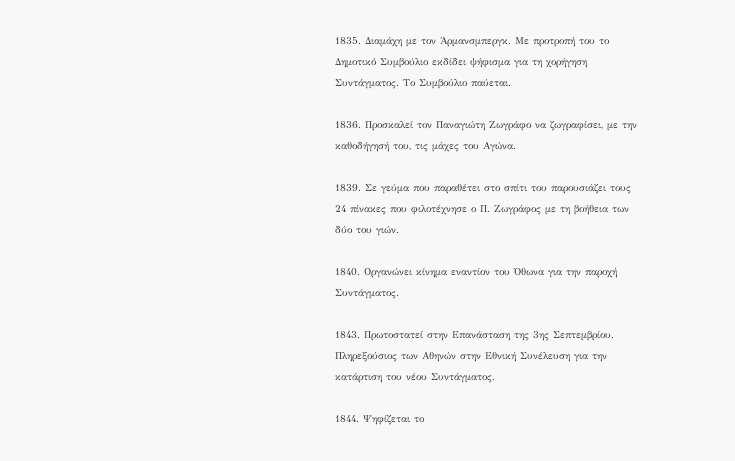1835. Διαμάχη με τον Άρμανσμπεργκ. Με προτροπή του το Δημοτικό Συμβούλιο εκδίδει ψήφισμα για τη χορήγηση Συντάγματος. Το Συμβούλιο παύεται.

1836. Προσκαλεί τον Παναγιώτη Ζωγράφο να ζωγραφίσει, με την καθοδήγησή του, τις μάχες του Αγώνα.

1839. Σε γεύμα που παραθέτει στο σπίτι του παρουσιάζει τους 24 πίνακες που φιλοτέχνησε ο Π. Ζωγράφος με τη βοήθεια των δύο του γιών.

1840. Οργανώνει κίνημα εναντίον του Όθωνα για την παροχή Συντάγματος.

1843. Πρωτοστατεί στην Επανάσταση της 3ης Σεπτεμβρίου. Πληρεξούσιος των Αθηνών στην Εθνική Συνέλευση για την κατάρτιση του νέου Συντάγματος.

1844. Ψηφίζεται το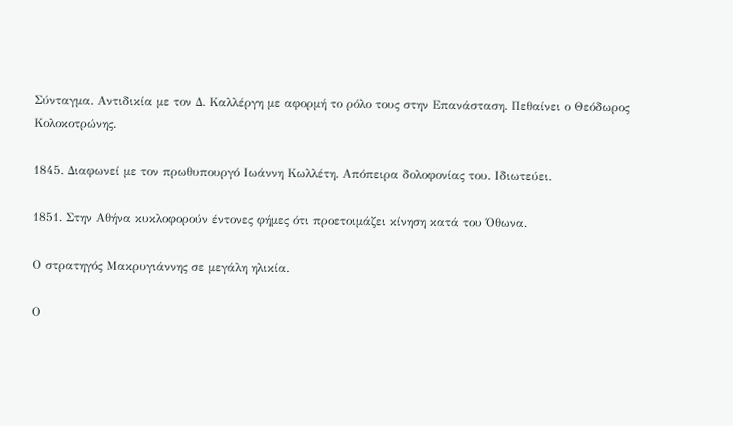Σύνταγμα. Αντιδικία με τον Δ. Καλλέργη με αφορμή το ρόλο τους στην Επανάσταση. Πεθαίνει ο Θεόδωρος Κολοκοτρώνης.

1845. Διαφωνεί με τον πρωθυπουργό Ιωάννη Κωλλέτη. Απόπειρα δολοφονίας του. Ιδιωτεύει.

1851. Στην Αθήνα κυκλοφορούν έντονες φήμες ότι προετοιμάζει κίνηση κατά του Όθωνα.

Ο στρατηγός Μακρυγιάννης σε μεγάλη ηλικία.

Ο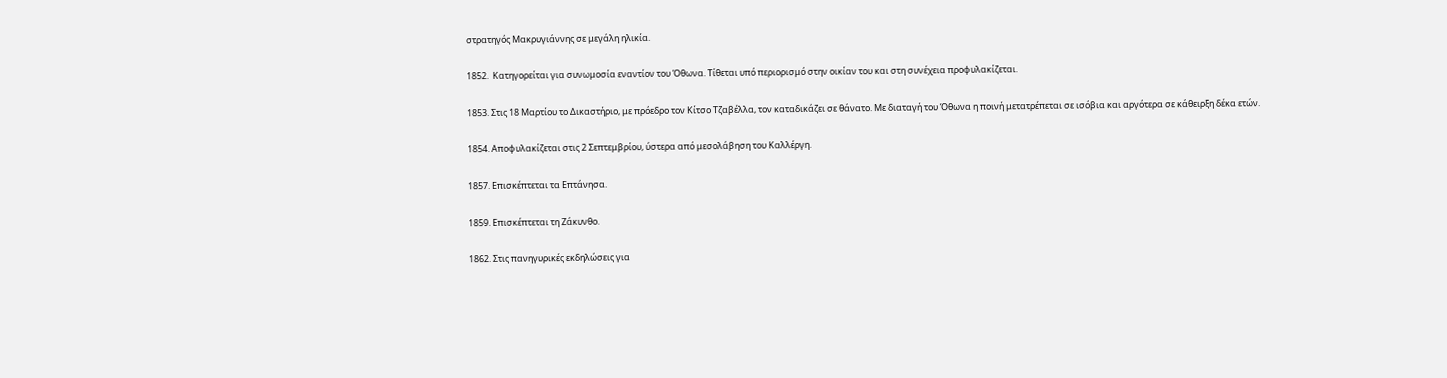στρατηγός Μακρυγιάννης σε μεγάλη ηλικία.

1852.  Κατηγορείται για συνωμοσία εναντίον του Όθωνα. Τίθεται υπό περιορισμό στην οικίαν του και στη συνέχεια προφυλακίζεται.

1853. Στις 18 Μαρτίου το Δικαστήριο, με πρόεδρο τον Κίτσο Τζαβέλλα, τον καταδικάζει σε θάνατο. Με διαταγή του Όθωνα η ποινή μετατρέπεται σε ισόβια και αργότερα σε κάθειρξη δέκα ετών.

1854. Αποφυλακίζεται στις 2 Σεπτεμβρίου, ύστερα από μεσολάβηση του Καλλέργη.

1857. Επισκέπτεται τα Επτάνησα.

1859. Επισκέπτεται τη Ζάκυνθο.

1862. Στις πανηγυρικές εκδηλώσεις για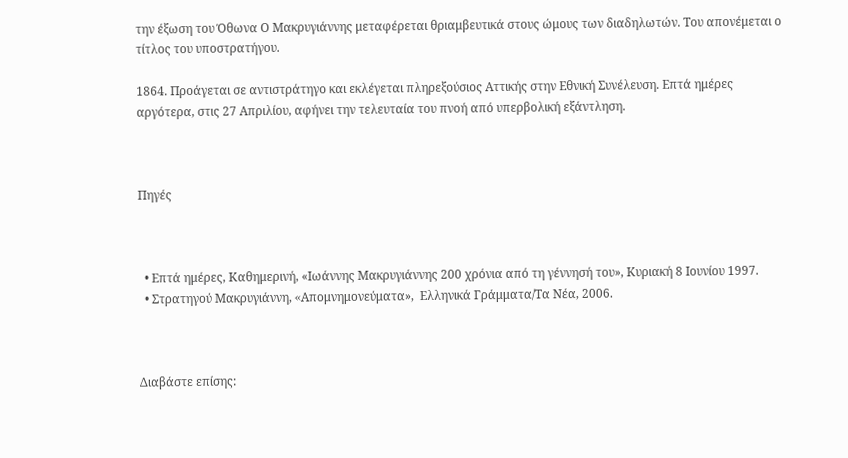την έξωση του Όθωνα Ο Μακρυγιάννης μεταφέρεται θριαμβευτικά στους ώμους των διαδηλωτών. Του απονέμεται ο τίτλος του υποστρατήγου.

1864. Προάγεται σε αντιστράτηγο και εκλέγεται πληρεξούσιος Αττικής στην Εθνική Συνέλευση. Επτά ημέρες αργότερα, στις 27 Απριλίου, αφήνει την τελευταία του πνοή από υπερβολική εξάντληση.



Πηγές



  • Επτά ημέρες, Καθημερινή, «Ιωάννης Μακρυγιάννης 200 χρόνια από τη γέννησή του», Κυριακή 8 Ιουνίου 1997.
  • Στρατηγού Μακρυγιάννη, «Aπομνημονεύματα»,  Ελληνικά Γράμματα/Tα Νέα, 2006.



Διαβάστε επίσης: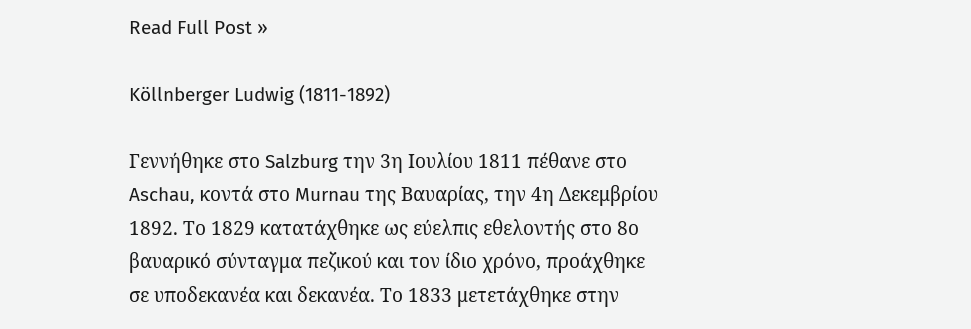Read Full Post »

Köllnberger Ludwig (1811-1892)

Γεννήθηκε στο Salzburg την 3η Ιουλίου 1811 πέθανε στο Aschau, κοντά στο Murnau της Βαυαρίας, την 4η Δεκεμβρίου 1892. Το 1829 κατατάχθηκε ως εύελπις εθελοντής στο 8ο βαυαρικό σύνταγμα πεζικού και τον ίδιο χρόνο, προάχθηκε σε υποδεκανέα και δεκανέα. Το 1833 μετετάχθηκε στην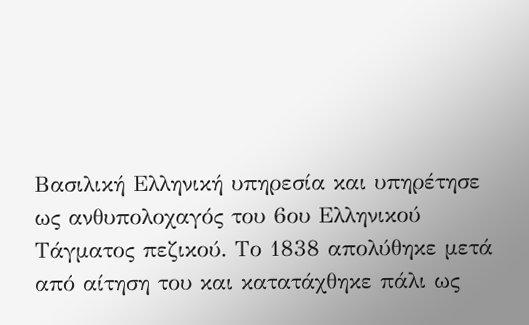Βασιλική Ελληνική υπηρεσία και υπηρέτησε ως ανθυπολοχαγός του 6ου Ελληνικού Τάγματος πεζικού. Το 1838 απολύθηκε μετά από αίτηση του και κατατάχθηκε πάλι ως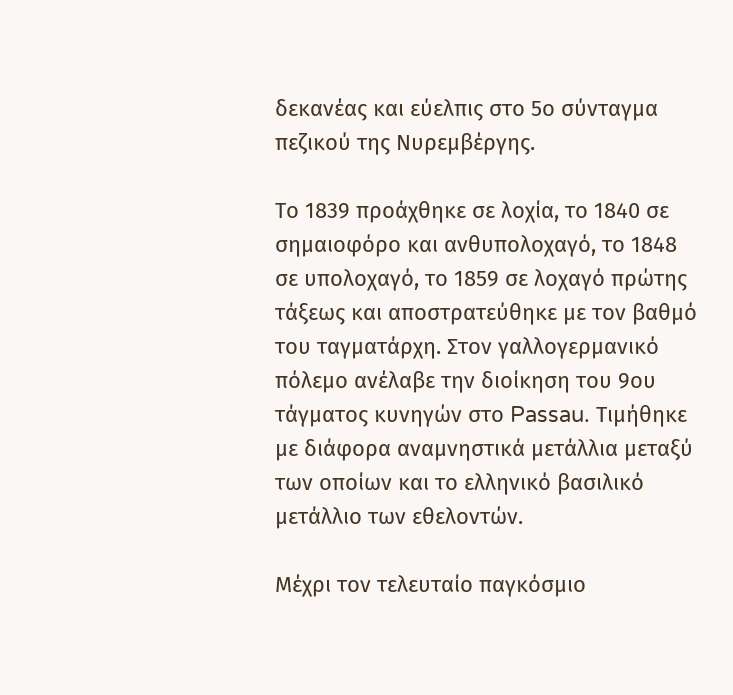δεκανέας και εύελπις στο 5ο σύνταγμα πεζικού της Νυρεμβέργης.

Το 1839 προάχθηκε σε λοχία, το 1840 σε σημαιοφόρο και ανθυπολοχαγό, το 1848 σε υπολοχαγό, το 1859 σε λοχαγό πρώτης τάξεως και αποστρατεύθηκε με τον βαθμό του ταγματάρχη. Στον γαλλογερμανικό πόλεμο ανέλαβε την διοίκηση του 9ου τάγματος κυνηγών στο Passau. Τιμήθηκε με διάφορα αναμνηστικά μετάλλια μεταξύ των οποίων και το ελληνικό βασιλικό μετάλλιο των εθελοντών.

Μέχρι τον τελευταίο παγκόσμιο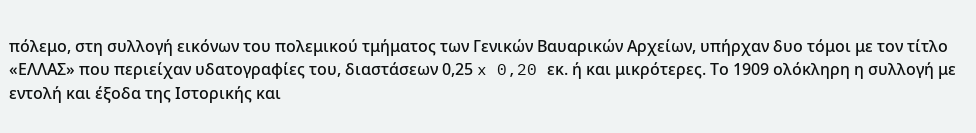πόλεμο, στη συλλογή εικόνων του πολεμικού τμήματος των Γενικών Βαυαρικών Αρχείων, υπήρχαν δυο τόμοι με τον τίτλο «ΕΛΛΑΣ» που περιείχαν υδατογραφίες του, διαστάσεων 0,25 x 0,20 εκ. ή και μικρότερες. Το 1909 ολόκληρη η συλλογή με εντολή και έξοδα της Ιστορικής και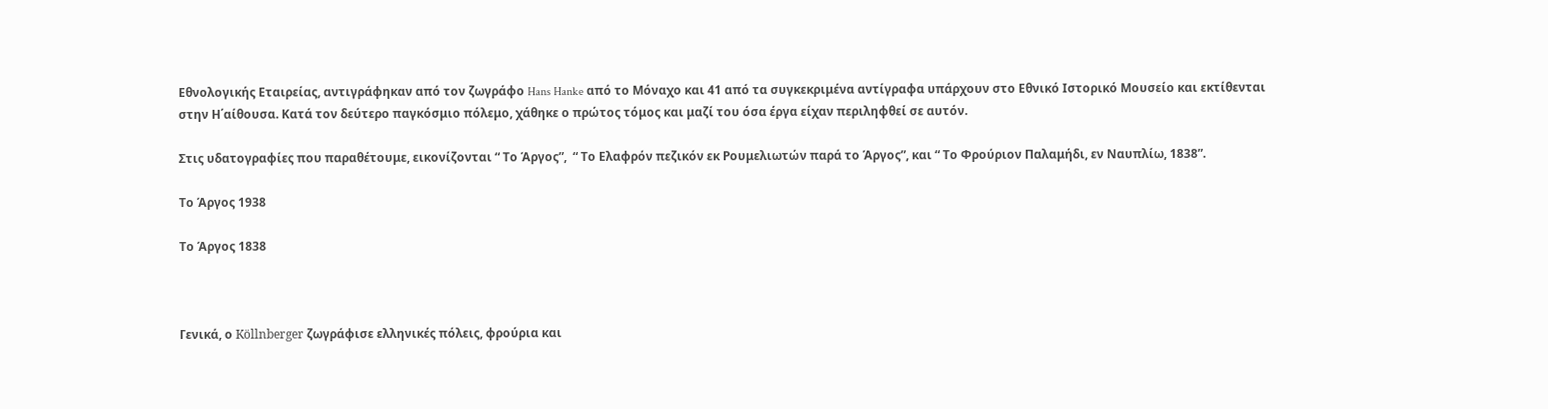Εθνολογικής Εταιρείας, αντιγράφηκαν από τον ζωγράφο Hans Hanke από το Μόναχο και 41 από τα συγκεκριμένα αντίγραφα υπάρχουν στο Εθνικό Ιστορικό Μουσείο και εκτίθενται στην Η΄αίθουσα. Κατά τον δεύτερο παγκόσμιο πόλεμο, χάθηκε ο πρώτος τόμος και μαζί του όσα έργα είχαν περιληφθεί σε αυτόν.

Στις υδατογραφίες που παραθέτουμε, εικονίζονται “ Tο Άργος”,  “ Tο Ελαφρόν πεζικόν εκ Ρουμελιωτών παρά το Άργος”, και “ Το Φρούριον Παλαμήδι, εν Ναυπλίω, 1838”.

Tο Άργος 1938

Tο Άργος 1838



Γενικά, ο Köllnberger ζωγράφισε ελληνικές πόλεις, φρούρια και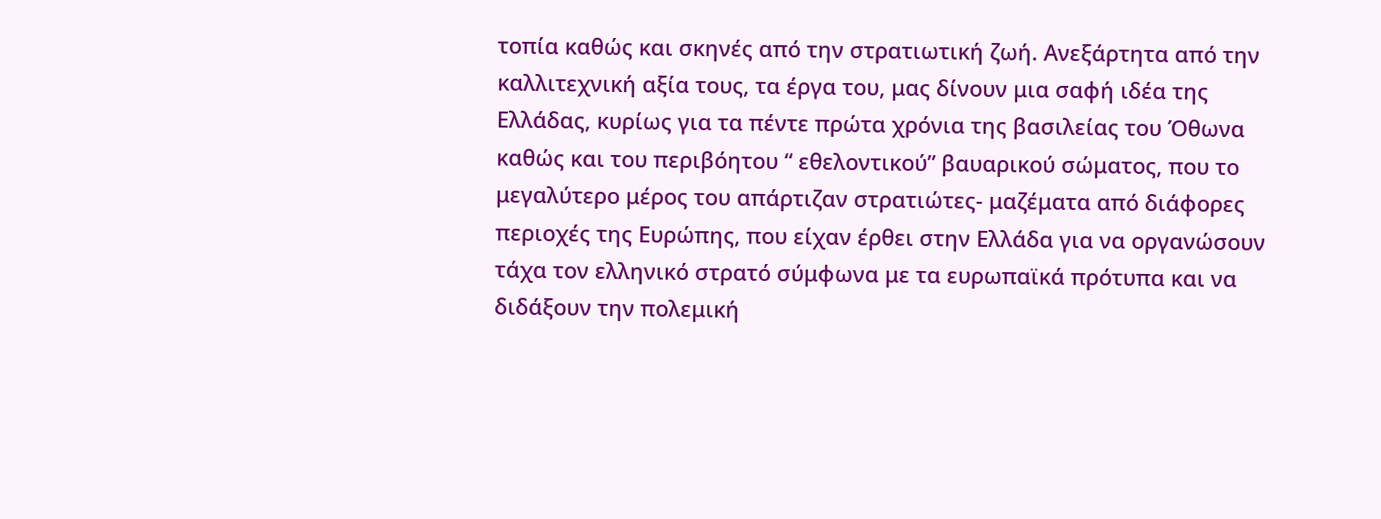τοπία καθώς και σκηνές από την στρατιωτική ζωή. Ανεξάρτητα από την καλλιτεχνική αξία τους, τα έργα του, μας δίνουν μια σαφή ιδέα της Ελλάδας, κυρίως για τα πέντε πρώτα χρόνια της βασιλείας του Όθωνα καθώς και του περιβόητου “ εθελοντικού” βαυαρικού σώματος, που το μεγαλύτερο μέρος του απάρτιζαν στρατιώτες- μαζέματα από διάφορες περιοχές της Ευρώπης, που είχαν έρθει στην Ελλάδα για να οργανώσουν τάχα τον ελληνικό στρατό σύμφωνα με τα ευρωπαϊκά πρότυπα και να διδάξουν την πολεμική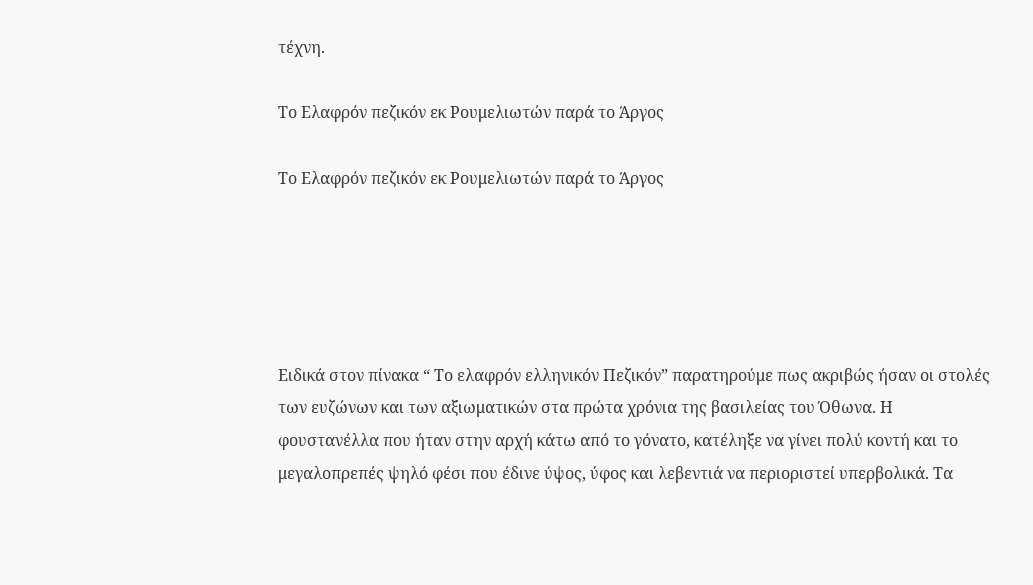τέχνη.

Tο Ελαφρόν πεζικόν εκ Ρουμελιωτών παρά το Άργος

Tο Ελαφρόν πεζικόν εκ Ρουμελιωτών παρά το Άργος





Ειδικά στον πίνακα “ Το ελαφρόν ελληνικόν Πεζικόν” παρατηρούμε πως ακριβώς ήσαν οι στολές των ευζώνων και των αξιωματικών στα πρώτα χρόνια της βασιλείας του Όθωνα. Η φουστανέλλα που ήταν στην αρχή κάτω από το γόνατο, κατέληξε να γίνει πολύ κοντή και το μεγαλοπρεπές ψηλό φέσι που έδινε ύψος, ύφος και λεβεντιά να περιοριστεί υπερβολικά. Τα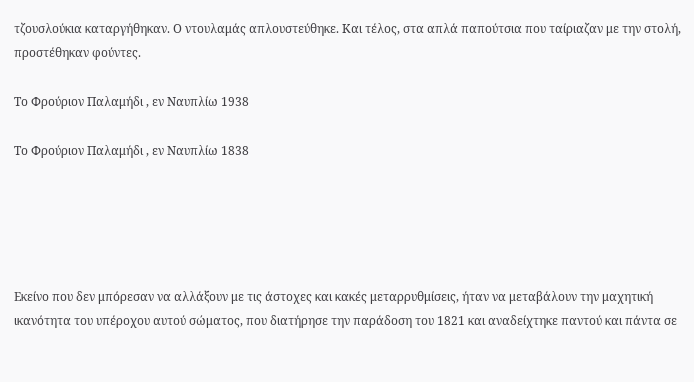τζουσλούκια καταργήθηκαν. Ο ντουλαμάς απλουστεύθηκε. Και τέλος, στα απλά παπούτσια που ταίριαζαν με την στολή, προστέθηκαν φούντες.

Το Φρούριον Παλαμήδι , εν Ναυπλίω 1938

Το Φρούριον Παλαμήδι , εν Ναυπλίω 1838





Εκείνο που δεν μπόρεσαν να αλλάξουν με τις άστοχες και κακές μεταρρυθμίσεις, ήταν να μεταβάλουν την μαχητική ικανότητα του υπέροχου αυτού σώματος, που διατήρησε την παράδοση του 1821 και αναδείχτηκε παντού και πάντα σε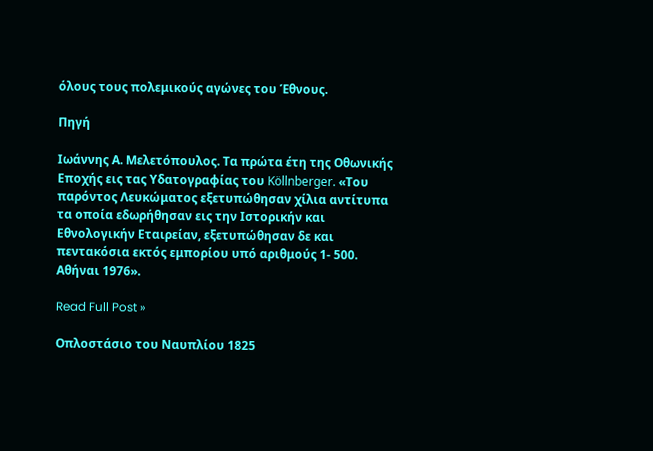όλους τους πολεμικούς αγώνες του Έθνους.

Πηγή

Ιωάννης Α. Μελετόπουλος. Τα πρώτα έτη της Οθωνικής Εποχής εις τας Υδατογραφίας του Köllnberger. «Του παρόντος Λευκώματος εξετυπώθησαν χίλια αντίτυπα τα οποία εδωρήθησαν εις την Ιστορικήν και Εθνολογικήν Εταιρείαν, εξετυπώθησαν δε και πεντακόσια εκτός εμπορίου υπό αριθμούς 1- 500. Αθήναι 1976».

Read Full Post »

Οπλοστάσιο του Ναυπλίου 1825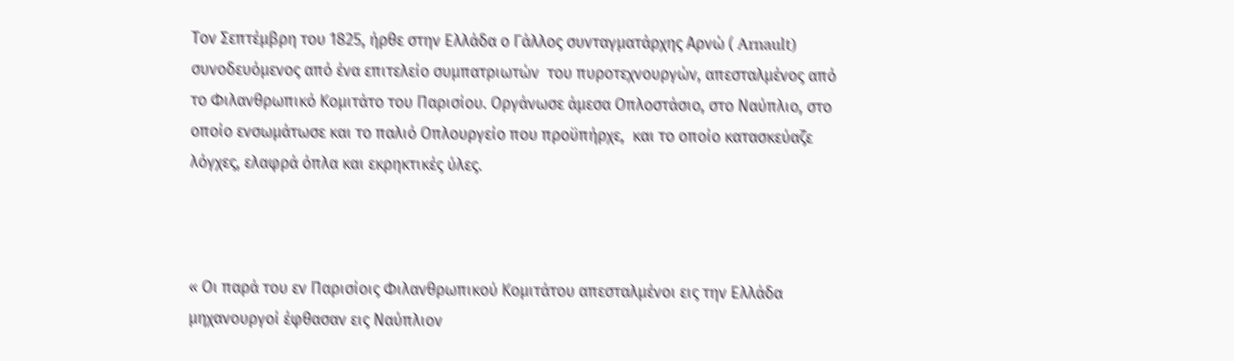Τον Σεπτέμβρη του 1825, ήρθε στην Ελλάδα ο Γάλλος συνταγματάρχης Αρνώ ( Arnault) συνοδευόμενος από ένα επιτελείο συμπατριωτών  του πυροτεχνουργών, απεσταλμένος από το Φιλανθρωπικό Κομιτάτο του Παρισίου. Οργάνωσε άμεσα Οπλοστάσιο, στο Ναύπλιο, στο οποίο ενσωμάτωσε και το παλιό Οπλουργείο που προϋπήρχε,  και το οποίο κατασκεύαζε λόγχες, ελαφρά όπλα και εκρηκτικές ύλες.



« Οι παρά του εν Παρισίοις Φιλανθρωπικού Κομιτάτου απεσταλμένοι εις την Ελλάδα μηχανουργοί έφθασαν εις Ναύπλιον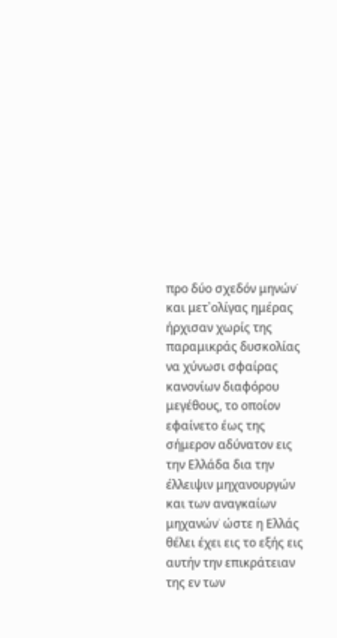προ δύο σχεδόν μηνών˙ και μετ᾽ολίγας ημέρας ήρχισαν χωρίς της παραμικράς δυσκολίας να χύνωσι σφαίρας κανονίων διαφόρου μεγέθους, το οποίον εφαίνετο έως της σήμερον αδύνατον εις την Ελλάδα δια την έλλειψιν μηχανουργών και των αναγκαίων μηχανών˙ ώστε η Ελλάς θέλει έχει εις το εξής εις αυτήν την επικράτειαν της εν των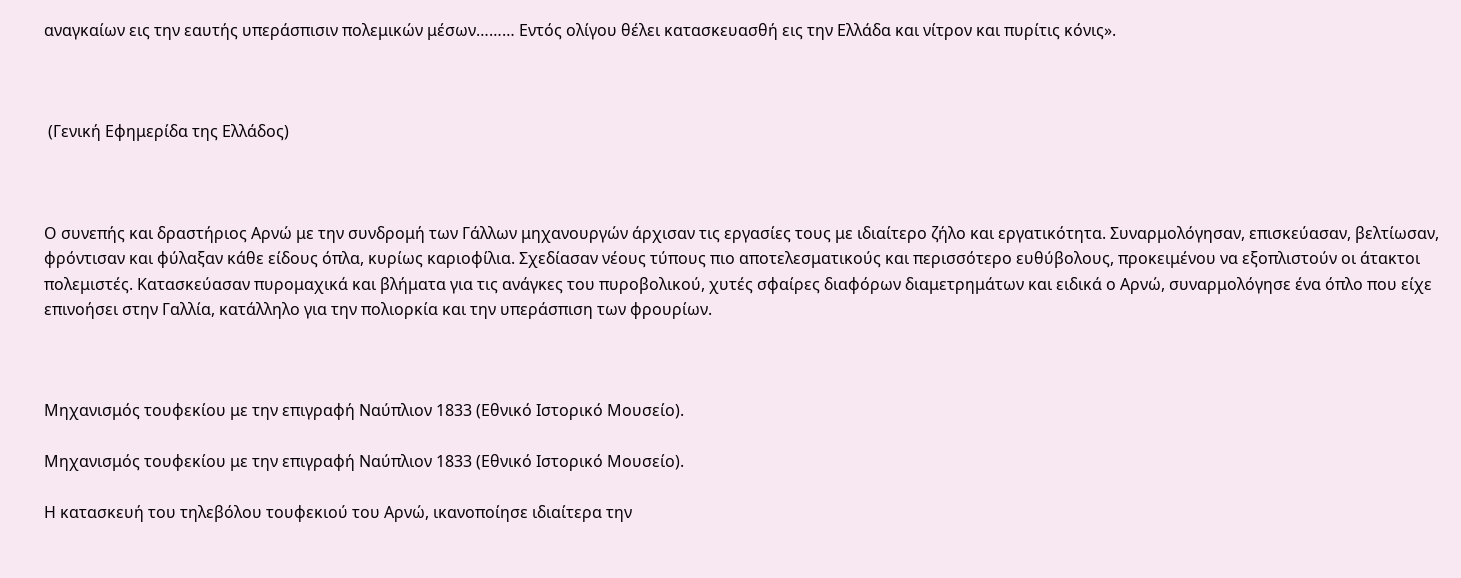αναγκαίων εις την εαυτής υπεράσπισιν πολεμικών μέσων……… Εντός ολίγου θέλει κατασκευασθή εις την Ελλάδα και νίτρον και πυρίτις κόνις».



 (Γενική Εφημερίδα της Ελλάδος)



Ο συνεπής και δραστήριος Αρνώ με την συνδρομή των Γάλλων μηχανουργών άρχισαν τις εργασίες τους με ιδιαίτερο ζήλο και εργατικότητα. Συναρμολόγησαν, επισκεύασαν, βελτίωσαν, φρόντισαν και φύλαξαν κάθε είδους όπλα, κυρίως καριοφίλια. Σχεδίασαν νέους τύπους πιο αποτελεσματικούς και περισσότερο ευθύβολους, προκειμένου να εξοπλιστούν οι άτακτοι πολεμιστές. Κατασκεύασαν πυρομαχικά και βλήματα για τις ανάγκες του πυροβολικού, χυτές σφαίρες διαφόρων διαμετρημάτων και ειδικά ο Αρνώ, συναρμολόγησε ένα όπλο που είχε επινοήσει στην Γαλλία, κατάλληλο για την πολιορκία και την υπεράσπιση των φρουρίων.



Μηχανισμός τουφεκίου με την επιγραφή Ναύπλιον 1833 (Εθνικό Ιστορικό Μουσείο).

Μηχανισμός τουφεκίου με την επιγραφή Ναύπλιον 1833 (Εθνικό Ιστορικό Μουσείο).

Η κατασκευή του τηλεβόλου τουφεκιού του Αρνώ, ικανοποίησε ιδιαίτερα την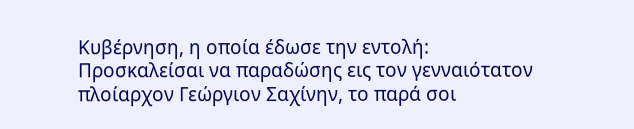Κυβέρνηση, η οποία έδωσε την εντολή: Προσκαλείσαι να παραδώσης εις τον γενναιότατον πλοίαρχον Γεώργιον Σαχίνην, το παρά σοι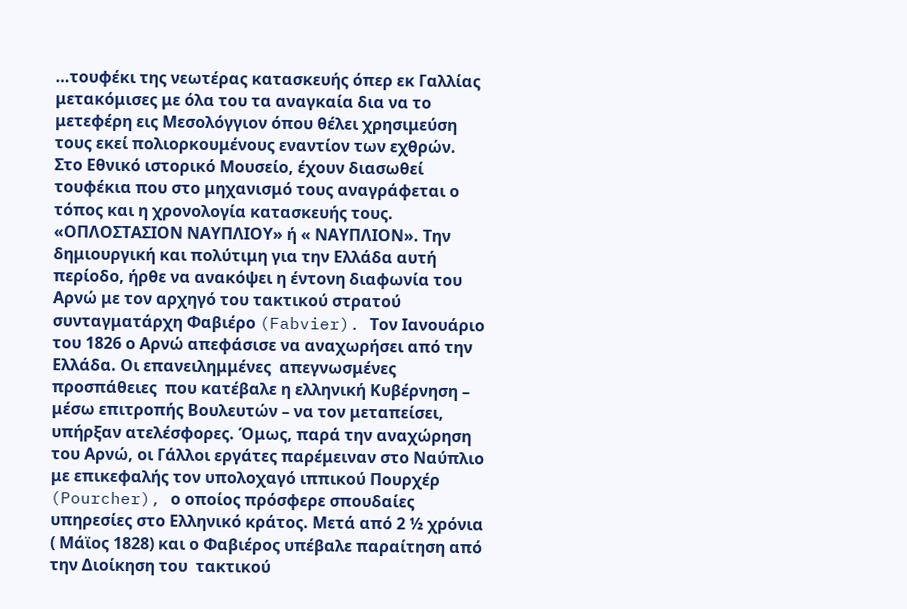…τουφέκι της νεωτέρας κατασκευής όπερ εκ Γαλλίας μετακόμισες με όλα του τα αναγκαία δια να το μετεφέρη εις Μεσολόγγιον όπου θέλει χρησιμεύση τους εκεί πολιορκουμένους εναντίον των εχθρών.  Στο Εθνικό ιστορικό Μουσείο, έχουν διασωθεί τουφέκια που στο μηχανισμό τους αναγράφεται ο τόπος και η χρονολογία κατασκευής τους. «ΟΠΛΟΣΤΑΣΙΟΝ ΝΑΥΠΛΙΟΥ» ή « ΝΑΥΠΛΙΟΝ». Την δημιουργική και πολύτιμη για την Ελλάδα αυτή περίοδο, ήρθε να ανακόψει η έντονη διαφωνία του Αρνώ με τον αρχηγό του τακτικού στρατού συνταγματάρχη Φαβιέρο (Fabvier). Τον Ιανουάριο του 1826 ο Αρνώ απεφάσισε να αναχωρήσει από την Ελλάδα. Οι επανειλημμένες  απεγνωσμένες προσπάθειες  που κατέβαλε η ελληνική Κυβέρνηση – μέσω επιτροπής Βουλευτών – να τον μεταπείσει, υπήρξαν ατελέσφορες. Όμως, παρά την αναχώρηση του Αρνώ, οι Γάλλοι εργάτες παρέμειναν στο Ναύπλιο με επικεφαλής τον υπολοχαγό ιππικού Πουρχέρ (Pourcher), ο οποίος πρόσφερε σπουδαίες υπηρεσίες στο Ελληνικό κράτος. Μετά από 2 ½ χρόνια ( Μάϊος 1828) και ο Φαβιέρος υπέβαλε παραίτηση από την Διοίκηση του  τακτικού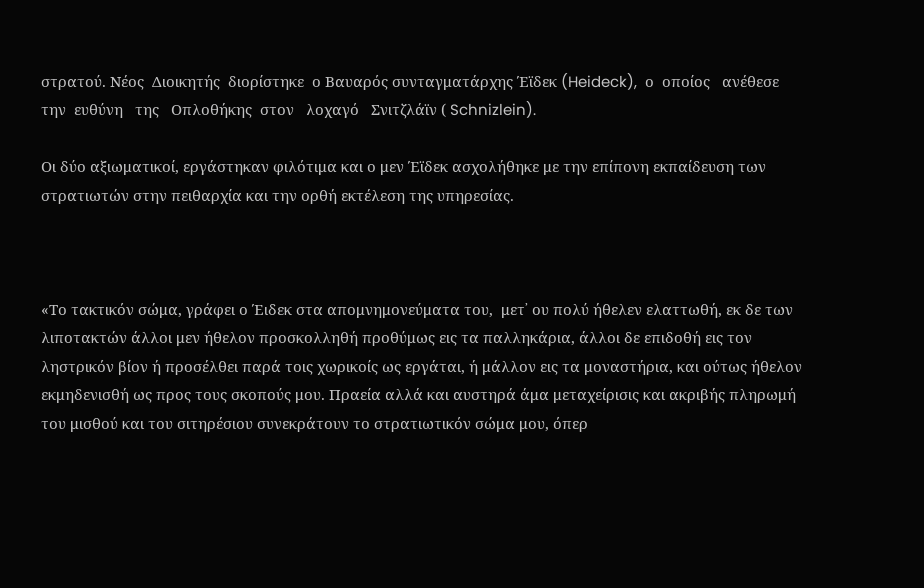στρατού. Νέος  Διοικητής  διορίστηκε  ο Βαυαρός συνταγματάρχης Έϊδεκ (Heideck),  ο  οποίος   ανέθεσε   την  ευθύνη   της   Οπλοθήκης  στον   λοχαγό   Σνιτζλάϊν ( Schnizlein).

Οι δύο αξιωματικοί, εργάστηκαν φιλότιμα και ο μεν Έϊδεκ ασχολήθηκε με την επίπονη εκπαίδευση των στρατιωτών στην πειθαρχία και την ορθή εκτέλεση της υπηρεσίας.



«Το τακτικόν σώμα, γράφει ο Έιδεκ στα απομνημονεύματα του,  μετ᾽ ου πολύ ήθελεν ελαττωθή, εκ δε των λιποτακτών άλλοι μεν ήθελον προσκολληθή προθύμως εις τα παλληκάρια, άλλοι δε επιδοθή εις τον ληστρικόν βίον ή προσέλθει παρά τοις χωρικοίς ως εργάται, ή μάλλον εις τα μοναστήρια, και ούτως ήθελον εκμηδενισθή ως προς τους σκοπούς μου. Πραεία αλλά και αυστηρά άμα μεταχείρισις και ακριβής πληρωμή του μισθού και του σιτηρέσιου συνεκράτουν το στρατιωτικόν σώμα μου, όπερ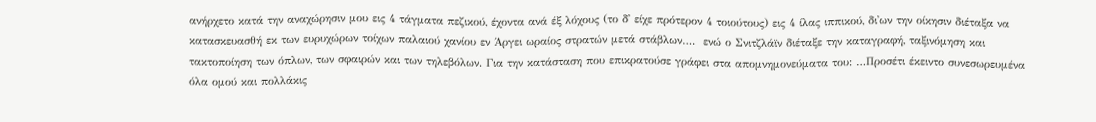ανήρχετο κατά την αναχώρησιν μου εις 4 τάγματα πεζικού, έχοντα ανά έξ λόχους (το δ᾽ είχε πρότερον 4 τοιούτους) εις 4 ίλας ιππικού, δι᾽ων την οίκησιν διέταξα να κατασκευασθή εκ των ευρυχώρων τοίχων παλαιού χανίου εν Άργει ωραίος στρατών μετά στάβλων….  ενώ ο Σνιτζλάϊν διέταξε την καταγραφή, ταξινόμηση και τακτοποίηση των όπλων, των σφαιρών και των τηλεβόλων. Για την κατάσταση που επικρατούσε γράφει στα απομνημονεύματα του: …Προσέτι έκειντο συνεσωρευμένα όλα ομού και πολλάκις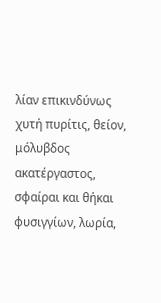λίαν επικινδύνως χυτή πυρίτις, θείον, μόλυβδος ακατέργαστος, σφαίραι και θήκαι φυσιγγίων, λωρία,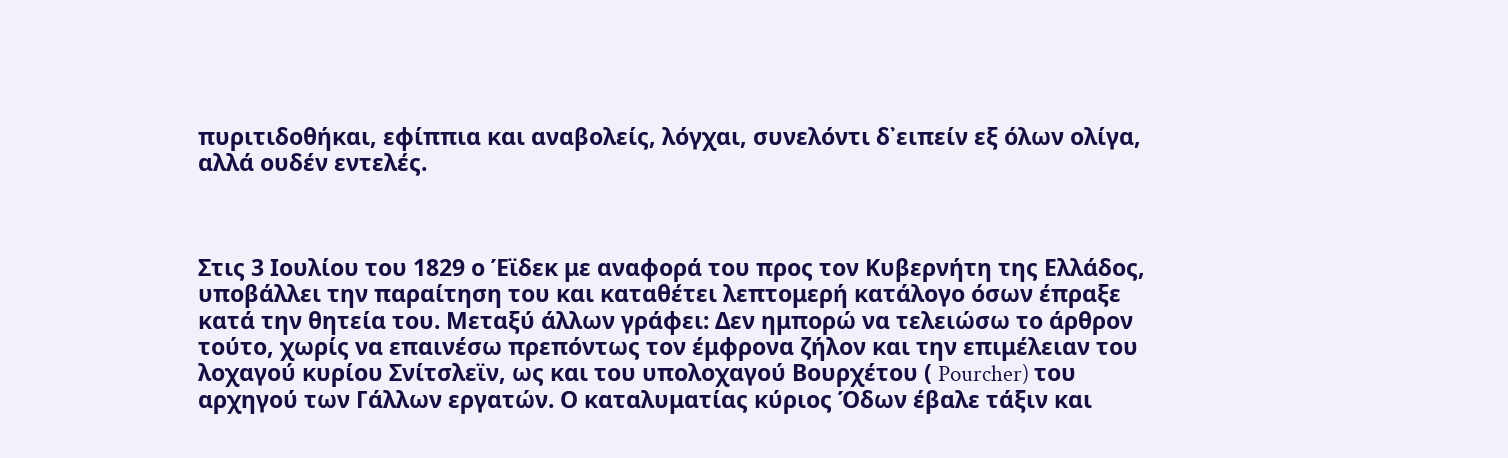πυριτιδοθήκαι, εφίππια και αναβολείς, λόγχαι, συνελόντι δ᾽ειπείν εξ όλων ολίγα, αλλά ουδέν εντελές.



Στις 3 Ιουλίου του 1829 ο Έϊδεκ με αναφορά του προς τον Κυβερνήτη της Ελλάδος, υποβάλλει την παραίτηση του και καταθέτει λεπτομερή κατάλογο όσων έπραξε κατά την θητεία του. Μεταξύ άλλων γράφει: Δεν ημπορώ να τελειώσω το άρθρον τούτο, χωρίς να επαινέσω πρεπόντως τον έμφρονα ζήλον και την επιμέλειαν του λοχαγού κυρίου Σνίτσλεϊν, ως και του υπολοχαγού Βουρχέτου ( Pourcher) του αρχηγού των Γάλλων εργατών. Ο καταλυματίας κύριος Όδων έβαλε τάξιν και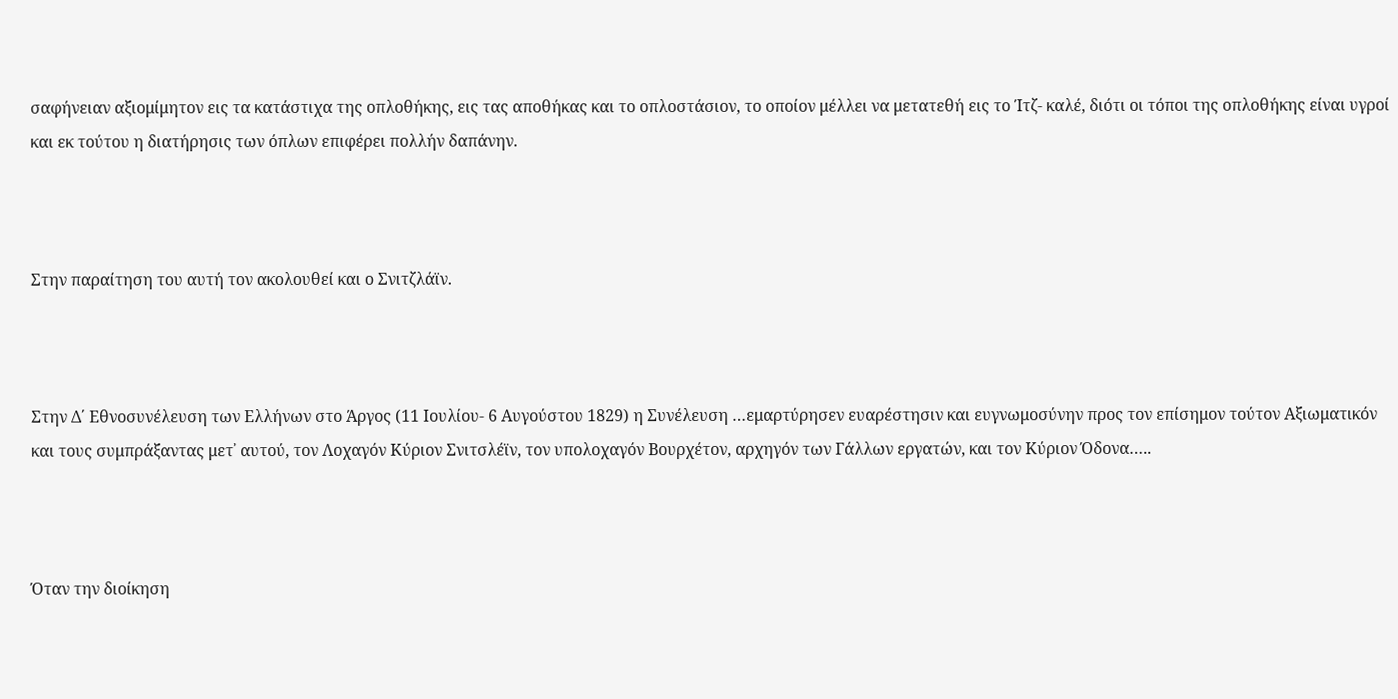σαφήνειαν αξιομίμητον εις τα κατάστιχα της οπλοθήκης, εις τας αποθήκας και το οπλοστάσιον, το οποίον μέλλει να μετατεθή εις το Ίτζ- καλέ, διότι οι τόποι της οπλοθήκης είναι υγροί και εκ τούτου η διατήρησις των όπλων επιφέρει πολλήν δαπάνην.



Στην παραίτηση του αυτή τον ακολουθεί και ο Σνιτζλάϊν.



Στην Δ΄ Εθνοσυνέλευση των Ελλήνων στο Άργος (11 Ιουλίου- 6 Αυγούστου 1829) η Συνέλευση …εμαρτύρησεν ευαρέστησιν και ευγνωμοσύνην προς τον επίσημον τούτον Αξιωματικόν και τους συμπράξαντας μετ᾽ αυτού, τον Λοχαγόν Κύριον Σνιτσλέϊν, τον υπολοχαγόν Βουρχέτον, αρχηγόν των Γάλλων εργατών, και τον Κύριον Όδονα…..



Όταν την διοίκηση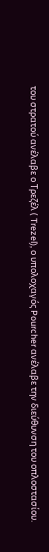του στρατού ανέλαβε ο Τρεζέλ ( Trezel), ο υπολοχαγός Pourcher ανέλαβε την διεύθυνση του οπλοστασίου.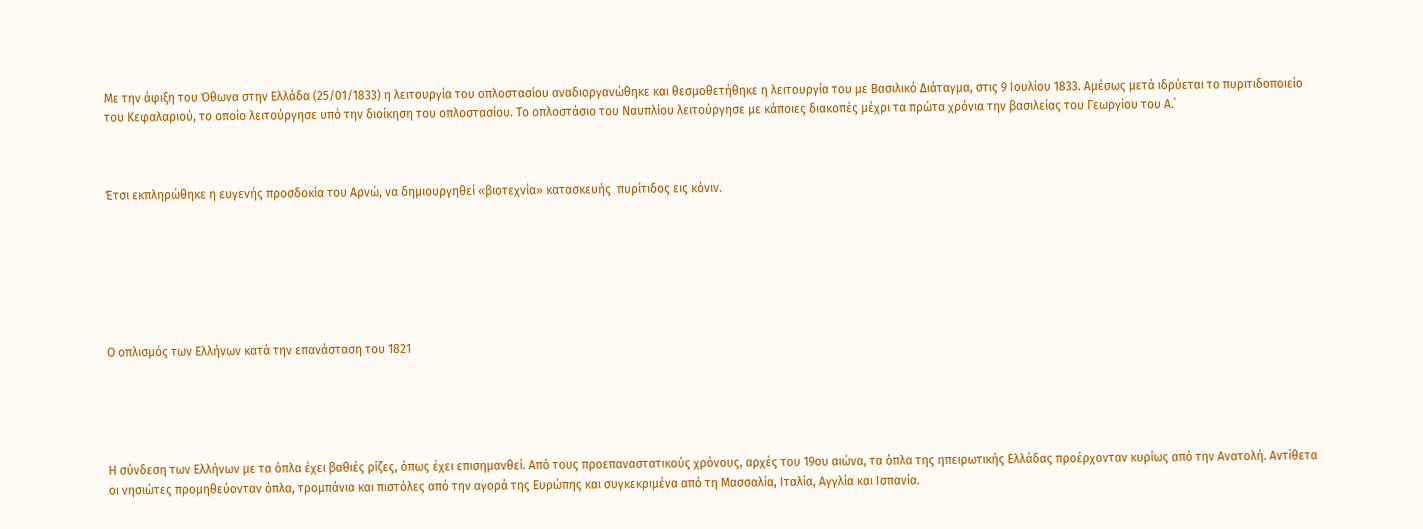Με την άφιξη του Όθωνα στην Ελλάδα (25/01/1833) η λειτουργία του οπλοστασίου αναδιοργανώθηκε και θεσμοθετήθηκε η λειτουργία του με Βασιλικό Διάταγμα, στις 9 Ιουλίου 1833. Αμέσως μετά ιδρύεται το πυριτιδοποιείο του Κεφαλαριού, το οποίο λειτούργησε υπό την διοίκηση του οπλοστασίου. Το οπλοστάσιο του Ναυπλίου λειτούργησε με κάποιες διακοπές μέχρι τα πρώτα χρόνια την βασιλείας του Γεωργίου του Α.΄



Έτσι εκπληρώθηκε η ευγενής προσδοκία του Αρνώ, να δημιουργηθεί «βιοτεχνία» κατασκευής  πυρίτιδος εις κόνιν.







Ο οπλισμός των Ελλήνων κατά την επανάσταση του 1821





Η σύνδεση των Ελλήνων με τα όπλα έχει βαθιές ρίζες, όπως έχει επισημανθεί. Από τους προεπαναστατικούς χρόνους, αρχές του 19ου αιώνα, τα όπλα της ηπειρωτικής Ελλάδας προέρχονταν κυρίως από την Ανατολή. Αντίθετα οι νησιώτες προμηθεύονταν όπλα, τρομπάνια και πιστόλες από την αγορά της Ευρώπης και συγκεκριμένα από τη Μασσαλία, Ιταλία, Αγγλία και Ισπανία.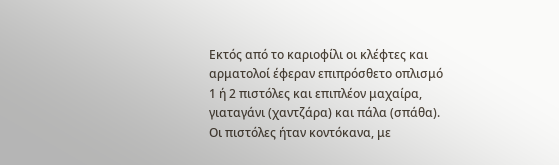Εκτός από το καριοφίλι οι κλέφτες και αρματολοί έφεραν επιπρόσθετο οπλισμό 1 ή 2 πιστόλες και επιπλέον μαχαίρα, γιαταγάνι (χαντζάρα) και πάλα (σπάθα). Οι πιστόλες ήταν κοντόκανα, με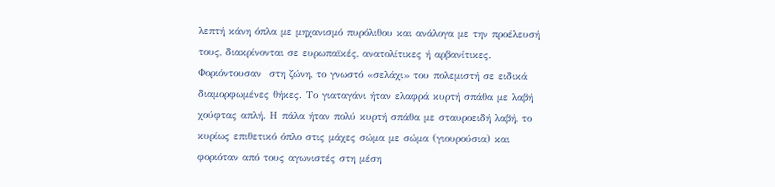λεπτή κάνη όπλα με μηχανισμό πυρόλιθου και ανάλογα με την προέλευσή τους, διακρίνονται σε ευρωπαϊκές, ανατολίτικες ή αρβανίτικες. Φοριόντουσαν  στη ζώνη, το γνωστό «σελάχι» του πολεμιστή σε ειδικά διαμορφωμένες θήκες. Το γιαταγάνι ήταν ελαφρά κυρτή σπάθα με λαβή χούφτας απλή. Η πάλα ήταν πολύ κυρτή σπάθα με σταυροειδή λαβή, το κυρίως επιθετικό όπλο στις μάχες σώμα με σώμα (γιουρούσια) και φοριόταν από τους αγωνιστές στη μέση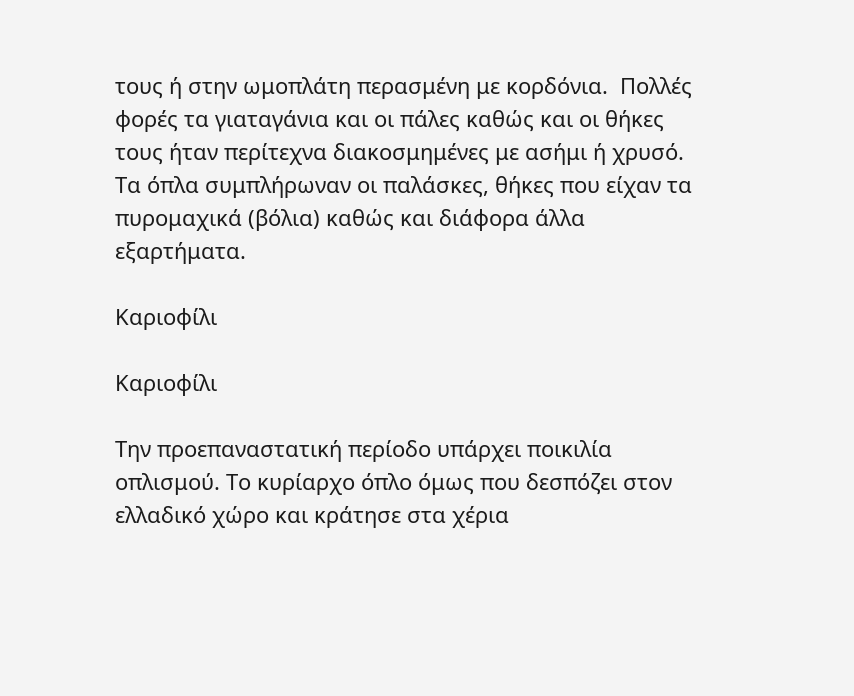τους ή στην ωμοπλάτη περασμένη με κορδόνια.  Πολλές φορές τα γιαταγάνια και οι πάλες καθώς και οι θήκες τους ήταν περίτεχνα διακοσμημένες με ασήμι ή χρυσό. Τα όπλα συμπλήρωναν οι παλάσκες, θήκες που είχαν τα πυρομαχικά (βόλια) καθώς και διάφορα άλλα εξαρτήματα.

Καριοφίλι

Καριοφίλι

Την προεπαναστατική περίοδο υπάρχει ποικιλία οπλισμού. Το κυρίαρχο όπλο όμως που δεσπόζει στον ελλαδικό χώρο και κράτησε στα χέρια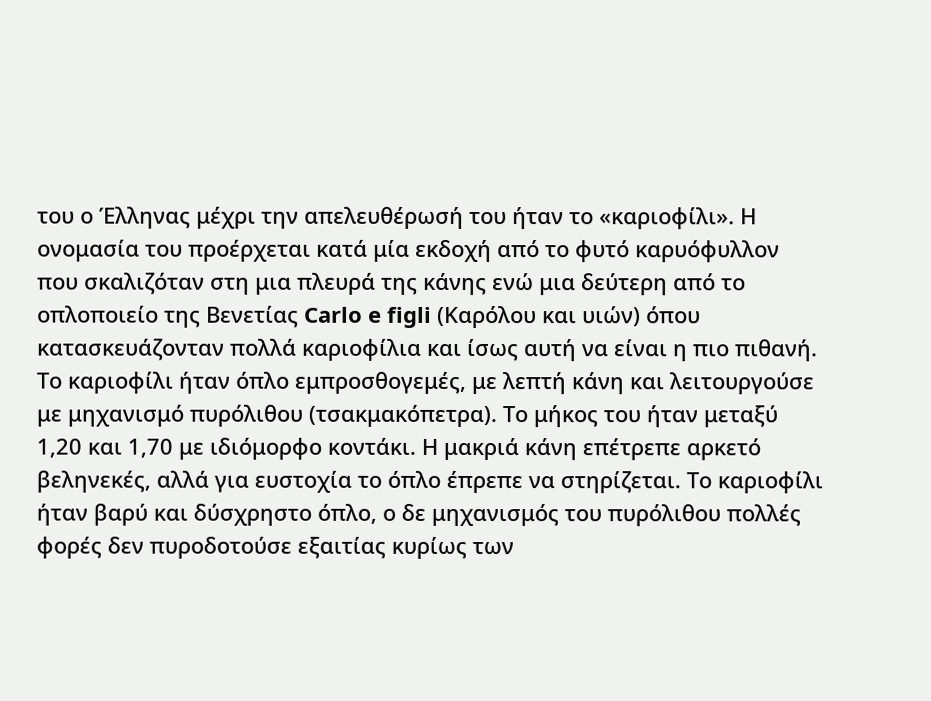του ο Έλληνας μέχρι την απελευθέρωσή του ήταν το «καριοφίλι». Η ονομασία του προέρχεται κατά μία εκδοχή από το φυτό καρυόφυλλον που σκαλιζόταν στη μια πλευρά της κάνης ενώ μια δεύτερη από το οπλοποιείο της Βενετίας Carlo e figli (Καρόλου και υιών) όπου κατασκευάζονταν πολλά καριοφίλια και ίσως αυτή να είναι η πιο πιθανή. Το καριοφίλι ήταν όπλο εμπροσθογεμές, με λεπτή κάνη και λειτουργούσε με μηχανισμό πυρόλιθου (τσακμακόπετρα). Το μήκος του ήταν μεταξύ 1,20 και 1,70 με ιδιόμορφο κοντάκι. Η μακριά κάνη επέτρεπε αρκετό βεληνεκές, αλλά για ευστοχία το όπλο έπρεπε να στηρίζεται. Το καριοφίλι ήταν βαρύ και δύσχρηστο όπλο, ο δε μηχανισμός του πυρόλιθου πολλές φορές δεν πυροδοτούσε εξαιτίας κυρίως των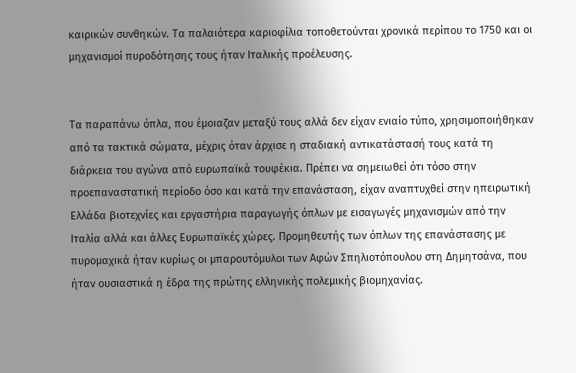καιρικών συνθηκών. Τα παλαιότερα καριοφίλια τοποθετούνται χρονικά περίπου το 1750 και οι μηχανισμοί πυροδότησης τους ήταν Ιταλικής προέλευσης.


Τα παραπάνω όπλα, που έμοιαζαν μεταξύ τους αλλά δεν είχαν ενιαίο τύπο, χρησιμοποιήθηκαν από τα τακτικά σώματα, μέχρις όταν άρχισε η σταδιακή αντικατάστασή τους κατά τη διάρκεια του αγώνα από ευρωπαϊκά τουφέκια. Πρέπει να σημειωθεί ότι τόσο στην προεπαναστατική περίοδο όσο και κατά την επανάσταση, είχαν αναπτυχθεί στην ηπειρωτική Ελλάδα βιοτεχνίες και εργαστήρια παραγωγής όπλων με εισαγωγές μηχανισμών από την Ιταλία αλλά και άλλες Ευρωπαϊκές χώρες. Προμηθευτής των όπλων της επανάστασης με πυρομαχικά ήταν κυρίως οι μπαρουτόμυλοι των Αφών Σπηλιοτόπουλου στη Δημητσάνα, που ήταν ουσιαστικά η έδρα της πρώτης ελληνικής πολεμικής βιομηχανίας.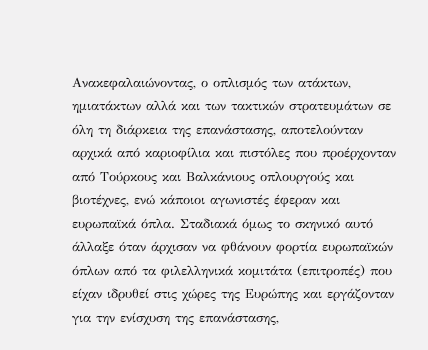Ανακεφαλαιώνοντας, ο οπλισμός των ατάκτων, ημιατάκτων αλλά και των τακτικών στρατευμάτων σε όλη τη διάρκεια της επανάστασης, αποτελούνταν αρχικά από καριοφίλια και πιστόλες που προέρχονταν από Τούρκους και Βαλκάνιους οπλουργούς και βιοτέχνες, ενώ κάποιοι αγωνιστές έφεραν και ευρωπαϊκά όπλα. Σταδιακά όμως το σκηνικό αυτό άλλαξε όταν άρχισαν να φθάνουν φορτία ευρωπαϊκών όπλων από τα φιλελληνικά κομιτάτα (επιτροπές) που είχαν ιδρυθεί στις χώρες της Ευρώπης και εργάζονταν για την ενίσχυση της επανάστασης,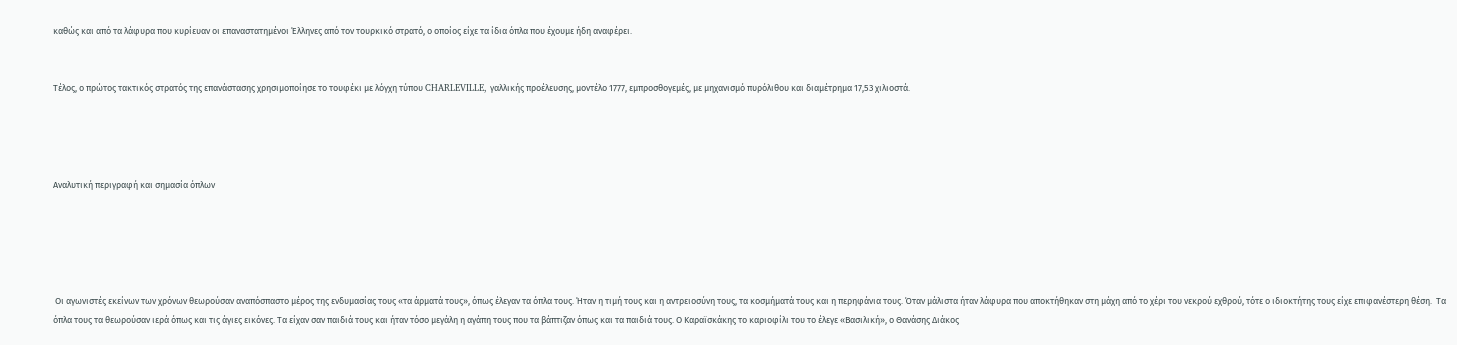καθώς και από τα λάφυρα που κυρίευαν οι επαναστατημένοι Έλληνες από τον τουρκικό στρατό, ο οποίος είχε τα ίδια όπλα που έχουμε ήδη αναφέρει.


Τέλος, ο πρώτος τακτικός στρατός της επανάστασης χρησιμοποίησε το τουφέκι με λόγχη τύπου CHARLEVILLE, γαλλικής προέλευσης, μοντέλο 1777, εμπροσθογεμές, με μηχανισμό πυρόλιθου και διαμέτρημα 17,53 χιλιοστά.




Αναλυτική περιγραφή και σημασία όπλων





 Οι αγωνιστές εκείνων των χρόνων θεωρούσαν αναπόσπαστο μέρος της ενδυμασίας τους «τα άρματά τους», όπως έλεγαν τα όπλα τους. Ήταν η τιμή τους και η αντρειοσύνη τους, τα κοσμήματά τους και η περηφάνια τους. Όταν μάλιστα ήταν λάφυρα που αποκτήθηκαν στη μάχη από το χέρι του νεκρού εχθρού, τότε ο ιδιοκτήτης τους είχε επιφανέστερη θέση.  Τα όπλα τους τα θεωρούσαν ιερά όπως και τις άγιες εικόνες. Τα είχαν σαν παιδιά τους και ήταν τόσο μεγάλη η αγάπη τους που τα βάπτιζαν όπως και τα παιδιά τους. Ο Καραϊσκάκης το καριοφίλι του το έλεγε «Βασιλική», ο Θανάσης Διάκος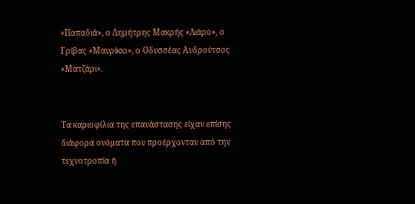«Παπαδιά», ο Δημήτρης Μακρής «Λιάρο», ο Γρίβας «Μαυρίκιο», ο Οδυσσέας Ανδρούτσος «Ματζάρι».


Τα καριοφίλια της επανάστασης είχαν επίσης διάφορα ονόματα που προέρχονταν από την τεχνοτροπία ή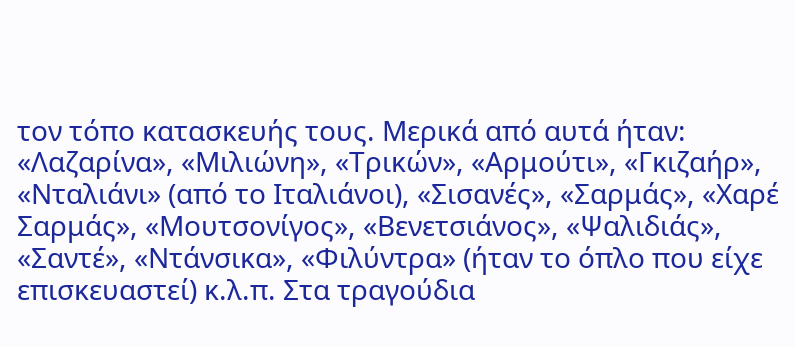τον τόπο κατασκευής τους. Μερικά από αυτά ήταν: «Λαζαρίνα», «Μιλιώνη», «Τρικών», «Αρμούτι», «Γκιζαήρ», «Νταλιάνι» (από το Ιταλιάνοι), «Σισανές», «Σαρμάς», «Χαρέ Σαρμάς», «Μουτσονίγος», «Βενετσιάνος», «Ψαλιδιάς», «Σαντέ», «Ντάνσικα», «Φιλύντρα» (ήταν το όπλο που είχε επισκευαστεί) κ.λ.π. Στα τραγούδια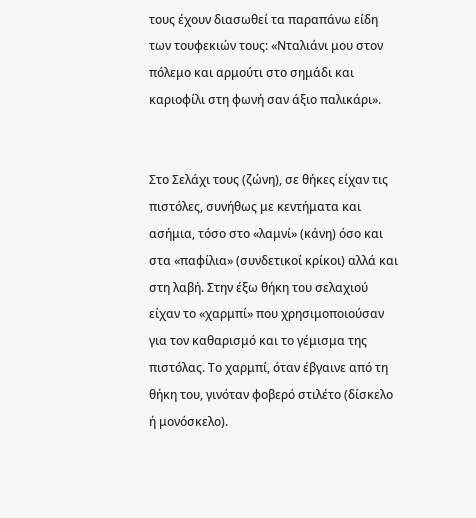τους έχουν διασωθεί τα παραπάνω είδη των τουφεκιών τους: «Νταλιάνι μου στον πόλεμο και αρμούτι στο σημάδι και καριοφίλι στη φωνή σαν άξιο παλικάρι».


Στο Σελάχι τους (ζώνη), σε θήκες είχαν τις πιστόλες, συνήθως με κεντήματα και ασήμια, τόσο στο «λαμνί» (κάνη) όσο και στα «παφίλια» (συνδετικοί κρίκοι) αλλά και στη λαβή. Στην έξω θήκη του σελαχιού είχαν το «χαρμπί» που χρησιμοποιούσαν για τον καθαρισμό και το γέμισμα της πιστόλας. Το χαρμπί, όταν έβγαινε από τη θήκη του, γινόταν φοβερό στιλέτο (δίσκελο ή μονόσκελο).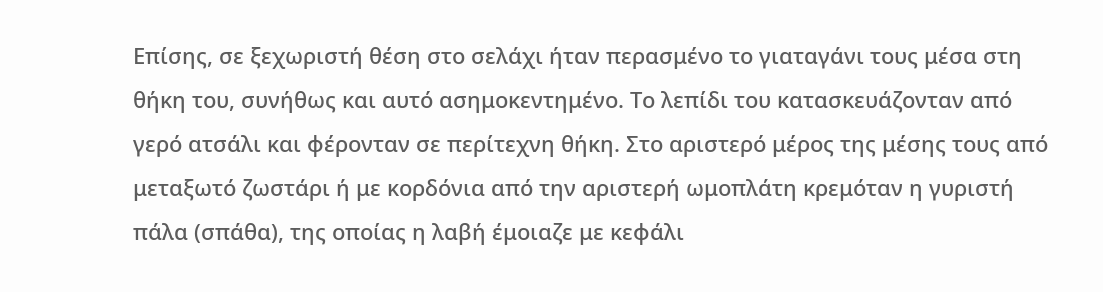Επίσης, σε ξεχωριστή θέση στο σελάχι ήταν περασμένο το γιαταγάνι τους μέσα στη θήκη του, συνήθως και αυτό ασημοκεντημένο. Το λεπίδι του κατασκευάζονταν από γερό ατσάλι και φέρονταν σε περίτεχνη θήκη. Στο αριστερό μέρος της μέσης τους από μεταξωτό ζωστάρι ή με κορδόνια από την αριστερή ωμοπλάτη κρεμόταν η γυριστή πάλα (σπάθα), της οποίας η λαβή έμοιαζε με κεφάλι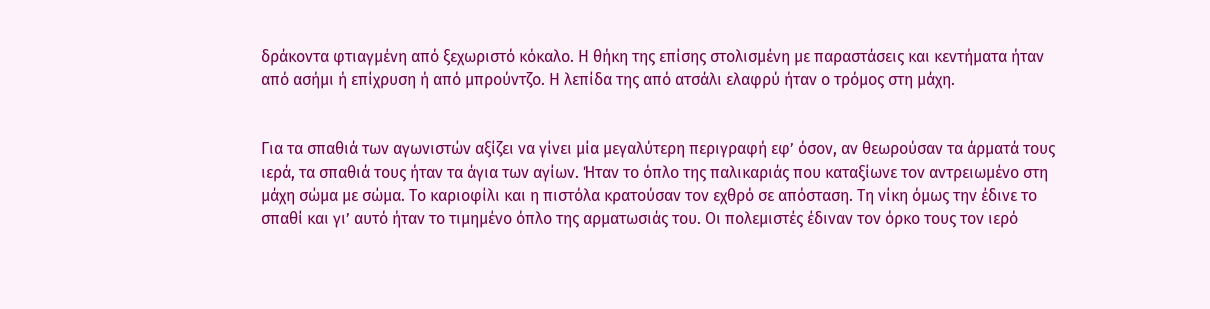δράκοντα φτιαγμένη από ξεχωριστό κόκαλο. Η θήκη της επίσης στολισμένη με παραστάσεις και κεντήματα ήταν από ασήμι ή επίχρυση ή από μπρούντζο. Η λεπίδα της από ατσάλι ελαφρύ ήταν ο τρόμος στη μάχη.


Για τα σπαθιά των αγωνιστών αξίζει να γίνει μία μεγαλύτερη περιγραφή εφ’ όσον, αν θεωρούσαν τα άρματά τους ιερά, τα σπαθιά τους ήταν τα άγια των αγίων. Ήταν το όπλο της παλικαριάς που καταξίωνε τον αντρειωμένο στη μάχη σώμα με σώμα. Το καριοφίλι και η πιστόλα κρατούσαν τον εχθρό σε απόσταση. Τη νίκη όμως την έδινε το σπαθί και γι’ αυτό ήταν το τιμημένο όπλο της αρματωσιάς του. Οι πολεμιστές έδιναν τον όρκο τους τον ιερό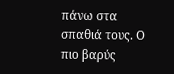πάνω στα σπαθιά τους. Ο πιο βαρύς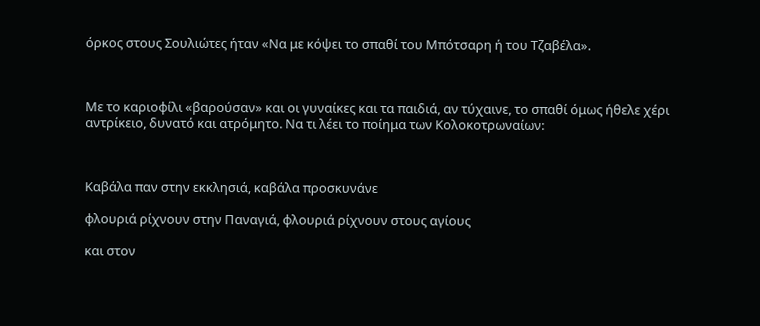όρκος στους Σουλιώτες ήταν «Να με κόψει το σπαθί του Μπότσαρη ή του Τζαβέλα».



Με το καριοφίλι «βαρούσαν» και οι γυναίκες και τα παιδιά, αν τύχαινε, το σπαθί όμως ήθελε χέρι αντρίκειο, δυνατό και ατρόμητο. Να τι λέει το ποίημα των Κολοκοτρωναίων:



Καβάλα παν στην εκκλησιά, καβάλα προσκυνάνε

φλουριά ρίχνουν στην Παναγιά, φλουριά ρίχνουν στους αγίους

και στον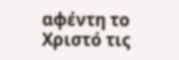αφέντη το Χριστό τις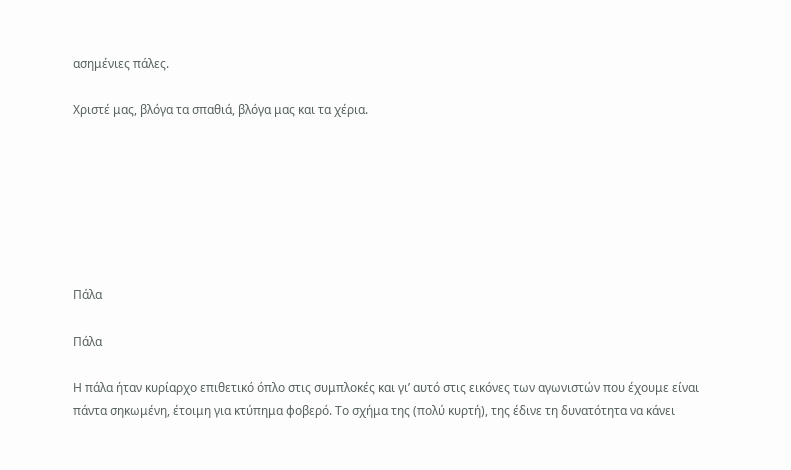ασημένιες πάλες.

Χριστέ μας, βλόγα τα σπαθιά, βλόγα μας και τα χέρια.







Πάλα

Πάλα

Η πάλα ήταν κυρίαρχο επιθετικό όπλο στις συμπλοκές και γι’ αυτό στις εικόνες των αγωνιστών που έχουμε είναι πάντα σηκωμένη, έτοιμη για κτύπημα φοβερό. Το σχήμα της (πολύ κυρτή), της έδινε τη δυνατότητα να κάνει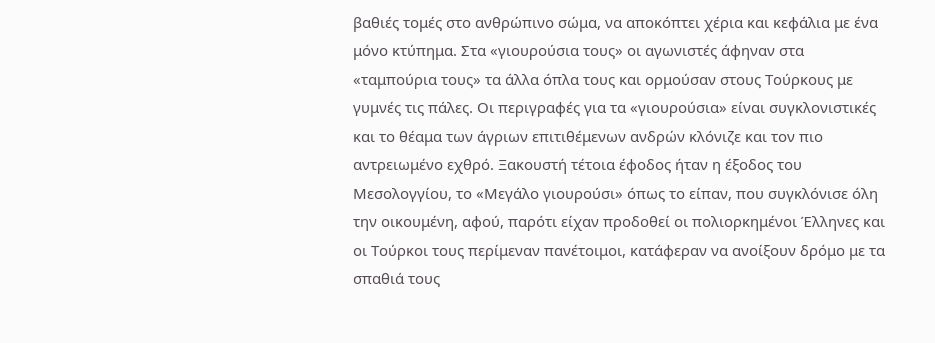βαθιές τομές στο ανθρώπινο σώμα, να αποκόπτει χέρια και κεφάλια με ένα μόνο κτύπημα. Στα «γιουρούσια τους» οι αγωνιστές άφηναν στα «ταμπούρια τους» τα άλλα όπλα τους και ορμούσαν στους Τούρκους με γυμνές τις πάλες. Οι περιγραφές για τα «γιουρούσια» είναι συγκλονιστικές και το θέαμα των άγριων επιτιθέμενων ανδρών κλόνιζε και τον πιο αντρειωμένο εχθρό. Ξακουστή τέτοια έφοδος ήταν η έξοδος του Μεσολογγίου, το «Μεγάλο γιουρούσι» όπως το είπαν, που συγκλόνισε όλη την οικουμένη, αφού, παρότι είχαν προδοθεί οι πολιορκημένοι Έλληνες και οι Τούρκοι τους περίμεναν πανέτοιμοι, κατάφεραν να ανοίξουν δρόμο με τα σπαθιά τους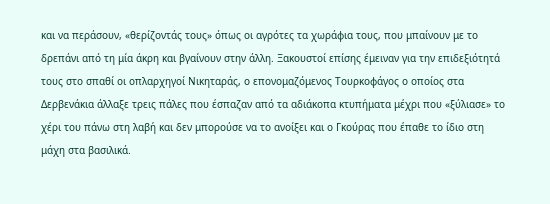και να περάσουν, «θερίζοντάς τους» όπως οι αγρότες τα χωράφια τους, που μπαίνουν με το δρεπάνι από τη μία άκρη και βγαίνουν στην άλλη. Ξακουστοί επίσης έμειναν για την επιδεξιότητά τους στο σπαθί οι οπλαρχηγοί Νικηταράς, ο επονομαζόμενος Τουρκοφάγος ο οποίος στα Δερβενάκια άλλαξε τρεις πάλες που έσπαζαν από τα αδιάκοπα κτυπήματα μέχρι που «ξύλιασε» το χέρι του πάνω στη λαβή και δεν μπορούσε να το ανοίξει και ο Γκούρας που έπαθε το ίδιο στη μάχη στα βασιλικά.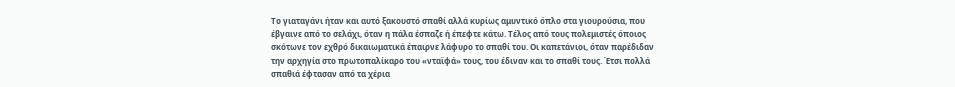Το γιαταγάνι ήταν και αυτό ξακουστό σπαθί αλλά κυρίως αμυντικό όπλο στα γιουρούσια, που έβγαινε από το σελάχι, όταν η πάλα έσπαζε ή έπεφτε κάτω. Τέλος από τους πολεμιστές όποιος σκότωνε τον εχθρό δικαιωματικά έπαιρνε λάφυρο το σπαθί του. Οι καπετάνιοι, όταν παρέδιδαν την αρχηγία στο πρωτοπαλίκαρο του «νταϊφά» τους, του έδιναν και το σπαθί τους. Έτσι πολλά σπαθιά έφτασαν από τα χέρια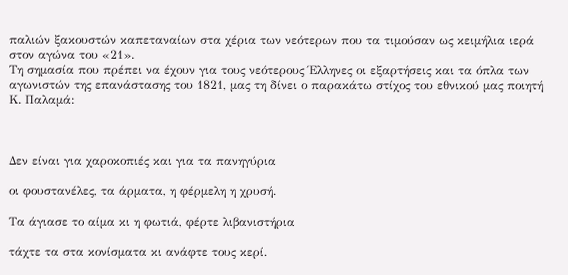παλιών ξακουστών καπεταναίων στα χέρια των νεότερων που τα τιμούσαν ως κειμήλια ιερά στον αγώνα του «21».
Τη σημασία που πρέπει να έχουν για τους νεότερους Έλληνες οι εξαρτήσεις και τα όπλα των αγωνιστών της επανάστασης του 1821, μας τη δίνει ο παρακάτω στίχος του εθνικού μας ποιητή Κ. Παλαμά:



Δεν είναι για χαροκοπιές και για τα πανηγύρια

οι φουστανέλες, τα άρματα, η φέρμελη η χρυσή.

Τα άγιασε το αίμα κι η φωτιά, φέρτε λιβανιστήρια

τάχτε τα στα κονίσματα κι ανάφτε τους κερί.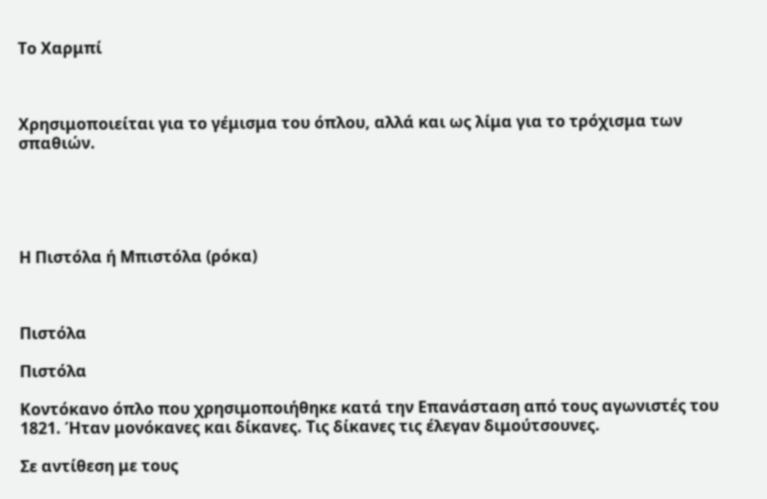Το Χαρμπί



Χρησιμοποιείται για το γέμισμα του όπλου, αλλά και ως λίμα για το τρόχισμα των σπαθιών.





Η Πιστόλα ή Μπιστόλα (ρόκα)



Πιστόλα

Πιστόλα

Κοντόκανο όπλο που χρησιμοποιήθηκε κατά την Επανάσταση από τους αγωνιστές του 1821. Ήταν μονόκανες και δίκανες. Τις δίκανες τις έλεγαν διμούτσουνες.

Σε αντίθεση με τους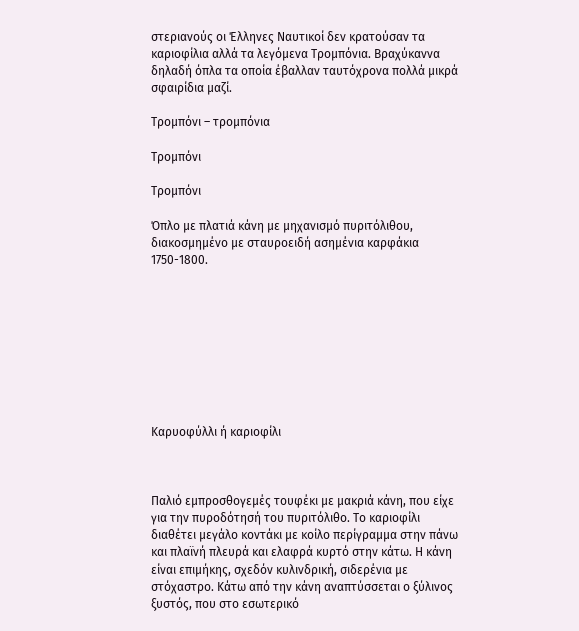στεριανούς οι Έλληνες Ναυτικοί δεν κρατούσαν τα καριοφίλια αλλά τα λεγόμενα Τρομπόνια. Βραχύκαννα δηλαδή όπλα τα οποία έβαλλαν ταυτόχρονα πολλά μικρά σφαιρίδια μαζί.

Τρομπόνι – τρομπόνια

Τρομπόνι

Τρομπόνι

Όπλο με πλατιά κάνη με μηχανισμό πυριτόλιθου, διακοσμημένο με σταυροειδή ασημένια καρφάκια 1750-1800.









Καρυοφύλλι ή καριοφίλι



Παλιό εμπροσθογεμές τουφέκι με μακριά κάνη, που είχε για την πυροδότησή του πυριτόλιθο. Το καριοφίλι διαθέτει μεγάλο κοντάκι με κοίλο περίγραμμα στην πάνω και πλαϊνή πλευρά και ελαφρά κυρτό στην κάτω. Η κάνη είναι επιμήκης, σχεδόν κυλινδρική, σιδερένια με στόχαστρο. Κάτω από την κάνη αναπτύσσεται ο ξύλινος ξυστός, που στο εσωτερικό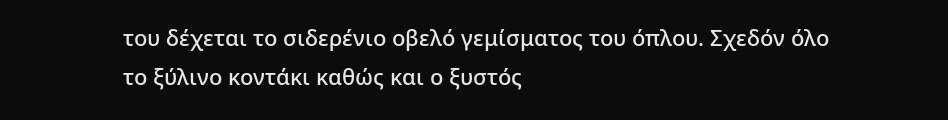του δέχεται το σιδερένιο οβελό γεμίσματος του όπλου. Σχεδόν όλο το ξύλινο κοντάκι καθώς και ο ξυστός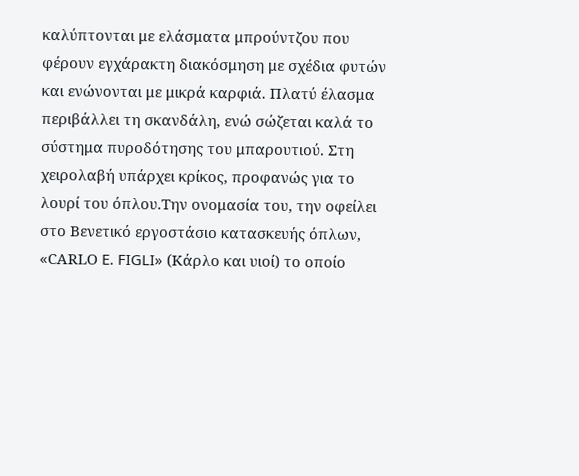καλύπτονται με ελάσματα μπρούντζου που φέρουν εγχάρακτη διακόσμηση με σχέδια φυτών και ενώνονται με μικρά καρφιά. Πλατύ έλασμα περιβάλλει τη σκανδάλη, ενώ σώζεται καλά το σύστημα πυροδότησης του μπαρουτιού. Στη χειρολαβή υπάρχει κρίκος, προφανώς για το λουρί του όπλου.Την ονομασία του, την οφείλει στο Βενετικό εργοστάσιο κατασκευής όπλων, «CΑRLΟ E. FIGLI» (Κάρλο και υιοί) το οποίο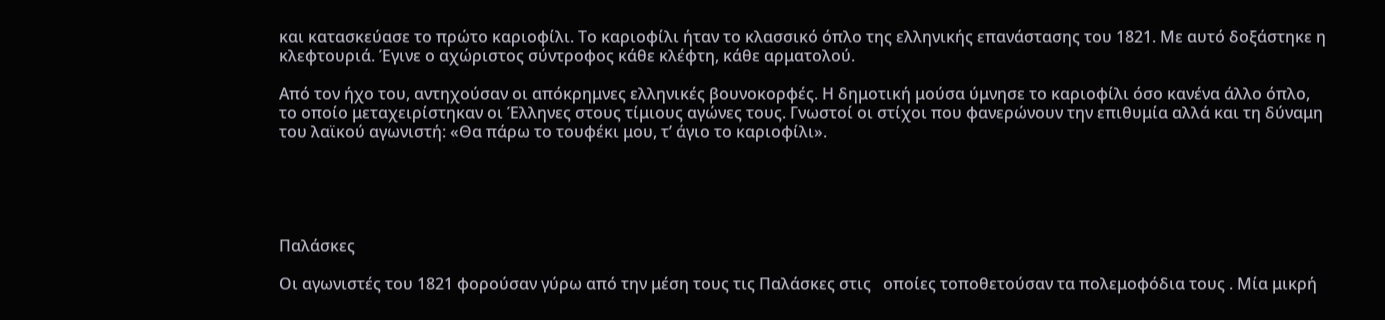και κατασκεύασε το πρώτο καριοφίλι. Το καριοφίλι ήταν το κλασσικό όπλο της ελληνικής επανάστασης του 1821. Με αυτό δοξάστηκε η κλεφτουριά. Έγινε ο αχώριστος σύντροφος κάθε κλέφτη, κάθε αρματολού.

Από τον ήχο του, αντηχούσαν οι απόκρημνες ελληνικές βουνοκορφές. Η δημοτική μούσα ύμνησε το καριοφίλι όσο κανένα άλλο όπλο, το οποίο μεταχειρίστηκαν οι Έλληνες στους τίμιους αγώνες τους. Γνωστοί οι στίχοι που φανερώνουν την επιθυμία αλλά και τη δύναμη του λαϊκού αγωνιστή: «Θα πάρω το τουφέκι μου, τ’ άγιο το καριοφίλι».





Παλάσκες

Οι αγωνιστές του 1821 φορούσαν γύρω από την μέση τους τις Παλάσκες στις   οποίες τοποθετούσαν τα πολεμοφόδια τους . Μία μικρή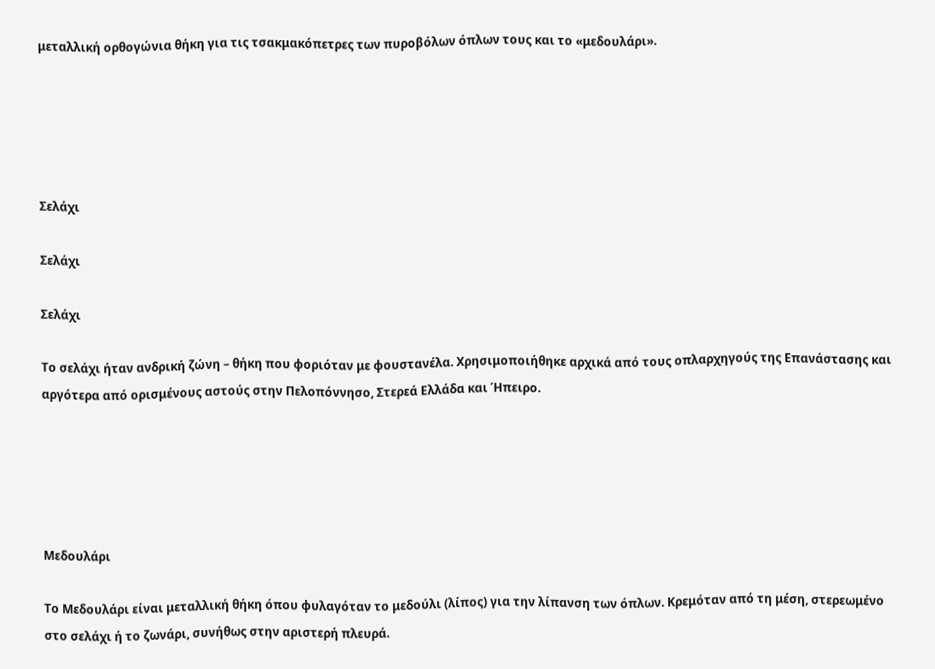μεταλλική ορθογώνια θήκη για τις τσακμακόπετρες των πυροβόλων όπλων τους και το «μεδουλάρι».





Σελάχι

Σελάχι

Σελάχι

Το σελάχι ήταν ανδρική ζώνη – θήκη που φοριόταν με φουστανέλα. Χρησιμοποιήθηκε αρχικά από τους οπλαρχηγούς της Επανάστασης και αργότερα από ορισμένους αστούς στην Πελοπόννησο, Στερεά Ελλάδα και Ήπειρο.





Μεδουλάρι

Το Μεδουλάρι είναι μεταλλική θήκη όπου φυλαγόταν το μεδούλι (λίπος) για την λίπανση των όπλων. Κρεμόταν από τη μέση, στερεωμένο στο σελάχι ή το ζωνάρι, συνήθως στην αριστερή πλευρά.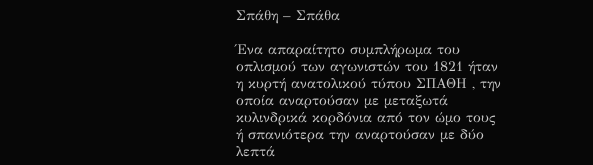Σπάθη – Σπάθα

Ένα απαραίτητο συμπλήρωμα του οπλισμού των αγωνιστών του 1821 ήταν η κυρτή ανατολικού τύπου ΣΠΑΘΗ , την οποία αναρτούσαν με μεταξωτά κυλινδρικά κορδόνια από τον ώμο τους ή σπανιότερα την αναρτούσαν με δύο λεπτά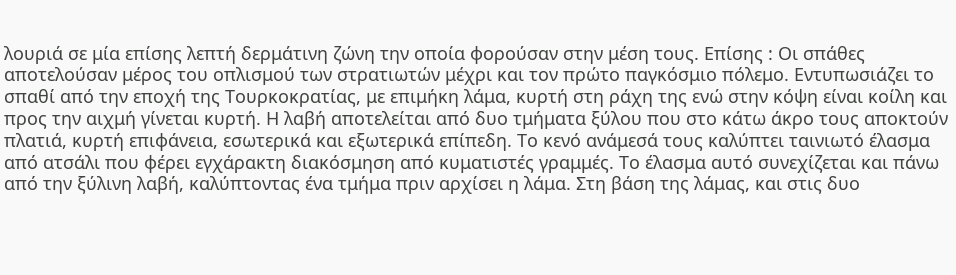λουριά σε μία επίσης λεπτή δερμάτινη ζώνη την οποία φορούσαν στην μέση τους. Επίσης : Οι σπάθες αποτελούσαν μέρος του οπλισμού των στρατιωτών μέχρι και τον πρώτο παγκόσμιο πόλεμο. Εντυπωσιάζει το σπαθί από την εποχή της Τουρκοκρατίας, με επιμήκη λάμα, κυρτή στη ράχη της ενώ στην κόψη είναι κοίλη και προς την αιχμή γίνεται κυρτή. Η λαβή αποτελείται από δυο τμήματα ξύλου που στο κάτω άκρο τους αποκτούν πλατιά, κυρτή επιφάνεια, εσωτερικά και εξωτερικά επίπεδη. Το κενό ανάμεσά τους καλύπτει ταινιωτό έλασμα από ατσάλι που φέρει εγχάρακτη διακόσμηση από κυματιστές γραμμές. Το έλασμα αυτό συνεχίζεται και πάνω από την ξύλινη λαβή, καλύπτοντας ένα τμήμα πριν αρχίσει η λάμα. Στη βάση της λάμας, και στις δυο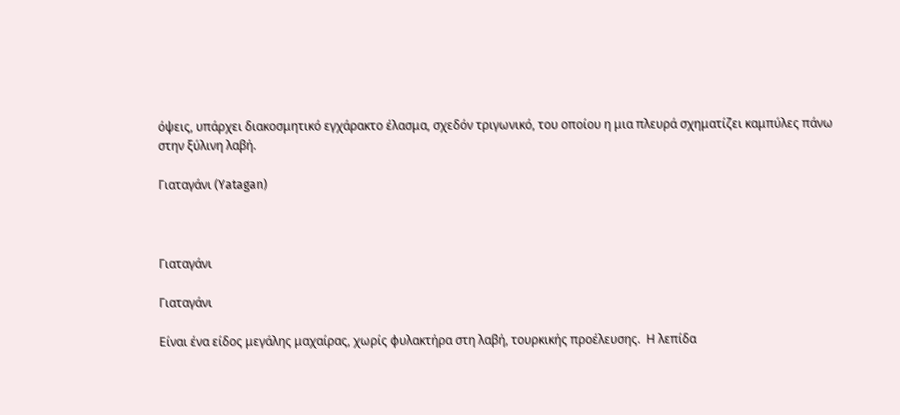όψεις, υπάρχει διακοσμητικό εγχάρακτο έλασμα, σχεδόν τριγωνικό, του οποίου η μια πλευρά σχηματίζει καμπύλες πάνω στην ξύλινη λαβή.

Γιαταγάνι (Yatagan)



Γιαταγάνι

Γιαταγάνι

Είναι ένα είδος μεγάλης μαχαίρας, χωρίς φυλακτήρα στη λαβή, τουρκικής προέλευσης.  Η λεπίδα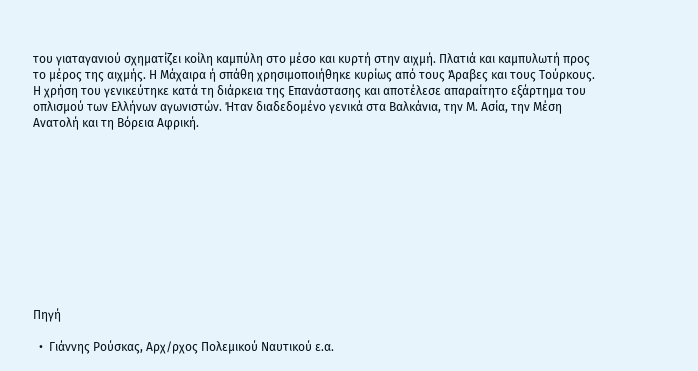του γιαταγανιού σχηματίζει κοίλη καμπύλη στο μέσο και κυρτή στην αιχμή. Πλατιά και καμπυλωτή προς το μέρος της αιχμής. Η Μάχαιρα ή σπάθη χρησιμοποιήθηκε κυρίως από τους Άραβες και τους Τούρκους. Η χρήση του γενικεύτηκε κατά τη διάρκεια της Επανάστασης και αποτέλεσε απαραίτητο εξάρτημα του οπλισμού των Ελλήνων αγωνιστών. Ήταν διαδεδομένο γενικά στα Βαλκάνια, την Μ. Ασία, την Μέση Ανατολή και τη Βόρεια Αφρική.











Πηγή

  •  Γιάννης Ρούσκας, Αρχ/ρχος Πολεμικού Ναυτικού ε.α.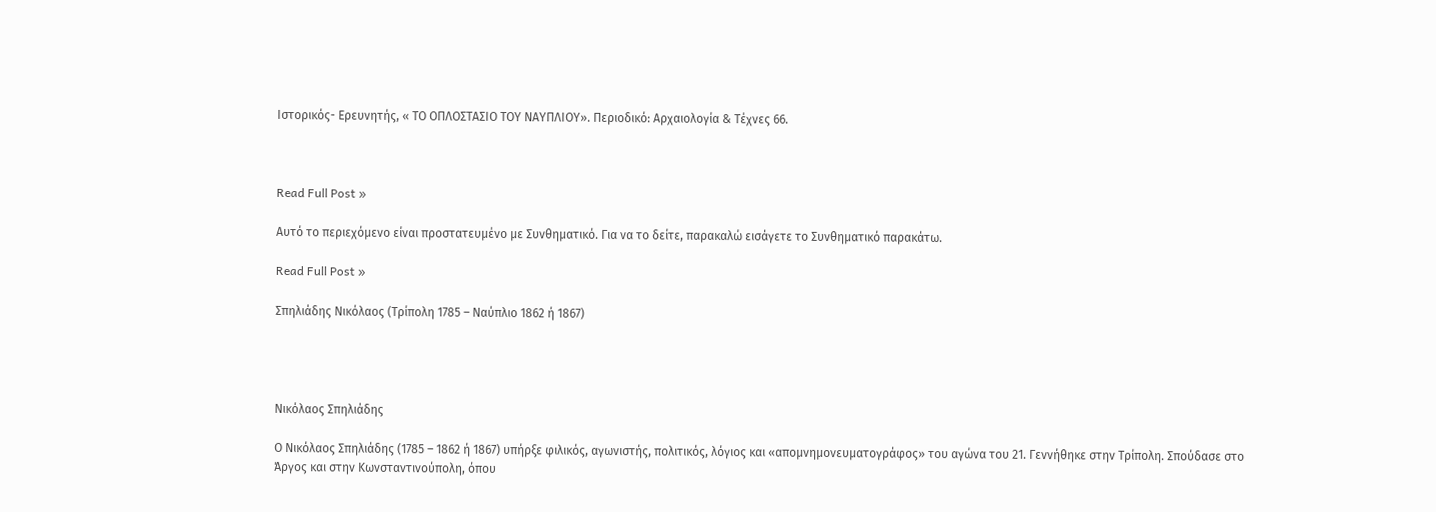Ιστορικός- Ερευνητής, « ΤΟ ΟΠΛΟΣΤΑΣΙΟ ΤΟΥ ΝΑΥΠΛΙΟΥ». Περιοδικό: Αρχαιολογία & Τέχνες 66.



Read Full Post »

Αυτό το περιεχόμενο είναι προστατευμένο με Συνθηματικό. Για να το δείτε, παρακαλώ εισάγετε το Συνθηματικό παρακάτω.

Read Full Post »

Σπηλιάδης Νικόλαος (Τρίπολη 1785 – Ναύπλιο 1862 ή 1867)




Νικόλαος Σπηλιάδης

Ο Νικόλαος Σπηλιάδης (1785 – 1862 ή 1867) υπήρξε φιλικός, αγωνιστής, πολιτικός, λόγιος και «απομνημονευματογράφος» του αγώνα του 21. Γεννήθηκε στην Τρίπολη. Σπούδασε στο Άργος και στην Κωνσταντινούπολη, όπου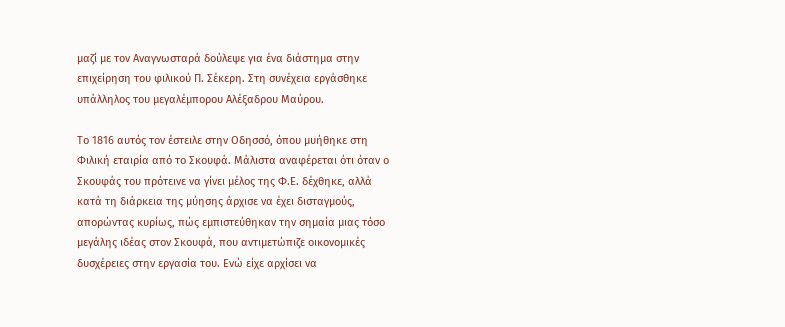μαζί με τον Αναγνωσταρά δούλεψε για ένα διάστημα στην επιχείρηση του φιλικού Π. Σέκερη. Στη συνέχεια εργάσθηκε υπάλληλος του μεγαλέμπορου Αλέξαδρου Μαύρου.

Το 1816 αυτός τον έστειλε στην Οδησσό, όπου μυήθηκε στη Φιλική εταιρία από το Σκουφά. Μάλιστα αναφέρεται ότι όταν ο Σκουφάς του πρότεινε να γίνει μέλος της Φ.Ε. δέχθηκε, αλλά κατά τη διάρκεια της μύησης άρχισε να έχει δισταγμούς, απορώντας κυρίως, πώς εμπιστεύθηκαν την σημαία μιας τόσο μεγάλης ιδέας στον Σκουφά, που αντιμετώπιζε οικονομικές δυσχέρειες στην εργασία του. Ενώ είχε αρχίσει να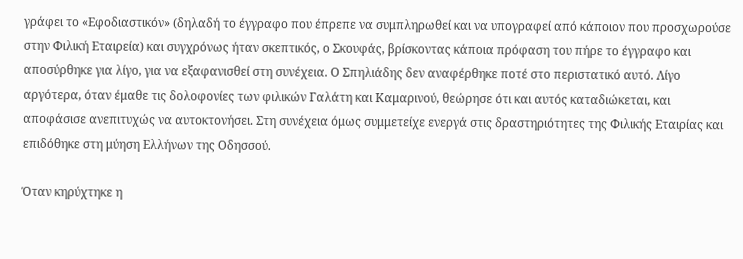γράφει το «Εφοδιαστικόν» (δηλαδή το έγγραφο που έπρεπε να συμπληρωθεί και να υπογραφεί από κάποιον που προσχωρούσε στην Φιλική Εταιρεία) και συγχρόνως ήταν σκεπτικός, ο Σκουφάς, βρίσκοντας κάποια πρόφαση του πήρε το έγγραφο και αποσύρθηκε για λίγο, για να εξαφανισθεί στη συνέχεια. Ο Σπηλιάδης δεν αναφέρθηκε ποτέ στο περιστατικό αυτό. Λίγο αργότερα, όταν έμαθε τις δολοφονίες των φιλικών Γαλάτη και Καμαρινού, θεώρησε ότι και αυτός καταδιώκεται, και αποφάσισε ανεπιτυχώς να αυτοκτονήσει. Στη συνέχεια όμως συμμετείχε ενεργά στις δραστηριότητες της Φιλικής Εταιρίας και επιδόθηκε στη μύηση Ελλήνων της Οδησσού.

Όταν κηρύχτηκε η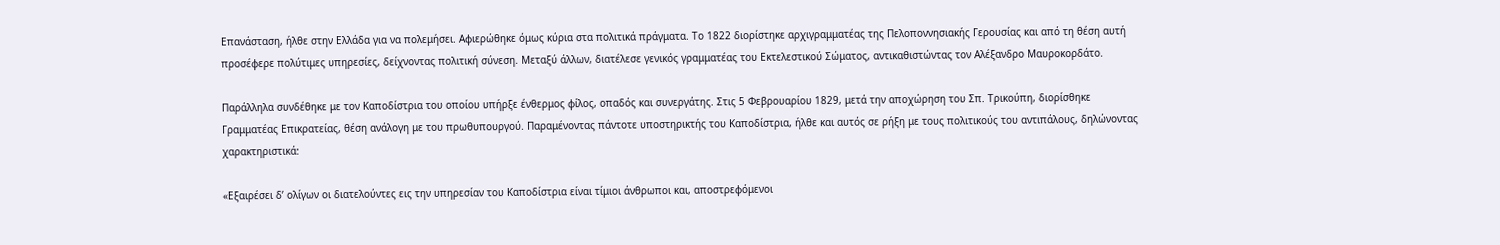Επανάσταση, ήλθε στην Ελλάδα για να πολεμήσει. Αφιερώθηκε όμως κύρια στα πολιτικά πράγματα. Το 1822 διορίστηκε αρχιγραμματέας της Πελοποννησιακής Γερουσίας και από τη θέση αυτή προσέφερε πολύτιμες υπηρεσίες, δείχνοντας πολιτική σύνεση. Μεταξύ άλλων, διατέλεσε γενικός γραμματέας του Εκτελεστικού Σώματος, αντικαθιστώντας τον Αλέξανδρο Μαυροκορδάτο.

Παράλληλα συνδέθηκε με τον Καποδίστρια του οποίου υπήρξε ένθερμος φίλος, οπαδός και συνεργάτης. Στις 5 Φεβρουαρίου 1829, μετά την αποχώρηση του Σπ. Τρικούπη, διορίσθηκε Γραμματέας Επικρατείας, θέση ανάλογη με του πρωθυπουργού. Παραμένοντας πάντοτε υποστηρικτής του Καποδίστρια, ήλθε και αυτός σε ρήξη με τους πολιτικούς του αντιπάλους, δηλώνοντας χαρακτηριστικά:

«Εξαιρέσει δ’ ολίγων οι διατελούντες εις την υπηρεσίαν του Καποδίστρια είναι τίμιοι άνθρωποι και, αποστρεφόμενοι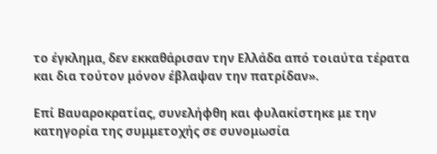το έγκλημα, δεν εκκαθάρισαν την Ελλάδα από τοιαύτα τέρατα και δια τούτον μόνον έβλαψαν την πατρίδαν».

Επί Βαυαροκρατίας, συνελήφθη και φυλακίστηκε με την κατηγορία της συμμετοχής σε συνομωσία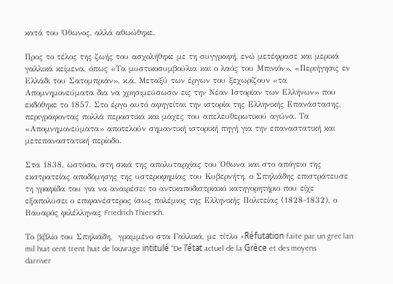κατά του Όθωνος, αλλά αθωώθηκε.

Προς το τέλος της ζωής του ασχολήθηκε με τη συγγραφή, ενώ μετέφρασε και μερικά γαλλικά κείμενα, όπως «Τα μυστικοσυμβούλια και ο λαός του Μπινιόν», «Περιήγησις εν Ελλάδι του Σατομπριάν», κ.ά. Μεταξύ των έργων του ξεχωρίζουν «τα Απομνημονεύματα δια να χρησιμεύσωσιν εις την Νέαν Ιστορίαν των Ελλήνων» που εκδόθηκε το 1857. Στο έργο αυτό αφηγείται την ιστορία της Ελληνικής Επανάστασης, περιγράφοντας πολλά περαστικά και μάχες του απελευθερωτικού αγώνα. Τα «Απομνημονεύματα» αποτελούν σημαντική ιστορική πηγή για την επαναστατική και μετεπαναστατική περίοδο.

Στα 1838, ωστόσο, στη σκιά της απολυταρχίας του Όθωνα και στο απόγειο της εκστρατείας αποδόμησης της υστεροφημίας του Κυβερνήτη, ο Σπηλιάδης επιστράτευσε τη γραφίδα του για να αναιρέσει το αντικαποδιστριακό κατηγορητήριο που είχε εξαπολύσει ο επιφανέστερος ίσως πολέμιος της Ελληνικής Πολιτείας (1828-1832), ο Βαυαρός φιλέλληνας Friedrich Thiersch.

Το βιβλίο του Σπηλιάδη,  γραμμένο στα Γαλλικά, με τίτλο «Réfutation faite par un grec lan mil huit cent trent huit de louvrage intitulé “De l’état actuel de la Grèce et des moyens darriver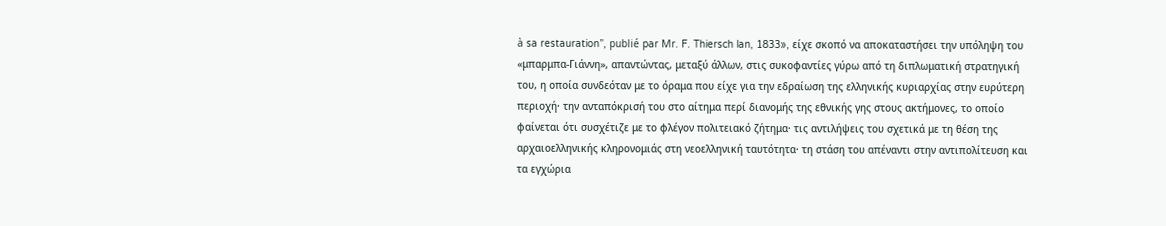à sa restauration”, publié par Mr. F. Thiersch lan, 1833», είχε σκοπό να αποκαταστήσει την υπόληψη του «μπαρμπα-Γιάννη», απαντώντας, μεταξύ άλλων, στις συκοφαντίες γύρω από τη διπλωματική στρατηγική του, η οποία συνδεόταν με το όραμα που είχε για την εδραίωση της ελληνικής κυριαρχίας στην ευρύτερη περιοχή· την ανταπόκρισή του στο αίτημα περί διανομής της εθνικής γης στους ακτήμονες, το οποίο φαίνεται ότι συσχέτιζε με το φλέγον πολιτειακό ζήτημα· τις αντιλήψεις του σχετικά με τη θέση της αρχαιοελληνικής κληρονομιάς στη νεοελληνική ταυτότητα· τη στάση του απέναντι στην αντιπολίτευση και τα εγχώρια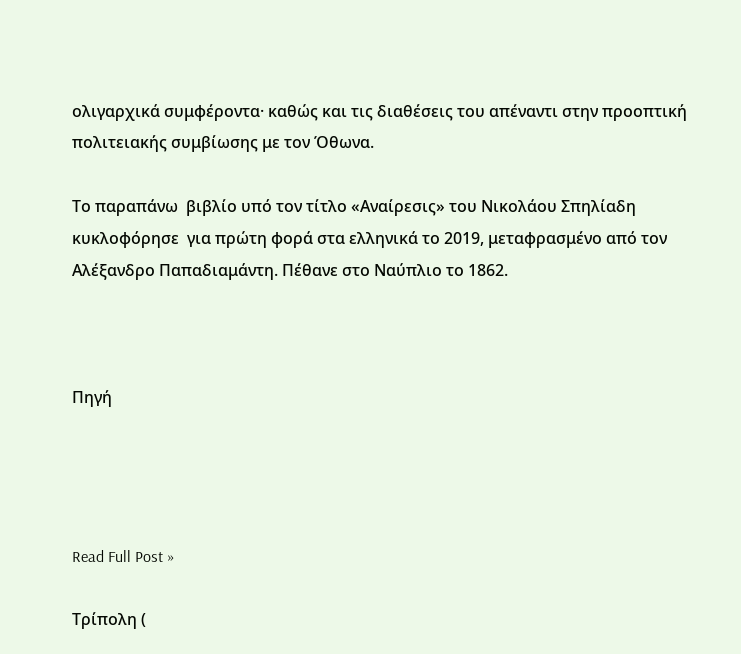ολιγαρχικά συμφέροντα· καθώς και τις διαθέσεις του απέναντι στην προοπτική πολιτειακής συμβίωσης με τον Όθωνα.

Το παραπάνω  βιβλίο υπό τον τίτλο «Αναίρεσις» του Νικολάου Σπηλίαδη  κυκλοφόρησε  για πρώτη φορά στα ελληνικά το 2019, μεταφρασμένο από τον Αλέξανδρο Παπαδιαμάντη. Πέθανε στο Ναύπλιο το 1862.



Πηγή




Read Full Post »

Τρίπολη (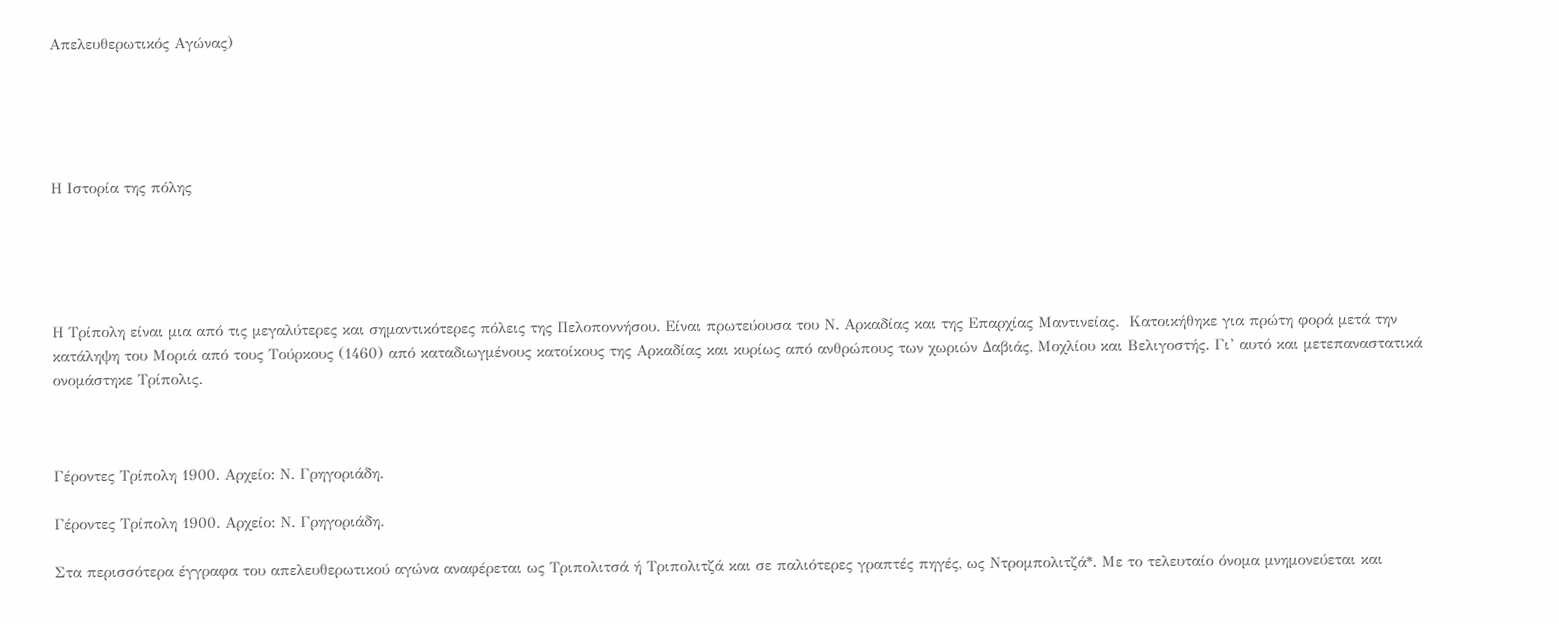Απελευθερωτικός Αγώνας)





Η Ιστορία της πόλης





Η Τρίπολη είναι μια από τις μεγαλύτερες και σημαντικότερες πόλεις της Πελοποννήσου. Είναι πρωτεύουσα του Ν. Αρκαδίας και της Επαρχίας Μαντινείας.  Κατοικήθηκε για πρώτη φορά μετά την κατάληψη του Μοριά από τους Τούρκους (1460) από καταδιωγμένους κατοίκους της Αρκαδίας και κυρίως από ανθρώπους των χωριών Δαβιάς, Μοχλίου και Βελιγοστής. Γι’ αυτό και μετεπαναστατικά ονομάστηκε Τρίπολις.



Γέροντες Τρίπολη 1900. Αρχείο: Ν. Γρηγοριάδη.

Γέροντες Τρίπολη 1900. Αρχείο: Ν. Γρηγοριάδη.

Στα περισσότερα έγγραφα του απελευθερωτικού αγώνα αναφέρεται ως Τριπολιτσά ή Τριπολιτζά και σε παλιότερες γραπτές πηγές, ως Ντρομπολιτζά*. Με το τελευταίο όνομα μνημονεύεται και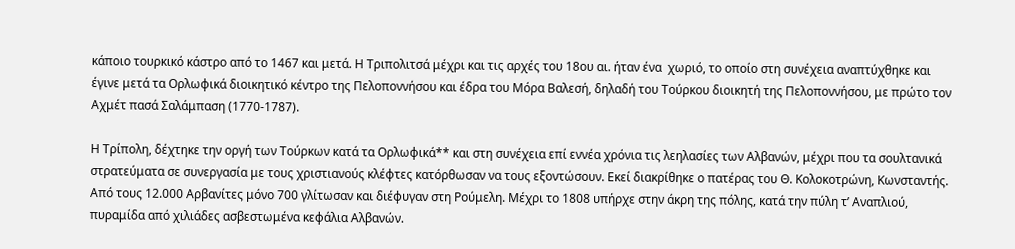κάποιο τουρκικό κάστρο από το 1467 και μετά. Η Τριπολιτσά μέχρι και τις αρχές του 18ου αι. ήταν ένα  χωριό, το οποίο στη συνέχεια αναπτύχθηκε και έγινε μετά τα Ορλωφικά διοικητικό κέντρο της Πελοποννήσου και έδρα του Μόρα Βαλεσή, δηλαδή του Τούρκου διοικητή της Πελοποννήσου, με πρώτο τον Αχμέτ πασά Σαλάμπαση (1770-1787).

Η Τρίπολη, δέχτηκε την οργή των Τούρκων κατά τα Ορλωφικά** και στη συνέχεια επί εννέα χρόνια τις λεηλασίες των Αλβανών, μέχρι που τα σουλτανικά στρατεύματα σε συνεργασία με τους χριστιανούς κλέφτες κατόρθωσαν να τους εξοντώσουν. Εκεί διακρίθηκε ο πατέρας του Θ. Κολοκοτρώνη, Κωνσταντής. Από τους 12.000 Αρβανίτες μόνο 700 γλίτωσαν και διέφυγαν στη Ρούμελη. Μέχρι το 1808 υπήρχε στην άκρη της πόλης, κατά την πύλη τ’ Αναπλιού, πυραμίδα από χιλιάδες ασβεστωμένα κεφάλια Αλβανών.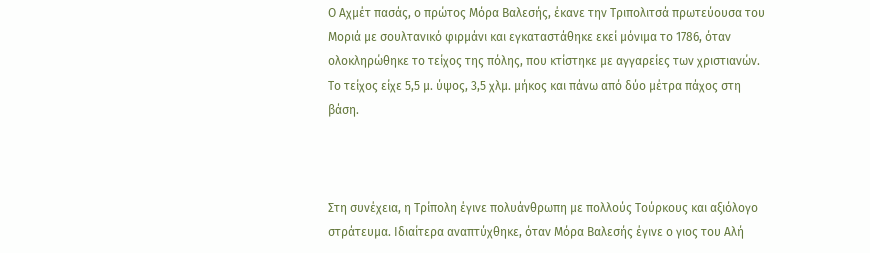Ο Αχμέτ πασάς, ο πρώτος Μόρα Βαλεσής, έκανε την Τριπολιτσά πρωτεύουσα του Μοριά με σουλτανικό φιρμάνι και εγκαταστάθηκε εκεί μόνιμα το 1786, όταν ολοκληρώθηκε το τείχος της πόλης, που κτίστηκε με αγγαρείες των χριστιανών. Το τείχος είχε 5,5 μ. ύψος, 3,5 χλμ. μήκος και πάνω από δύο μέτρα πάχος στη βάση.



Στη συνέχεια, η Τρίπολη έγινε πολυάνθρωπη με πολλούς Τούρκους και αξιόλογο στράτευμα. Ιδιαίτερα αναπτύχθηκε, όταν Μόρα Βαλεσής έγινε ο γιος του Αλή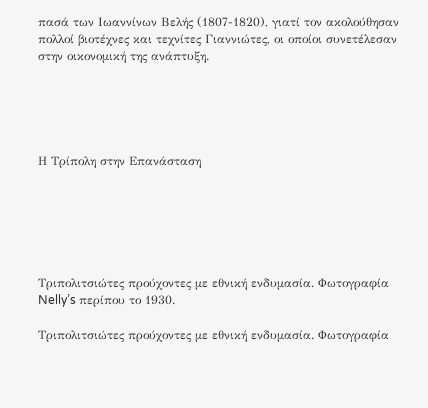πασά των Ιωαννίνων Βελής (1807-1820), γιατί τον ακολούθησαν πολλοί βιοτέχνες και τεχνίτες Γιαννιώτες, οι οποίοι συνετέλεσαν στην οικονομική της ανάπτυξη.





Η Τρίπολη στην Επανάσταση






Τριπολιτσιώτες προύχοντες με εθνική ενδυμασία. Φωτογραφία Nelly’s περίπου το 1930.

Τριπολιτσιώτες προύχοντες με εθνική ενδυμασία. Φωτογραφία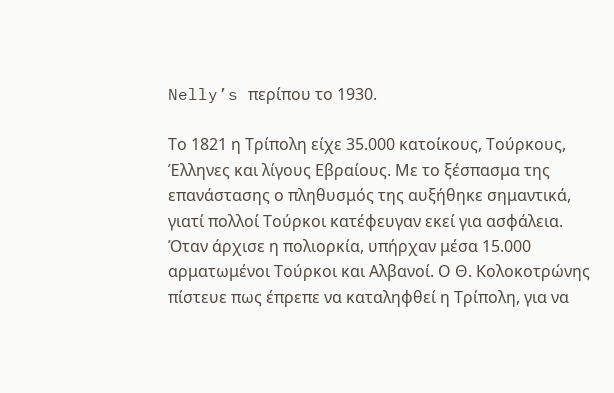Nelly’s περίπου το 1930.

Το 1821 η Τρίπολη είχε 35.000 κατοίκους, Τούρκους, Έλληνες και λίγους Εβραίους. Με το ξέσπασμα της επανάστασης ο πληθυσμός της αυξήθηκε σημαντικά, γιατί πολλοί Τούρκοι κατέφευγαν εκεί για ασφάλεια. Όταν άρχισε η πολιορκία, υπήρχαν μέσα 15.000 αρματωμένοι Τούρκοι και Αλβανοί. Ο Θ. Κολοκοτρώνης πίστευε πως έπρεπε να καταληφθεί η Τρίπολη, για να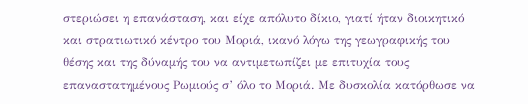στεριώσει η επανάσταση, και είχε απόλυτο δίκιο, γιατί ήταν διοικητικό και στρατιωτικό κέντρο του Μοριά, ικανό λόγω της γεωγραφικής του θέσης και της δύναμής του να αντιμετωπίζει με επιτυχία τους επαναστατημένους Ρωμιούς σ’ όλο το Μοριά. Με δυσκολία κατόρθωσε να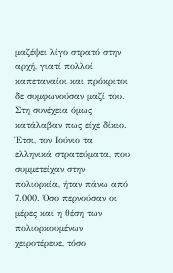μαζέψει λίγο στρατό στην αρχή, γιατί πολλοί καπεταναίοι και πρόκριτοι δε συμφωνούσαν μαζί του. Στη συνέχεια όμως κατάλαβαν πως είχε δίκιο. Έτσι, τον Ιούνιο τα ελληνικά στρατεύματα, που συμμετείχαν στην πολιορκία, ήταν πάνω από 7.000. Όσο περνούσαν οι μέρες και η θέση των πολιορκουμένων χειροτέρευε, τόσο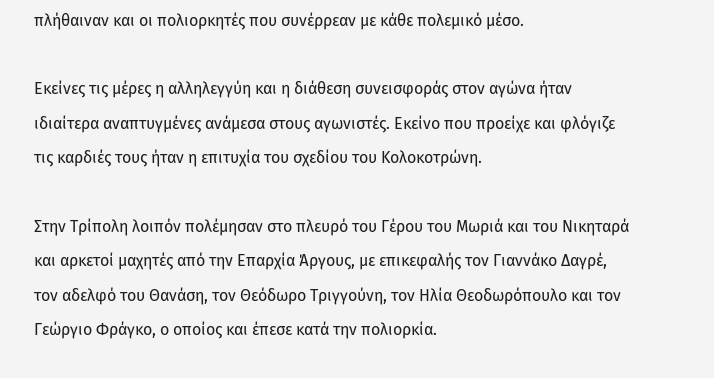πλήθαιναν και οι πολιορκητές που συνέρρεαν με κάθε πολεμικό μέσο.

Εκείνες τις μέρες η αλληλεγγύη και η διάθεση συνεισφοράς στον αγώνα ήταν ιδιαίτερα αναπτυγμένες ανάμεσα στους αγωνιστές. Εκείνο που προείχε και φλόγιζε τις καρδιές τους ήταν η επιτυχία του σχεδίου του Κολοκοτρώνη.

Στην Τρίπολη λοιπόν πολέμησαν στο πλευρό του Γέρου του Μωριά και του Νικηταρά και αρκετοί μαχητές από την Επαρχία Άργους, με επικεφαλής τον Γιαννάκο Δαγρέ, τον αδελφό του Θανάση, τον Θεόδωρο Τριγγούνη, τον Ηλία Θεοδωρόπουλο και τον Γεώργιο Φράγκο, ο οποίος και έπεσε κατά την πολιορκία.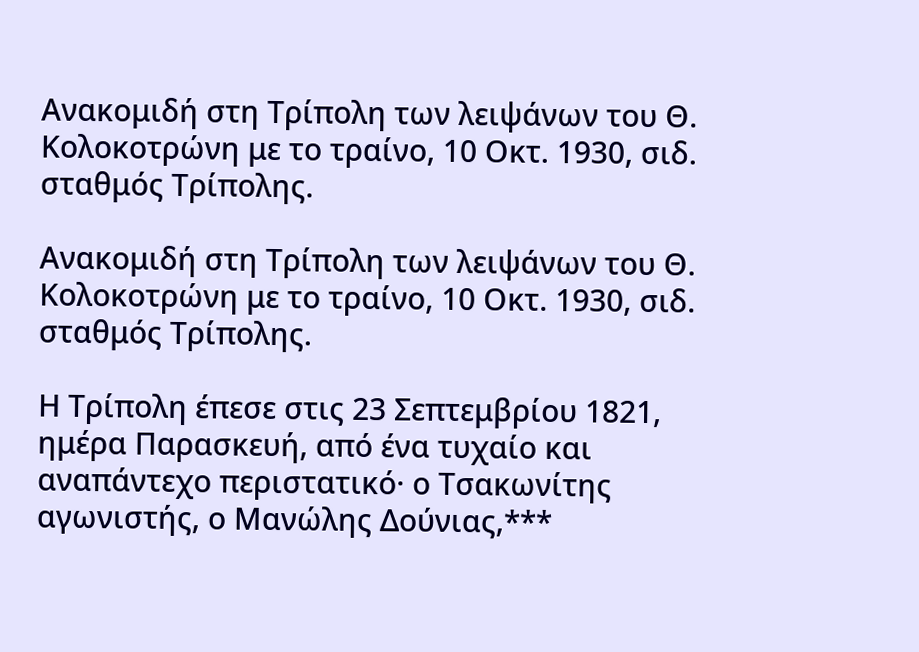Ανακομιδή στη Τρίπολη των λειψάνων του Θ. Κολοκοτρώνη με το τραίνο, 10 Οκτ. 1930, σιδ. σταθμός Τρίπολης.

Ανακομιδή στη Τρίπολη των λειψάνων του Θ. Κολοκοτρώνη με το τραίνο, 10 Οκτ. 1930, σιδ. σταθμός Τρίπολης.

Η Τρίπολη έπεσε στις 23 Σεπτεμβρίου 1821, ημέρα Παρασκευή, από ένα τυχαίο και αναπάντεχο περιστατικό· ο Τσακωνίτης αγωνιστής, ο Μανώλης Δούνιας,***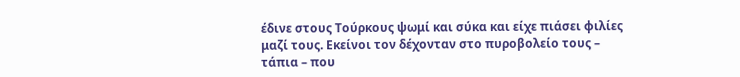έδινε στους Τούρκους ψωμί και σύκα και είχε πιάσει φιλίες μαζί τους. Εκείνοι τον δέχονταν στο πυροβολείο τους – τάπια – που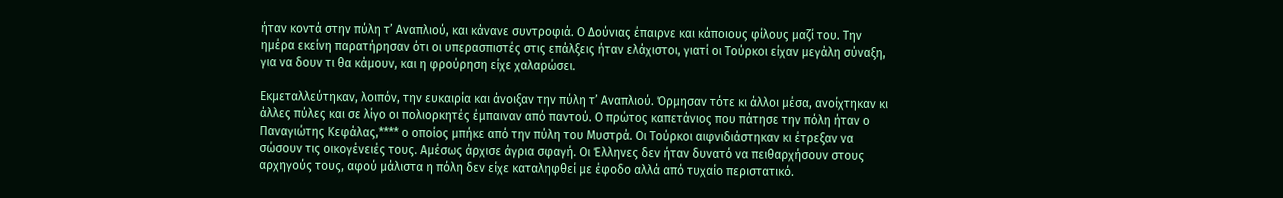ήταν κοντά στην πύλη τ’ Αναπλιού, και κάνανε συντροφιά. Ο Δούνιας έπαιρνε και κάποιους φίλους μαζί του. Την ημέρα εκείνη παρατήρησαν ότι οι υπερασπιστές στις επάλξεις ήταν ελάχιστοι, γιατί οι Τούρκοι είχαν μεγάλη σύναξη, για να δουν τι θα κάμουν, και η φρούρηση είχε χαλαρώσει.

Εκμεταλλεύτηκαν, λοιπόν, την ευκαιρία και άνοιξαν την πύλη τ’ Αναπλιού. Όρμησαν τότε κι άλλοι μέσα, ανοίχτηκαν κι άλλες πύλες και σε λίγο οι πολιορκητές έμπαιναν από παντού. Ο πρώτος καπετάνιος που πάτησε την πόλη ήταν ο Παναγιώτης Κεφάλας,**** ο οποίος μπήκε από την πύλη του Μυστρά. Οι Τούρκοι αιφνιδιάστηκαν κι έτρεξαν να σώσουν τις οικογένειές τους. Αμέσως άρχισε άγρια σφαγή. Οι Έλληνες δεν ήταν δυνατό να πειθαρχήσουν στους αρχηγούς τους, αφού μάλιστα η πόλη δεν είχε καταληφθεί με έφοδο αλλά από τυχαίο περιστατικό.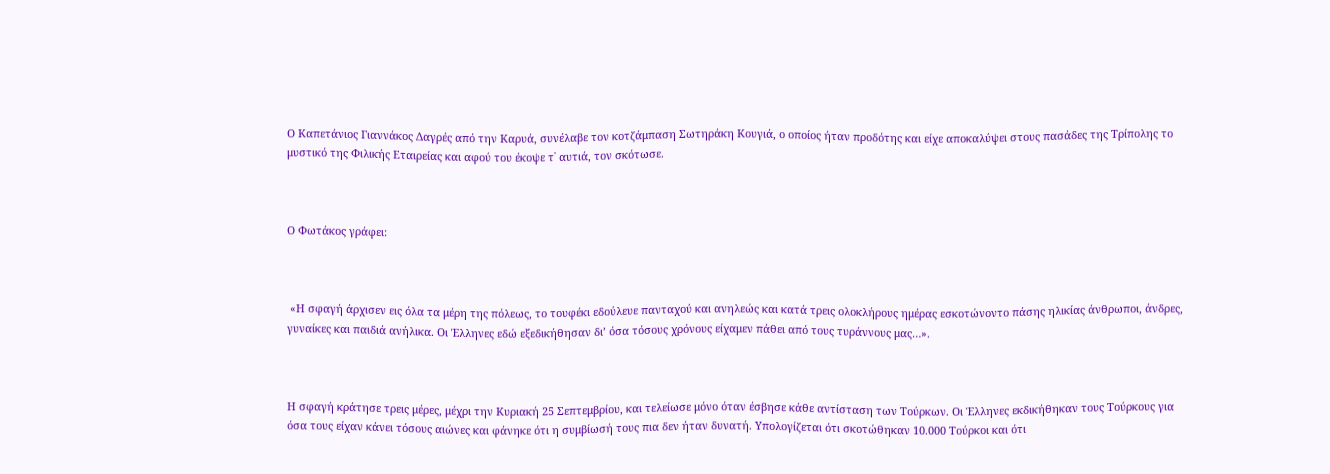Ο Καπετάνιος Γιαννάκος Δαγρές από την Καρυά, συνέλαβε τον κοτζάμπαση Σωτηράκη Κουγιά, ο οποίος ήταν προδότης και είχε αποκαλύψει στους πασάδες της Τρίπολης το μυστικό της Φιλικής Εταιρείας και αφού του έκοψε τ᾽ αυτιά, τον σκότωσε.



Ο Φωτάκος γράφει:



 «Η σφαγή άρχισεν εις όλα τα μέρη της πόλεως, το τουφέκι εδούλευε πανταχού και ανηλεώς και κατά τρεις ολοκλήρους ημέρας εσκοτώνοντο πάσης ηλικίας άνθρωποι, άνδρες, γυναίκες και παιδιά ανήλικα. Οι Έλληνες εδώ εξεδικήθησαν δι’ όσα τόσους χρόνους είχαμεν πάθει από τους τυράννους μας…».



Η σφαγή κράτησε τρεις μέρες, μέχρι την Κυριακή 25 Σεπτεμβρίου, και τελείωσε μόνο όταν έσβησε κάθε αντίσταση των Τούρκων. Οι Έλληνες εκδικήθηκαν τους Τούρκους για όσα τους είχαν κάνει τόσους αιώνες και φάνηκε ότι η συμβίωσή τους πια δεν ήταν δυνατή. Υπολογίζεται ότι σκοτώθηκαν 10.000 Τούρκοι και ότι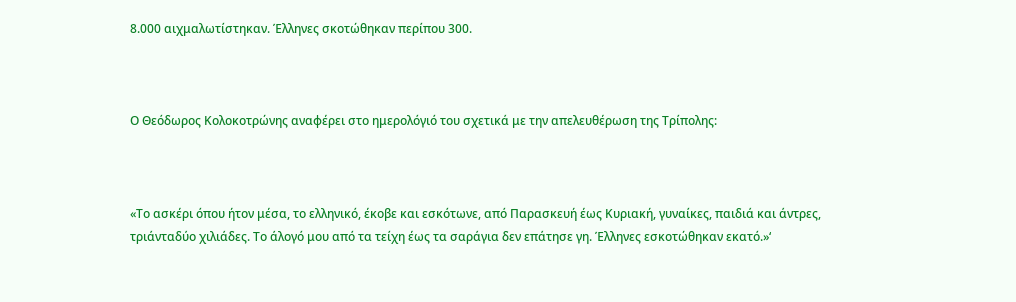8.000 αιχμαλωτίστηκαν. Έλληνες σκοτώθηκαν περίπου 300.



Ο Θεόδωρος Κολοκοτρώνης αναφέρει στο ημερολόγιό του σχετικά με την απελευθέρωση της Τρίπολης:



«Το ασκέρι όπου ήτον μέσα, το ελληνικό, έκοβε και εσκότωνε, από Παρασκευή έως Κυριακή, γυναίκες, παιδιά και άντρες, τριάνταδύο χιλιάδες. Το άλογό μου από τα τείχη έως τα σαράγια δεν επάτησε γη. Έλληνες εσκοτώθηκαν εκατό.»‘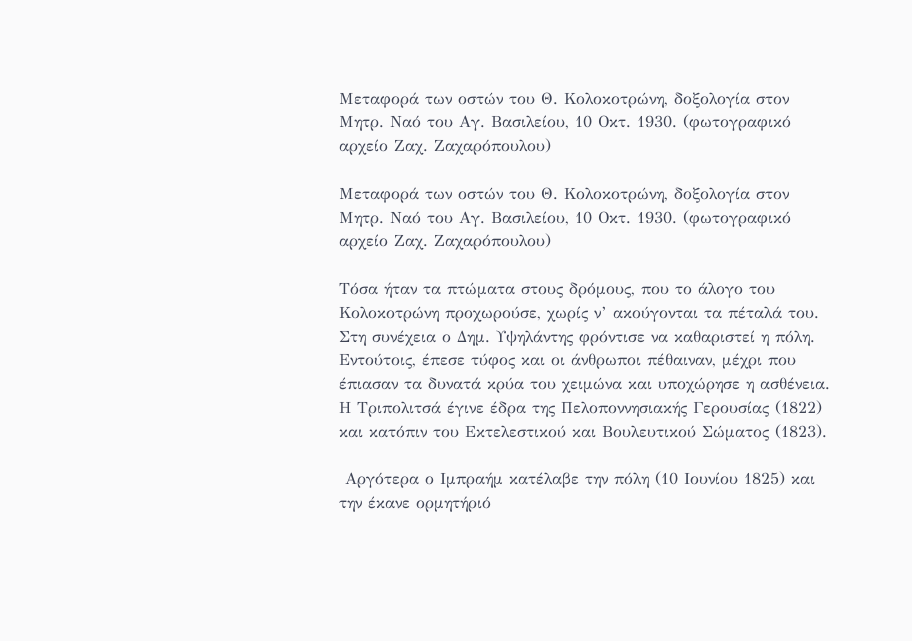Μεταφορά των οστών του Θ. Κολοκοτρώνη, δοξολογία στον Μητρ. Ναό του Αγ. Βασιλείου, 10 Οκτ. 1930. (φωτογραφικό αρχείο Ζαχ. Ζαχαρόπουλου)

Μεταφορά των οστών του Θ. Κολοκοτρώνη, δοξολογία στον Μητρ. Ναό του Αγ. Βασιλείου, 10 Οκτ. 1930. (φωτογραφικό αρχείο Ζαχ. Ζαχαρόπουλου)

Τόσα ήταν τα πτώματα στους δρόμους, που το άλογο του Κολοκοτρώνη προχωρούσε, χωρίς ν’ ακούγονται τα πέταλά του. Στη συνέχεια ο Δημ. Υψηλάντης φρόντισε να καθαριστεί η πόλη. Εντούτοις, έπεσε τύφος και οι άνθρωποι πέθαιναν, μέχρι που έπιασαν τα δυνατά κρύα του χειμώνα και υποχώρησε η ασθένεια. Η Τριπολιτσά έγινε έδρα της Πελοποννησιακής Γερουσίας (1822) και κατόπιν του Εκτελεστικού και Βουλευτικού Σώματος (1823).

 Αργότερα ο Ιμπραήμ κατέλαβε την πόλη (10 Ιουνίου 1825) και την έκανε ορμητήριό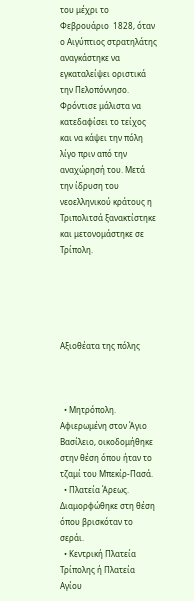του μέχρι το Φεβρουάριο  1828, όταν ο Αιγύπτιος στρατηλάτης αναγκάστηκε να εγκαταλείψει οριστικά την Πελοπόννησο. Φρόντισε μάλιστα να κατεδαφίσει το τείχος και να κάψει την πόλη λίγο πριν από την αναχώρησή του. Μετά την ίδρυση του νεοελληνικού κράτους η Τριπολιτσά ξανακτίστηκε και μετονομάστηκε σε Τρίπολη.





Αξιοθέατα της πόλης



  • Μητρόπολη. Αφιερωμένη στον Άγιο Βασίλειο, οικοδομήθηκε στην θέση όπου ήταν το τζαμί του Μπεκίρ-Πασά.
  • Πλατεία Άρεως. Διαμορφώθηκε στη θέση όπου βρισκόταν το σεράι.
  • Κεντρική Πλατεία Τρίπολης ή Πλατεία Αγίου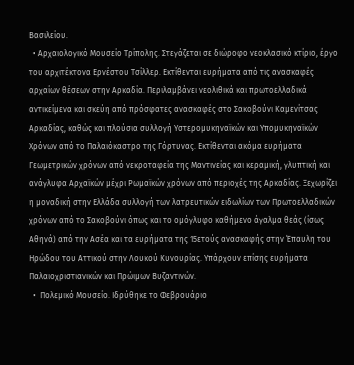Βασιλείου.
  • Αρχαιολογικό Μουσείο Τρίπολης. Στεγάζεται σε διώροφο νεοκλασικό κτίριο, έργο του αρχιτέκτονα Ερνέστου Τσίλλερ. Εκτίθενται ευρήματα από τις ανασκαφές αρχαίων θέσεων στην Αρκαδία. Περιλαμβάνει νεολιθικά και πρωτοελλαδικά αντικείμενα και σκεύη από πρόσφατες ανασκαφές στο Σακοβούνι Καμενίτσας Αρκαδίας, καθώς και πλούσια συλλογή Υστερομυκηναϊκών και Υπομυκηναϊκών Χρόνων από το Παλαιόκαστρο της Γόρτυνας. Εκτίθενται ακόμα ευρήματα Γεωμετρικών χρόνων από νεκροταφεία της Μαντινείας και κεραμική, γλυπτική και ανάγλυφα Αρχαϊκών μέχρι Ρωμαϊκών χρόνων από περιοχές της Αρκαδίας. Ξεχωρίζει η μοναδική στην Ελλάδα συλλογή των λατρευτικών ειδωλίων των Πρωτοελλαδικών χρόνων από το Σακοβούνι όπως και το ομόγλυφο καθήμενο άγαλμα θεάς (ίσως Αθηνά) από την Ασέα και τα ευρήματα της 15ετούς ανασκαφής στην Έπαυλη του Ηρώδου του Αττικού στην Λουκού Κυνουρίας. Υπάρχουν επίσης ευρήματα Παλαιοχριστιανικών και Πρώιμων Βυζαντινών.
  •  Πολεμικό Μουσείο. Ιδρύθηκε το Φεβρουάριο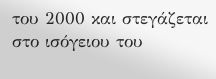του 2000 και στεγάζεται στο ισόγειου του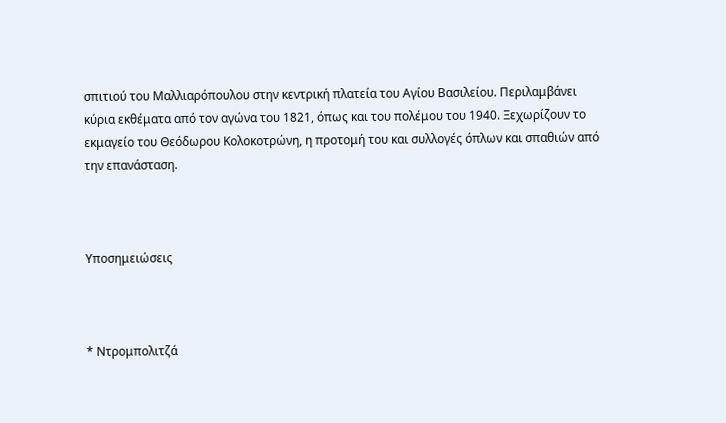σπιτιού του Μαλλιαρόπουλου στην κεντρική πλατεία του Αγίου Βασιλείου. Περιλαμβάνει κύρια εκθέματα από τον αγώνα του 1821, όπως και του πολέμου του 1940. Ξεχωρίζουν το εκμαγείο του Θεόδωρου Κολοκοτρώνη, η προτομή του και συλλογές όπλων και σπαθιών από την επανάσταση.



Υποσημειώσεις



* Ντρομπολιτζά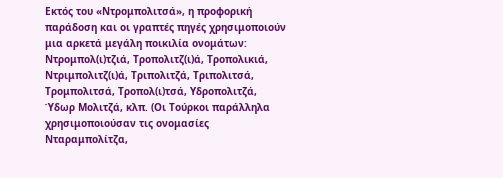Εκτός του «Ντρομπολιτσά», η προφορική παράδοση και οι γραπτές πηγές χρησιμοποιούν μια αρκετά μεγάλη ποικιλία ονομάτων: Ντρομπολ(ι)τζιά, Τροπολιτζ(ι)ά, Τροπολικιά, Ντριμπολιτζ(ι)ά, Τριπολιτζά, Τριπολιτσά, Τρομπολιτσά, Τροπολ(ι)τσά, Υδροπολιτζά, Ύδωρ Μολιτζά, κλπ. (Οι Τούρκοι παράλληλα χρησιμοποιούσαν τις ονομασίες Νταραμπολίτζα,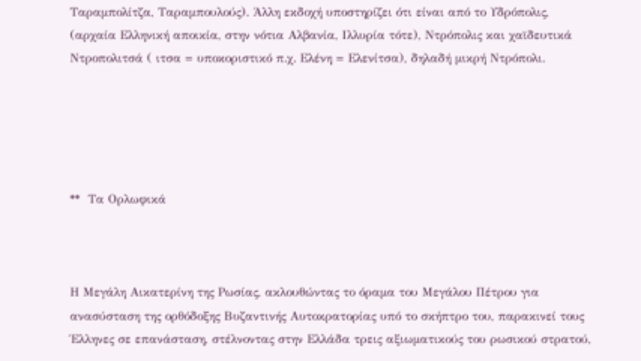Ταραμπολίτζα, Ταραμπουλούς). Άλλη εκδοχή υποστηρίζει ότι είναι από το Υδρόπολις, (αρχαία Ελληνική αποικία, στην νότια Αλβανία, Ιλλυρία τότε), Ντρόπολις και χαϊδευτικά Ντροπολιτσά ( ιτσα = υποκοριστικό π.χ. Ελένη = Ελενίτσα), δηλαδή μικρή Ντρόπολι.





**  Τα Ορλωφικά



Η Μεγάλη Αικατερίνη της Ρωσίας, ακλουθώντας το όραμα του Μεγάλου Πέτρου για ανασύσταση της ορθόδοξης Βυζαντινής Αυτοκρατορίας υπό το σκήπτρο του, παρακινεί τους Έλληνες σε επανάσταση, στέλνοντας στην Ελλάδα τρεις αξιωματικούς του ρωσικού στρατού,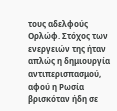τους αδελφούς Ορλώφ. Στόχος των ενεργειών της ήταν απλώς η δημιουργία αντιπερισπασμού, αφού η Ρωσία βρισκόταν ήδη σε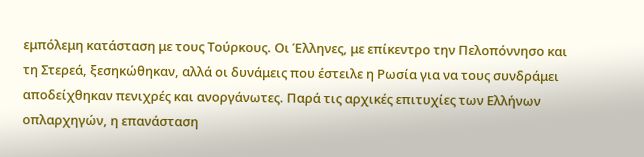εμπόλεμη κατάσταση με τους Τούρκους. Οι Έλληνες, με επίκεντρο την Πελοπόννησο και τη Στερεά, ξεσηκώθηκαν, αλλά οι δυνάμεις που έστειλε η Ρωσία για να τους συνδράμει αποδείχθηκαν πενιχρές και ανοργάνωτες. Παρά τις αρχικές επιτυχίες των Ελλήνων οπλαρχηγών, η επανάσταση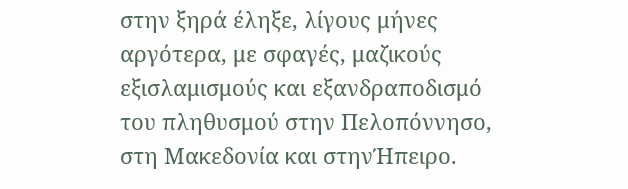στην ξηρά έληξε, λίγους μήνες αργότερα, με σφαγές, μαζικούς εξισλαμισμούς και εξανδραποδισμό του πληθυσμού στην Πελοπόννησο, στη Μακεδονία και στηνΉπειρο.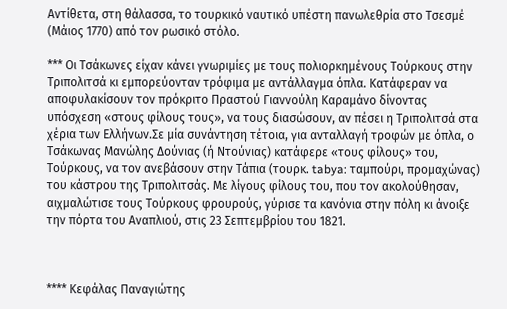Αντίθετα, στη θάλασσα, το τουρκικό ναυτικό υπέστη πανωλεθρία στο Τσεσμέ (Μάιος 1770) από τον ρωσικό στόλο.

*** Οι Τσάκωνες είχαν κάνει γνωριμίες με τους πολιορκημένους Τούρκους στην Τριπολιτσά κι εμπορεύονταν τρόφιμα με αντάλλαγμα όπλα. Κατάφεραν να αποφυλακίσουν τον πρόκριτο Πραστού Γιαννούλη Καραμάνο δίνοντας υπόσχεση «στους φίλους τους», να τους διασώσουν, αν πέσει η Τριπολιτσά στα χέρια των Ελλήνων.Σε μία συνάντηση τέτοια, για ανταλλαγή τροφών με όπλα, ο Τσάκωνας Μανώλης Δούνιας (ή Ντούνιας) κατάφερε «τους φίλους» του, Τούρκους, να τον ανεβάσουν στην Τάπια (τουρκ. tabya: ταμπούρι, προμαχώνας) του κάστρου της Τριπολιτσάς. Με λίγους φίλους του, που τον ακολούθησαν, αιχμαλώτισε τους Τούρκους φρουρούς, γύρισε τα κανόνια στην πόλη κι άνοιξε την πόρτα του Αναπλιού, στις 23 Σεπτεμβρίου του 1821.



**** Κεφάλας Παναγιώτης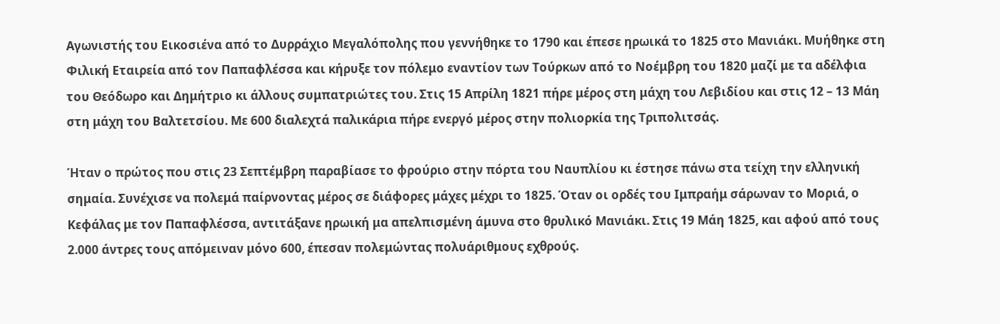Αγωνιστής του Εικοσιένα από το Δυρράχιο Μεγαλόπολης που γεννήθηκε το 1790 και έπεσε ηρωικά το 1825 στο Μανιάκι. Μυήθηκε στη Φιλική Εταιρεία από τον Παπαφλέσσα και κήρυξε τον πόλεμο εναντίον των Τούρκων από το Νοέμβρη του 1820 μαζί με τα αδέλφια του Θεόδωρο και Δημήτριο κι άλλους συμπατριώτες του. Στις 15 Απρίλη 1821 πήρε μέρος στη μάχη του Λεβιδίου και στις 12 – 13 Μάη στη μάχη του Βαλτετσίου. Με 600 διαλεχτά παλικάρια πήρε ενεργό μέρος στην πολιορκία της Τριπολιτσάς.

Ήταν ο πρώτος που στις 23 Σεπτέμβρη παραβίασε το φρούριο στην πόρτα του Ναυπλίου κι έστησε πάνω στα τείχη την ελληνική σημαία. Συνέχισε να πολεμά παίρνοντας μέρος σε διάφορες μάχες μέχρι το 1825. Όταν οι ορδές του Ιμπραήμ σάρωναν το Μοριά, ο Κεφάλας με τον Παπαφλέσσα, αντιτάξανε ηρωική μα απελπισμένη άμυνα στο θρυλικό Μανιάκι. Στις 19 Μάη 1825, και αφού από τους 2.000 άντρες τους απόμειναν μόνο 600, έπεσαν πολεμώντας πολυάριθμους εχθρούς.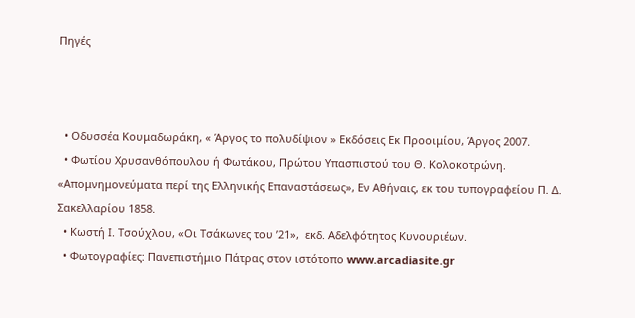Πηγές



  • Οδυσσέα Κουμαδωράκη, « Άργος το πολυδίψιον » Εκδόσεις Εκ Προοιμίου, Άργος 2007.
  • Φωτίου Χρυσανθόπουλου ή Φωτάκου, Πρώτου Υπασπιστού του Θ. Κολοκοτρώνη. «Απομνημονεύματα περί της Ελληνικής Επαναστάσεως», Εν Αθήναις, εκ του τυπογραφείου Π. Δ. Σακελλαρίου 1858.
  • Κωστή Ι. Τσούχλου, «Οι Τσάκωνες του ’21»,  εκδ. Αδελφότητος Κυνουριέων.
  • Φωτογραφίες: Πανεπιστήμιο Πάτρας στον ιστότοπο www.arcadiasite.gr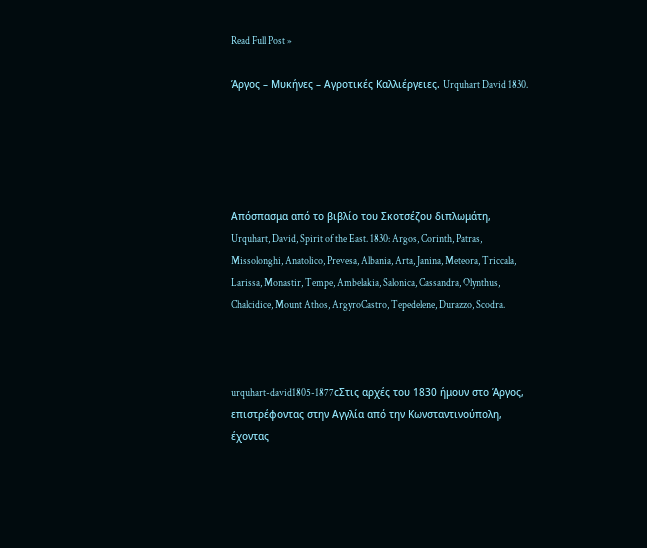Read Full Post »

Άργος – Μυκήνες – Αγροτικές Καλλιέργειες. Urquhart David 1830.





Απόσπασμα από το βιβλίο του Σκοτσέζου διπλωμάτη,  Urquhart, David, Spirit of the East. 1830: Argos, Corinth, Patras, Missolonghi, Anatolico, Prevesa, Albania, Arta, Janina, Meteora, Triccala, Larissa, Monastir, Tempe, Ambelakia, Salonica, Cassandra, Olynthus, Chalcidice, Mount Athos, ArgyroCastro, Tepedelene, Durazzo, Scodra.



urquhart-david1805-1877cΣτις αρχές του 1830 ήμουν στο Άργος, επιστρέφοντας στην Αγγλία από την Κωνσταντινούπολη, έχοντας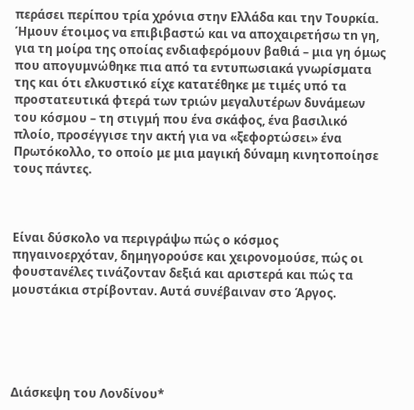περάσει περίπου τρία χρόνια στην Ελλάδα και την Τουρκία. Ήμουν έτοιμος να επιβιβαστώ και να αποχαιρετήσω τn γη, για τη μοίρα της οποίας ενδιαφερόμουν βαθιά – μια γη όμως που απογυμνώθηκε πια από τα εντυπωσιακά γνωρίσματα της και ότι ελκυστικό είχε κατατέθηκε με τιμές υπό τα προστατευτικά φτερά των τριών μεγαλυτέρων δυνάμεων του κόσμου – τη στιγμή που ένα σκάφος, ένα βασιλικό πλοίο, προσέγγισε την ακτή για να «ξεφορτώσει» ένα Πρωτόκολλο, το οποίο με μια μαγική δύναμη κινητοποίησε τους πάντες.



Είναι δύσκολο να περιγράψω πώς ο κόσμος πηγαινοερχόταν, δημηγορούσε και χειρονομούσε, πώς οι φουστανέλες τινάζονταν δεξιά και αριστερά και πώς τα μουστάκια στρίβονταν. Αυτά συνέβαιναν στο Άργος.





Διάσκεψη του Λονδίνου*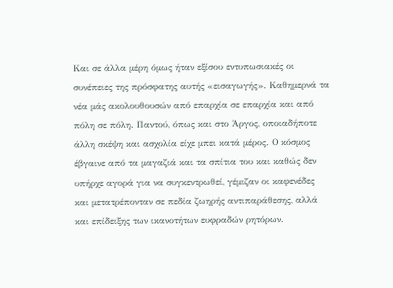Και σε άλλα μέρη όμως ήταν εξίσου εντυπωσιακές οι συνέπειες της πρόσφατης αυτής «εισαγωγής». Καθημερνά τα νέα μάς ακολουθουσών από επαρχία σε επαρχία και από πόλη σε πόλη. Παντού, όπως και στο Άργος, οποιαδήποτε άλλη σκέψη και ασχολία είχε μπει κατά μέρος. Ο κόσμος έβγαινε από τα μαγαζιά και τα σπίτια του και καθώς δεν υπήρχε αγορά για να συγκεντρωθεί, γέμιζαν οι καφενέδες και μετατρέπονταν σε πεδία ζωηρής αντιπαράθεσης, αλλά και επίδειξης των ικανοτήτων ευφραδών ρητόρων.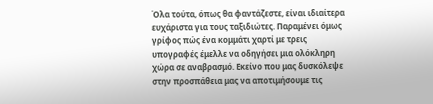Όλα τούτα, όπως θα φαντάζεστε, είναι ιδιαίτερα ευχάριστα για τους ταξιδιώτες. Παραμένει όμως γρίφος πώς ένα κομμάτι χαρτί με τρεις υπογραφές έμελλε να οδηγήσει μια ολόκληρη χώρα σε αναβρασμό. Εκείνο που μας δυσκόλεψε στην προσπάθεια μας να αποτιμήσουμε τις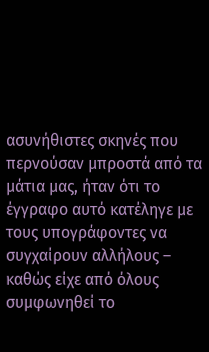ασυνήθιστες σκηνές που περνούσαν μπροστά από τα μάτια μας, ήταν ότι το έγγραφο αυτό κατέληγε με τους υπογράφοντες να συγχαίρουν αλλήλους – καθώς είχε από όλους συμφωνηθεί το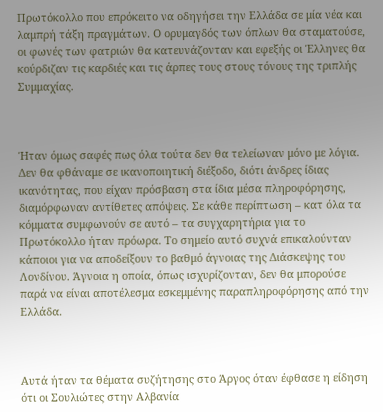Πρωτόκολλο που επρόκειτο να οδηγήσει την Ελλάδα σε μία νέα και λαμπρή τάξη πραγμάτων. Ο ορυμαγδός των όπλων θα σταματούσε, οι φωνές των φατριών θα κατευνάζονταν και εφεξής οι Έλληνες θα κούρδιζαν τις καρδιές και τις άρπες τους στους τόνους της τριπλής Συμμαχίας.



Ήταν όμως σαφές πως όλα τούτα δεν θα τελείωναν μόνο με λόγια. Δεν θα φθάναμε σε ικανοποιητική διέξοδο, διότι άνδρες ίδιας ικανότητας, που είχαν πρόσβαση στα ίδια μέσα πληροφόρησης, διαμόρφωναν αντίθετες απόψεις. Σε κάθε περίπτωση – κατ όλα τα κόμματα συμφωνούν σε αυτό – τα συγχαρητήρια για το Πρωτόκολλο ήταν πρόωρα. Το σημείο αυτό συχνά επικαλούνταν κάποιοι για να αποδείξουν το βαθμό άγνοιας της Διάσκεψης του Λονδίνου. Άγνοια η οποία, όπως ισχυρίζονταν, δεν θα μπορούσε παρά να είναι αποτέλεσμα εσκεμμένης παραπληροφόρησης από την Ελλάδα.



Αυτά ήταν τα θέματα συζήτησης στο Άργος όταν έφθασε η είδηση ότι οι Σουλιώτες στην Αλβανία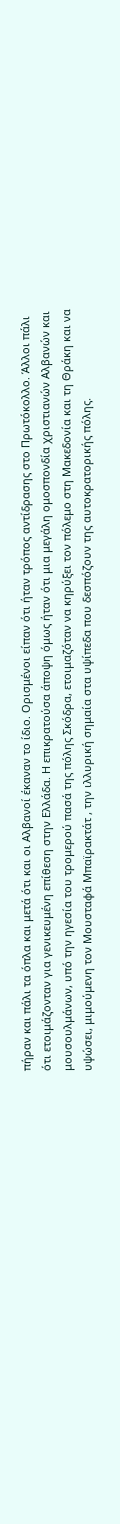πήραν και πάλι τα όπλα και μετά ότι και οι Αλβανοί έκαναν το ίδιο. Ορισμένοι είπαν ότι ήταν τρόπος αντίδρασης στο Πρωτόκολλο. Άλλοι πάλι ότι ετοιμάζονταν για γενικευμένη επίθεση στην Ελλάδα. Η επικρατούσα άποψη όμως ήταν ότι μια μεγάλη ομοσπονδία χριστιανών Αλβανών και μουσουλμάνων, υπό την ηγεσία του τρομερού πασά της πόλης Σκόδρα, ετοιμαζόταν να κηρύξει τον πόλεμο στη Μακεδονία και τη Θράκη και να υψώσει, μιμούμενη τον Μουσταφά Μπαϊρακτάτ , την ιλλυρική σημαία στα υψίπεδα που δεσπόζουν της αυτοκρατορικής πόλης.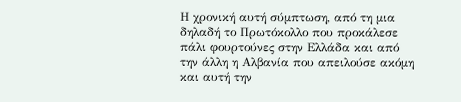Η χρονική αυτή σύμπτωση, από τη μια δηλαδή το Πρωτόκολλο που προκάλεσε πάλι φουρτούνες στην Ελλάδα και από την άλλη η Αλβανία που απειλούσε ακόμη και αυτή την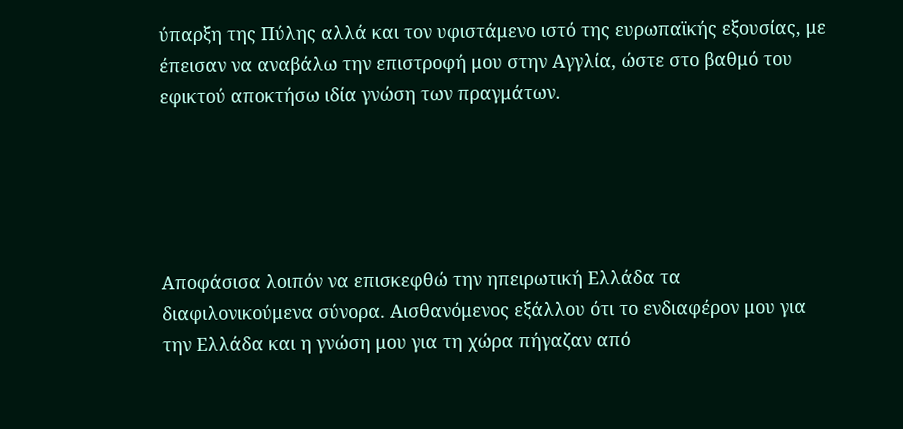ύπαρξη της Πύλης αλλά και τον υφιστάμενο ιστό της ευρωπαϊκής εξουσίας, με έπεισαν να αναβάλω την επιστροφή μου στην Αγγλία, ώστε στο βαθμό του εφικτού αποκτήσω ιδία γνώση των πραγμάτων.





Αποφάσισα λοιπόν να επισκεφθώ την ηπειρωτική Ελλάδα τα διαφιλονικούμενα σύνορα. Αισθανόμενος εξάλλου ότι το ενδιαφέρον μου για την Ελλάδα και η γνώση μου για τη χώρα πήγαζαν από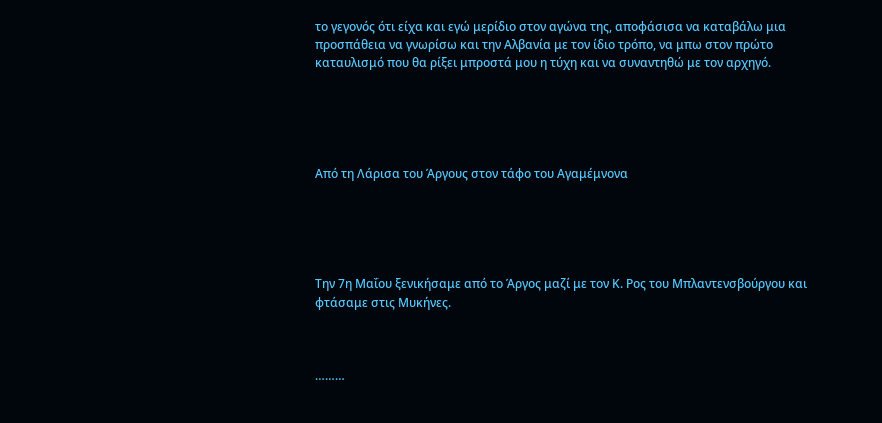το γεγονός ότι είχα και εγώ μερίδιο στον αγώνα της, αποφάσισα να καταβάλω μια προσπάθεια να γνωρίσω και την Αλβανία με τον ίδιο τρόπο, να μπω στον πρώτο καταυλισμό που θα ρίξει μπροστά μου η τύχη και να συναντηθώ με τον αρχηγό.





Από τη Λάρισα του Άργους στον τάφο του Αγαμέμνονα





Την 7η Μαΐου ξενικήσαμε από το Άργος μαζί με τον Κ. Ρος του Μπλαντενσβούργου και φτάσαμε στις Μυκήνες.



………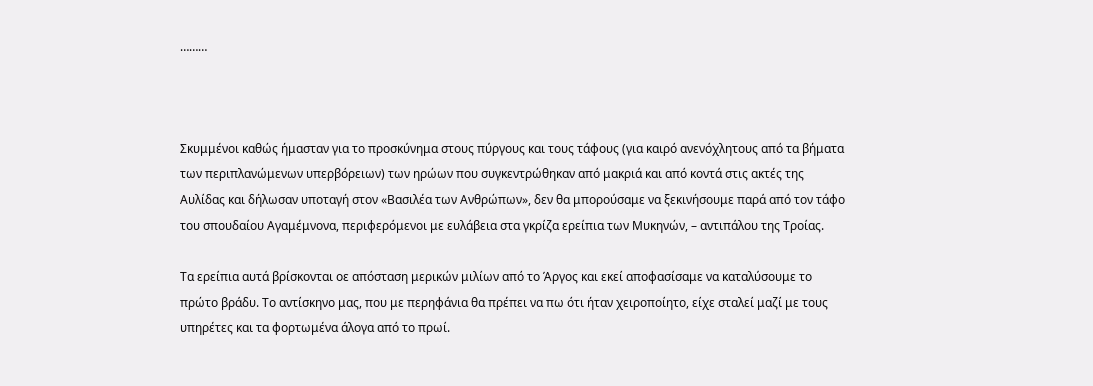………



Σκυμμένοι καθώς ήμασταν για το προσκύνημα στους πύργους και τους τάφους (για καιρό ανενόχλητους από τα βήματα των περιπλανώμενων υπερβόρειων) των ηρώων που συγκεντρώθηκαν από μακριά και από κοντά στις ακτές της Αυλίδας και δήλωσαν υποταγή στον «Βασιλέα των Ανθρώπων», δεν θα μπορούσαμε να ξεκινήσουμε παρά από τον τάφο του σπουδαίου Αγαμέμνονα, περιφερόμενοι με ευλάβεια στα γκρίζα ερείπια των Μυκηνών, – αντιπάλου της Τροίας.

Τα ερείπια αυτά βρίσκονται οε απόσταση μερικών μιλίων από το Άργος και εκεί αποφασίσαμε να καταλύσουμε το πρώτο βράδυ. Το αντίσκηνο μας, που με περηφάνια θα πρέπει να πω ότι ήταν χειροποίητο, είχε σταλεί μαζί με τους υπηρέτες και τα φορτωμένα άλογα από το πρωί.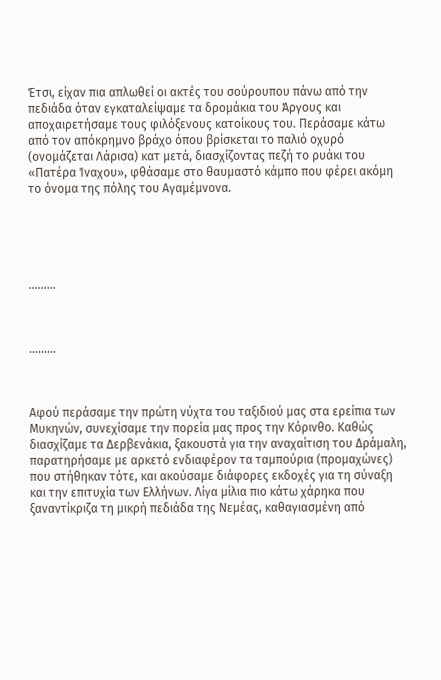Έτσι, είχαν πια απλωθεί οι ακτές του σούρουπου πάνω από την πεδιάδα όταν εγκαταλείψαμε τα δρομάκια του Άργους και αποχαιρετήσαμε τους φιλόξενους κατοίκους του. Περάσαμε κάτω από τον απόκρημνο βράχο όπου βρίσκεται το παλιό οχυρό (ονομάζεται Λάρισα) κατ μετά, διασχίζοντας πεζή το ρυάκι του «Πατέρα Ίναχου», φθάσαμε στο θαυμαστό κάμπο που φέρει ακόμη το όνομα της πόλης του Αγαμέμνονα.





………



………



Αφού περάσαμε την πρώτη νύχτα του ταξιδιού μας στα ερείπια των Μυκηνών, συνεχίσαμε την πορεία μας προς την Κόρινθο. Καθώς διασχίζαμε τα Δερβενάκια, ξακουστά για την αναχαίτιση του Δράμαλη, παρατηρήσαμε με αρκετό ενδιαφέρον τα ταμπούρια (προμαχώνες) που στήθηκαν τότε, και ακούσαμε διάφορες εκδοχές για τη σύναξη και την επιτυχία των Ελλήνων. Λίγα μίλια πιο κάτω χάρηκα που ξαναντίκριζα τη μικρή πεδιάδα της Νεμέας, καθαγιασμένη από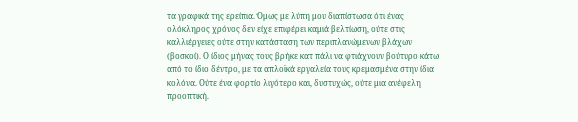τα γραφικά της ερείπια. Όμως με λύπη μου διαπίστωσα ότι ένας ολόκληρος χρόνος δεν είχε επιφέρει καμιά βελτίωση, ούτε στις καλλιέργειες ούτε στην κατάσταση των περιπλανώμενων βλάχων (βοσκοί). Ο ίδιος μήνας τους βρήκε κατ πάλι να φτιάχνουν βούτυρο κάτω από το ίδιο δέντρο, με τα απλοϊκά εργαλεία τους κρεμασμένα στην ίδια κολόνα. Ούτε ένα φορτίο λιγότερο και, δυστυχώς, ούτε μια ανέφελη προοπτική.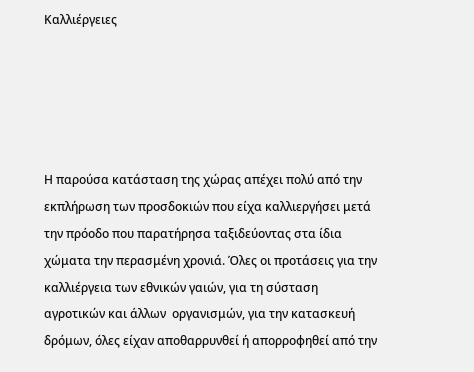Καλλιέργειες





Η παρούσα κατάσταση της χώρας απέχει πολύ από την εκπλήρωση των προσδοκιών που είχα καλλιεργήσει μετά την πρόοδο που παρατήρησα ταξιδεύοντας στα ίδια χώματα την περασμένη χρονιά. Όλες οι προτάσεις για την καλλιέργεια των εθνικών γαιών, για τη σύσταση αγροτικών και άλλων  οργανισμών, για την κατασκευή δρόμων, όλες είχαν αποθαρρυνθεί ή απορροφηθεί από την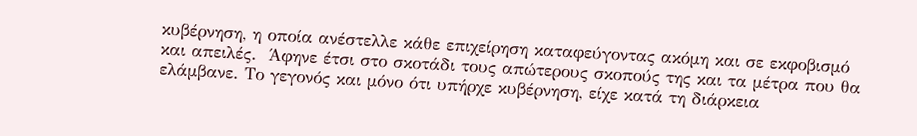κυβέρνηση, η οποία ανέστελλε κάθε επιχείρηση καταφεύγοντας ακόμη και σε εκφοβισμό και απειλές.  Άφηνε έτσι στο σκοτάδι τους απώτερους σκοπούς της και τα μέτρα που θα ελάμβανε. Το γεγονός και μόνο ότι υπήρχε κυβέρνηση, είχε κατά τη διάρκεια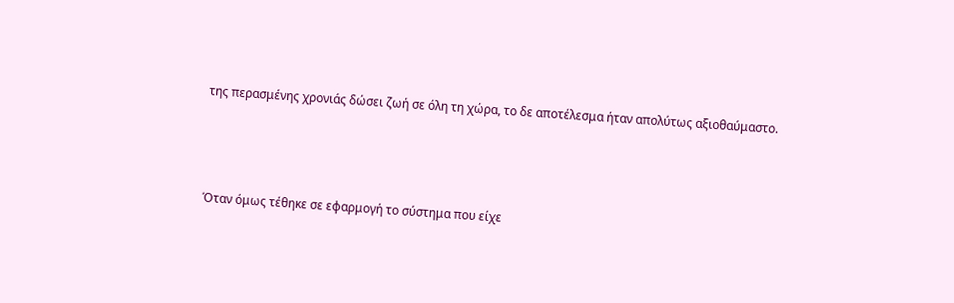της περασμένης χρονιάς δώσει ζωή σε όλη τη χώρα, το δε αποτέλεσμα ήταν απολύτως αξιοθαύμαστο.



Όταν όμως τέθηκε σε εφαρμογή το σύστημα που είχε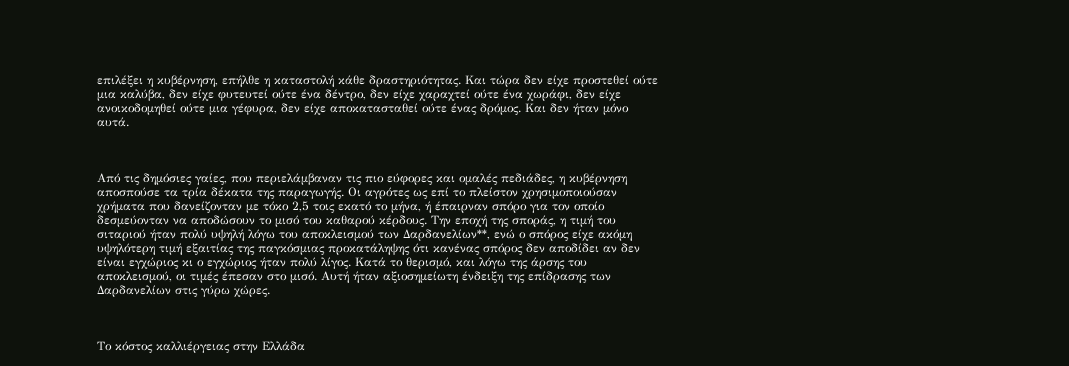επιλέξει η κυβέρνηση, επήλθε η καταστολή κάθε δραστηριότητας. Και τώρα δεν είχε προστεθεί ούτε μια καλύβα, δεν είχε φυτευτεί ούτε ένα δέντρο, δεν είχε χαραχτεί ούτε ένα χωράφι, δεν είχε ανοικοδομηθεί ούτε μια γέφυρα, δεν είχε αποκατασταθεί ούτε ένας δρόμος. Και δεν ήταν μόνο αυτά.



Από τις δημόσιες γαίες, που περιελάμβαναν τις πιο εύφορες και ομαλές πεδιάδες, η κυβέρνηση αποσπούσε τα τρία δέκατα της παραγωγής. Οι αγρότες ως επί το πλείστον χρησιμοποιούσαν χρήματα που δανείζονταν με τόκο 2,5 τοις εκατό το μήνα, ή έπαιρναν σπόρο για τον οποίο δεσμεύονταν να αποδώσουν το μισό του καθαρού κέρδους. Την εποχή της σποράς, η τιμή του σιταριού ήταν πολύ υψηλή λόγω του αποκλεισμού των Δαρδανελίων**, ενώ ο σπόρος είχε ακόμη υψηλότερη τιμή εξαιτίας της παγκόσμιας προκατάληψης ότι κανένας σπόρος δεν αποδίδει αν δεν είναι εγχώριος κι ο εγχώριος ήταν πολύ λίγος. Κατά το θερισμό, και λόγω της άρσης του αποκλεισμού, οι τιμές έπεσαν στο μισό. Αυτή ήταν αξιοσημείωτη ένδειξη της επίδρασης των Δαρδανελίων στις γύρω χώρες.



Το κόστος καλλιέργειας στην Ελλάδα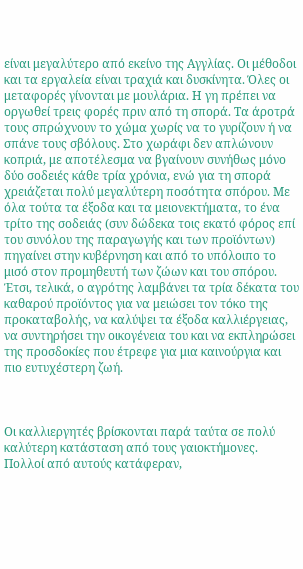είναι μεγαλύτερο από εκείνο της Αγγλίας. Οι μέθοδοι και τα εργαλεία είναι τραχιά και δυσκίνητα. Όλες οι μεταφορές γίνονται με μουλάρια. Η γη πρέπει να οργωθεί τρεις φορές πριν από τη σπορά. Τα άροτρά τους σπρώχνουν το χώμα χωρίς να το γυρίζουν ή να σπάνε τους σβόλους. Στο χωράφι δεν απλώνουν κοπριά, με αποτέλεσμα να βγαίνουν συνήθως μόνο δύο σοδειές κάθε τρία χρόνια, ενώ για τη σπορά χρειάζεται πολύ μεγαλύτερη ποσότητα σπόρου. Με όλα τούτα τα έξοδα και τα μειονεκτήματα, το ένα τρίτο της σοδειάς (συν δώδεκα τοις εκατό φόρος επί του συνόλου της παραγωγής και των προϊόντων) πηγαίνει στην κυβέρνηση και από το υπόλοιπο το μισό στον προμηθευτή των ζώων και του σπόρου. Έτσι, τελικά, ο αγρότης λαμβάνει τα τρία δέκατα του καθαρού προϊόντος για να μειώσει τον τόκο της προκαταβολής, να καλύψει τα έξοδα καλλιέργειας, να συντηρήσει την οικογένεια του και να εκπληρώσει της προσδοκίες που έτρεφε για μια καινούργια και πιο ευτυχέστερη ζωή.



Οι καλλιεργητές βρίσκονται παρά ταύτα σε πολύ καλύτερη κατάσταση από τους γαιοκτήμονες. Πολλοί από αυτούς κατάφεραν,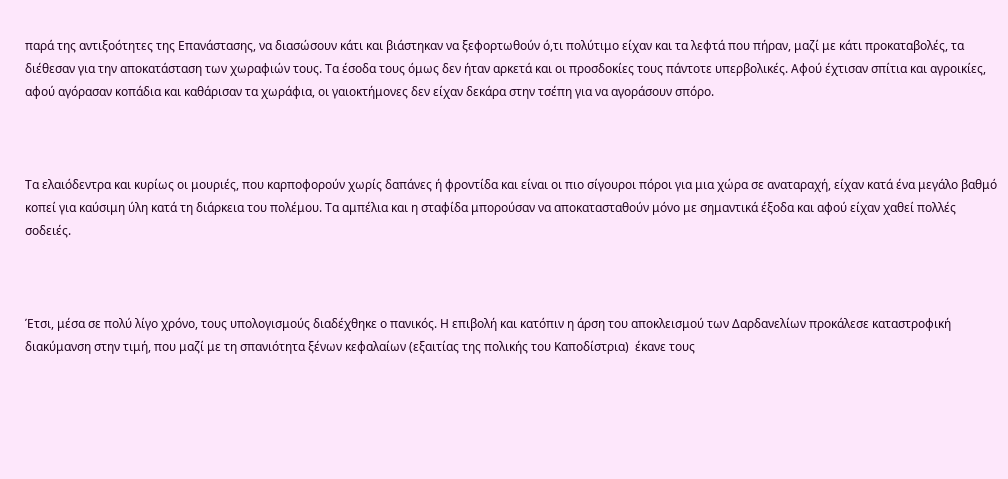παρά της αντιξοότητες της Επανάστασης, να διασώσουν κάτι και βιάστηκαν να ξεφορτωθούν ό,τι πολύτιμο είχαν και τα λεφτά που πήραν, μαζί με κάτι προκαταβολές, τα διέθεσαν για την αποκατάσταση των χωραφιών τους. Τα έσοδα τους όμως δεν ήταν αρκετά και οι προσδοκίες τους πάντοτε υπερβολικές. Αφού έχτισαν σπίτια και αγροικίες, αφού αγόρασαν κοπάδια και καθάρισαν τα χωράφια, οι γαιοκτήμονες δεν είχαν δεκάρα στην τσέπη για να αγοράσουν σπόρο.



Τα ελαιόδεντρα και κυρίως οι μουριές, που καρποφορούν χωρίς δαπάνες ή φροντίδα και είναι οι πιο σίγουροι πόροι για μια χώρα σε αναταραχή, είχαν κατά ένα μεγάλο βαθμό κοπεί για καύσιμη ύλη κατά τη διάρκεια του πολέμου. Τα αμπέλια και η σταφίδα μπορούσαν να αποκατασταθούν μόνο με σημαντικά έξοδα και αφού είχαν χαθεί πολλές σοδειές.



Έτσι, μέσα σε πολύ λίγο χρόνο, τους υπολογισμούς διαδέχθηκε ο πανικός. Η επιβολή και κατόπιν η άρση του αποκλεισμού των Δαρδανελίων προκάλεσε καταστροφική διακύμανση στην τιμή, που μαζί με τη σπανιότητα ξένων κεφαλαίων (εξαιτίας της πολικής του Καποδίστρια)  έκανε τους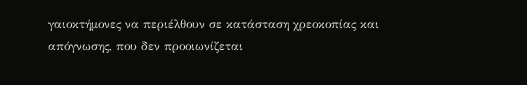γαιοκτήμονες να περιέλθουν σε κατάσταση χρεοκοπίας και απόγνωσης, που δεν προοιωνίζεται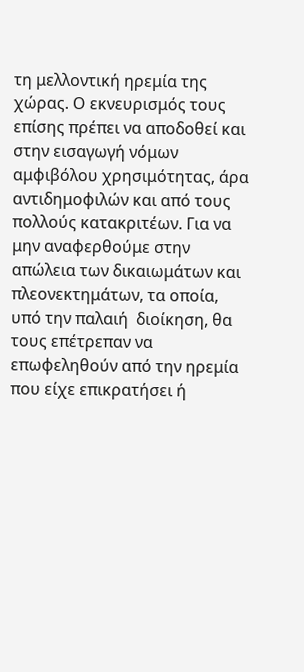τη μελλοντική ηρεμία της χώρας. Ο εκνευρισμός τους επίσης πρέπει να αποδοθεί και στην εισαγωγή νόμων αμφιβόλου χρησιμότητας, άρα αντιδημοφιλών και από τους πολλούς κατακριτέων. Για να μην αναφερθούμε στην απώλεια των δικαιωμάτων και πλεονεκτημάτων, τα οποία, υπό την παλαιή  διοίκηση, θα τους επέτρεπαν να επωφεληθούν από την ηρεμία που είχε επικρατήσει ή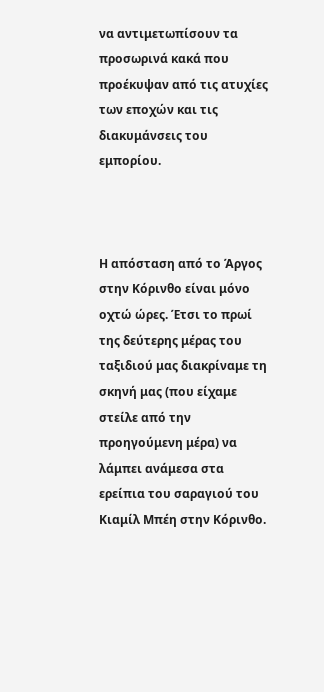να αντιμετωπίσουν τα προσωρινά κακά που προέκυψαν από τις ατυχίες των εποχών και τις διακυμάνσεις του εμπορίου.



Η απόσταση από το Άργος στην Κόρινθο είναι μόνο οχτώ ώρες. Έτσι το πρωί της δεύτερης μέρας του ταξιδιού μας διακρίναμε τη σκηνή μας (που είχαμε στείλε από την προηγούμενη μέρα) να λάμπει ανάμεσα στα ερείπια του σαραγιού του Κιαμίλ Μπέη στην Κόρινθο.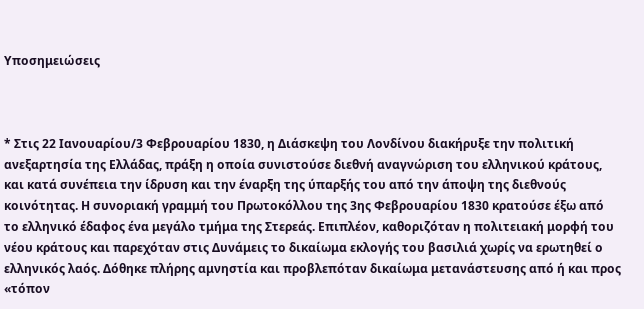Υποσημειώσεις



* Στις 22 Ιανουαρίου/3 Φεβρουαρίου 1830, η Διάσκεψη του Λονδίνου διακήρυξε την πολιτική ανεξαρτησία της Ελλάδας, πράξη η οποία συνιστούσε διεθνή αναγνώριση του ελληνικού κράτους, και κατά συνέπεια την ίδρυση και την έναρξη της ύπαρξής του από την άποψη της διεθνούς κοινότητας. Η συνοριακή γραμμή του Πρωτοκόλλου της 3ης Φεβρουαρίου 1830 κρατούσε έξω από το ελληνικό έδαφος ένα μεγάλο τμήμα της Στερεάς. Επιπλέον, καθοριζόταν η πολιτειακή μορφή του νέου κράτους και παρεχόταν στις Δυνάμεις το δικαίωμα εκλογής του βασιλιά χωρίς να ερωτηθεί ο ελληνικός λαός. Δόθηκε πλήρης αμνηστία και προβλεπόταν δικαίωμα μετανάστευσης από ή και προς «τόπον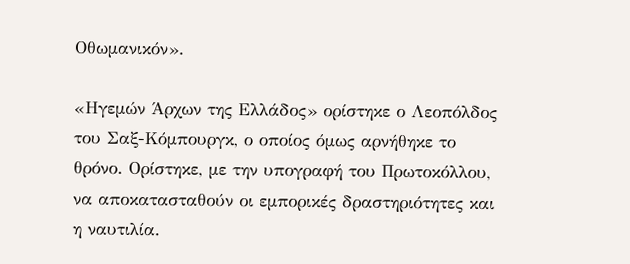Οθωμανικόν».

«Ηγεμών Άρχων της Ελλάδος» ορίστηκε ο Λεοπόλδος του Σαξ-Κόμπουργκ, ο οποίος όμως αρνήθηκε το θρόνο. Ορίστηκε, με την υπογραφή του Πρωτοκόλλου, να αποκατασταθούν οι εμπορικές δραστηριότητες και η ναυτιλία.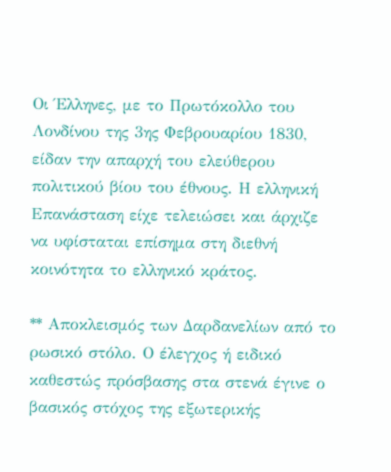Οι Έλληνες, με το Πρωτόκολλο του Λονδίνου της 3ης Φεβρουαρίου 1830, είδαν την απαρχή του ελεύθερου πολιτικού βίου του έθνους. Η ελληνική Επανάσταση είχε τελειώσει και άρχιζε να υφίσταται επίσημα στη διεθνή κοινότητα το ελληνικό κράτος.

** Αποκλεισμός των Δαρδανελίων από το ρωσικό στόλο. Ο έλεγχος ή ειδικό καθεστώς πρόσβασης στα στενά έγινε ο βασικός στόχος της εξωτερικής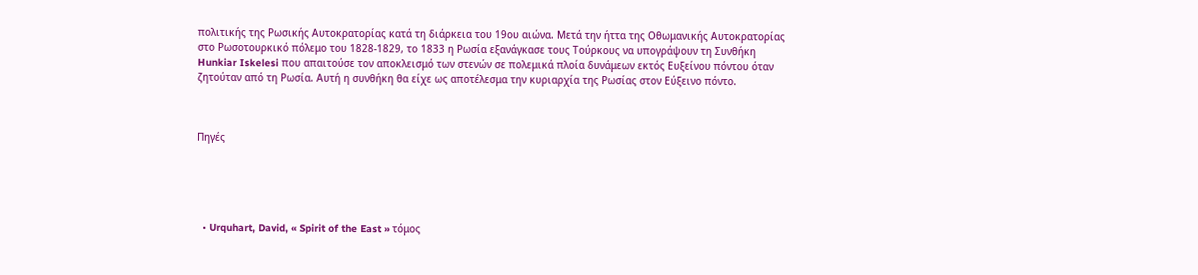πολιτικής της Ρωσικής Αυτοκρατορίας κατά τη διάρκεια του 19ου αιώνα. Μετά την ήττα της Οθωμανικής Αυτοκρατορίας στο Ρωσοτουρκικό πόλεμο του 1828-1829, το 1833 η Ρωσία εξανάγκασε τους Τούρκους να υπογράψουν τη Συνθήκη Hunkiar Iskelesi που απαιτούσε τον αποκλεισμό των στενών σε πολεμικά πλοία δυνάμεων εκτός Ευξείνου πόντου όταν ζητούταν από τη Ρωσία. Αυτή η συνθήκη θα είχε ως αποτέλεσμα την κυριαρχία της Ρωσίας στον Εύξεινο πόντο.



Πηγές





  • Urquhart, David, « Spirit of the East » τόμος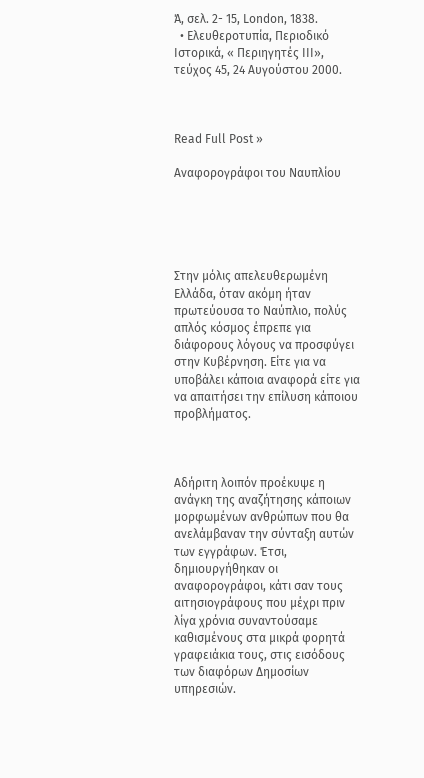Ά, σελ. 2- 15, London, 1838.
  • Ελευθεροτυπία, Περιοδικό Ιστορικά, « Περιηγητές ΙΙΙ», τεύχος 45, 24 Αυγούστου 2000.



Read Full Post »

Αναφορογράφοι του Ναυπλίου





Στην μόλις απελευθερωμένη Ελλάδα, όταν ακόμη ήταν πρωτεύουσα το Ναύπλιο, πολύς απλός κόσμος έπρεπε για διάφορους λόγους να προσφύγει στην Κυβέρνηση. Είτε για να υποβάλει κάποια αναφορά είτε για να απαιτήσει την επίλυση κάποιου προβλήματος.



Αδήριτη λοιπόν προέκυψε η ανάγκη της αναζήτησης κάποιων μορφωμένων ανθρώπων που θα ανελάμβαναν την σύνταξη αυτών των εγγράφων. Έτσι, δημιουργήθηκαν οι αναφορογράφοι, κάτι σαν τους αιτησιογράφους που μέχρι πριν λίγα χρόνια συναντούσαμε καθισμένους στα μικρά φορητά γραφειάκια τους, στις εισόδους των διαφόρων Δημοσίων υπηρεσιών.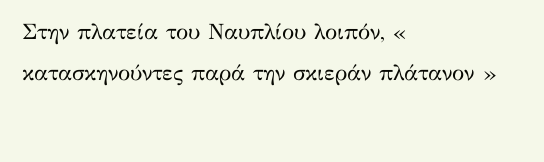Στην πλατεία του Ναυπλίου λοιπόν, « κατασκηνούντες παρά την σκιεράν πλάτανον »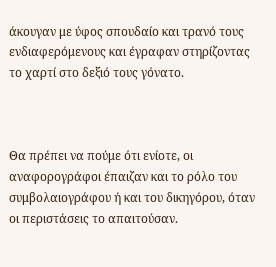άκουγαν με ύφος σπουδαίο και τρανό τους ενδιαφερόμενους και έγραφαν στηρίζοντας το χαρτί στο δεξιό τους γόνατο.



Θα πρέπει να πούμε ότι ενίοτε, οι αναφορογράφοι έπαιζαν και το ρόλο του συμβολαιογράφου ή και του δικηγόρου, όταν οι περιστάσεις το απαιτούσαν.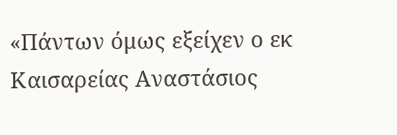«Πάντων όμως εξείχεν ο εκ Καισαρείας Αναστάσιος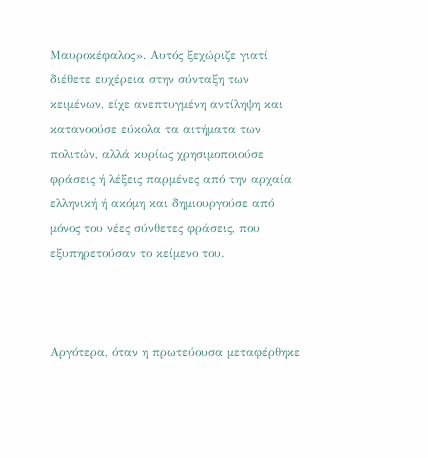Μαυροκέφαλος». Αυτός ξεχώριζε γιατί διέθετε ευχέρεια στην σύνταξη των κειμένων, είχε ανεπτυγμένη αντίληψη και κατανοούσε εύκολα τα αιτήματα των πολιτών, αλλά κυρίως χρησιμοποιούσε φράσεις ή λέξεις παρμένες από την αρχαία ελληνική ή ακόμη και δημιουργούσε από μόνος του νέες σύνθετες φράσεις, που εξυπηρετούσαν το κείμενο του.



Αργότερα, όταν η πρωτεύουσα μεταφέρθηκε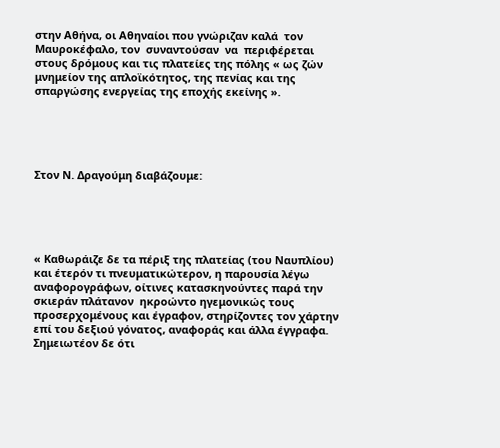στην Αθήνα, οι Αθηναίοι που γνώριζαν καλά  τον Μαυροκέφαλο, τον  συναντούσαν  να  περιφέρεται  στους δρόμους και τις πλατείες της πόλης « ως ζών μνημείον της απλοϊκότητος, της πενίας και της σπαργώσης ενεργείας της εποχής εκείνης ».





Στον Ν. Δραγούμη διαβάζουμε:





« Καθωράιζε δε τα πέριξ της πλατείας (του Ναυπλίου) και έτερόν τι πνευματικώτερον, η παρουσία λέγω αναφορογράφων, οίτινες κατασκηνούντες παρά την σκιεράν πλάτανον  ηκροώντο ηγεμονικώς τους προσερχομένους και έγραφον, στηρίζοντες τον χάρτην επί του δεξιού γόνατος, αναφοράς και άλλα έγγραφα. Σημειωτέον δε ότι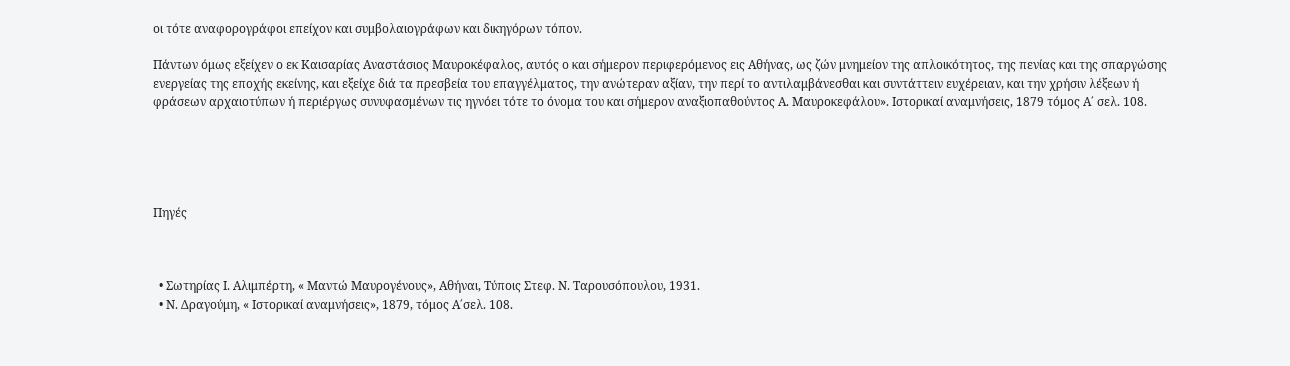οι τότε αναφορογράφοι επείχον και συμβολαιογράφων και δικηγόρων τόπον.

Πάντων όμως εξείχεν ο εκ Καισαρίας Αναστάσιος Μαυροκέφαλος, αυτός ο και σήμερον περιφερόμενος εις Αθήνας, ως ζών μνημείον της απλοικότητος, της πενίας και της σπαργώσης ενεργείας της εποχής εκείνης, και εξείχε διά τα πρεσβεία του επαγγέλματος, την ανώτεραν αξίαν, την περί το αντιλαμβάνεσθαι και συντάττειν ευχέρειαν, και την χρήσιν λέξεων ή φράσεων αρχαιοτύπων ή περιέργως συνυφασμένων τις ηγνόει τότε το όνομα του και σήμερον αναξιοπαθούντος Α. Μαυροκεφάλου». Ιστορικαί αναμνήσεις, 1879 τόμος Α΄ σελ. 108.





Πηγές



  • Σωτηρίας Ι. Αλιμπέρτη, « Μαντώ Μαυρογένους», Αθήναι, Τύποις Στεφ. Ν. Ταρουσόπουλου, 1931.
  • Ν. Δραγούμη, « Ιστορικαί αναμνήσεις», 1879, τόμος Α΄σελ. 108.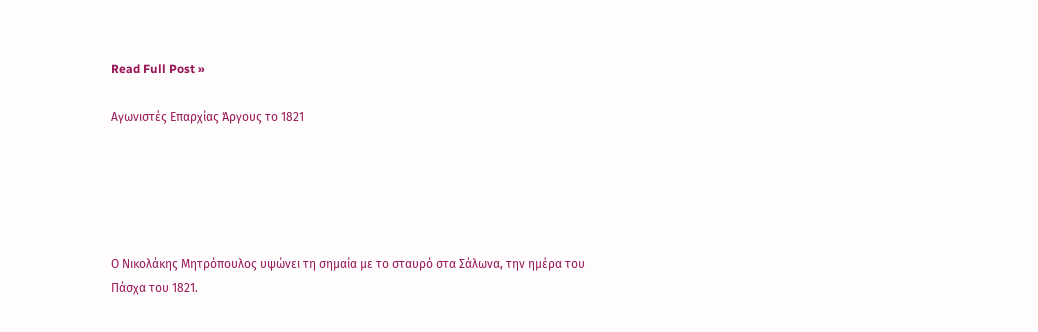Read Full Post »

Αγωνιστές Επαρχίας Άργους το 1821





Ο Νικολάκης Μητρόπουλος υψώνει τη σημαία με το σταυρό στα Σάλωνα, την ημέρα του Πάσχα του 1821.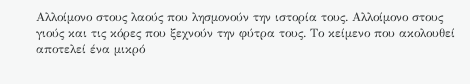Αλλοίμονο στους λαούς που λησμονούν την ιστορία τους. Αλλοίμονο στους γιούς και τις κόρες που ξεχνούν την φύτρα τους. Το κείμενο που ακολουθεί αποτελεί ένα μικρό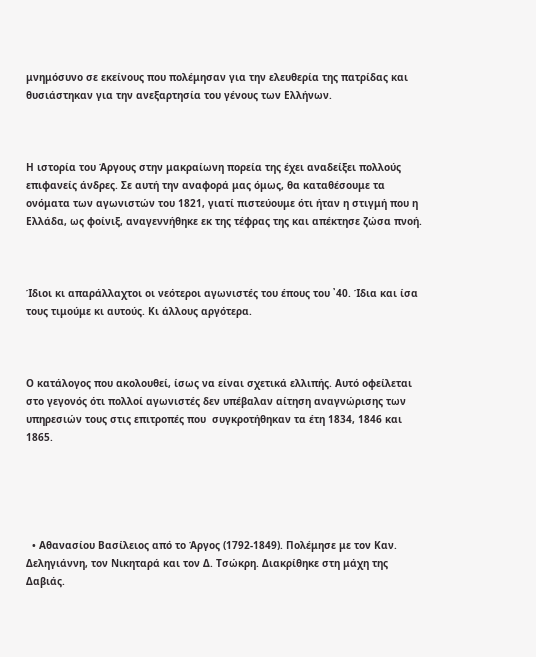μνημόσυνο σε εκείνους που πολέμησαν για την ελευθερία της πατρίδας και θυσιάστηκαν για την ανεξαρτησία του γένους των Ελλήνων.



Η ιστορία του Άργους στην μακραίωνη πορεία της έχει αναδείξει πολλούς επιφανείς άνδρες. Σε αυτή την αναφορά μας όμως, θα καταθέσουμε τα ονόματα των αγωνιστών του 1821, γιατί πιστεύουμε ότι ήταν η στιγμή που η Ελλάδα, ως φοίνιξ, αναγεννήθηκε εκ της τέφρας της και απέκτησε ζώσα πνοή.



Ίδιοι κι απαράλλαχτοι οι νεότεροι αγωνιστές του έπους του ᾽40. Ίδια και ίσα τους τιμούμε κι αυτούς. Κι άλλους αργότερα.



Ο κατάλογος που ακολουθεί, ίσως να είναι σχετικά ελλιπής. Αυτό οφείλεται στο γεγονός ότι πολλοί αγωνιστές δεν υπέβαλαν αίτηση αναγνώρισης των υπηρεσιών τους στις επιτροπές που  συγκροτήθηκαν τα έτη 1834, 1846 και 1865.





  • Αθανασίου Βασίλειος από το Άργος (1792-1849). Πολέμησε με τον Καν. Δεληγιάννη, τον Νικηταρά και τον Δ. Τσώκρη. Διακρίθηκε στη μάχη της Δαβιάς.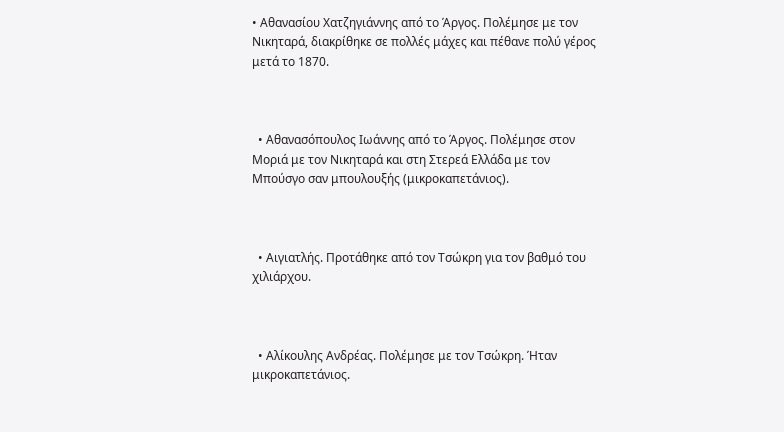• Αθανασίου Χατζηγιάννης από το Άργος. Πολέμησε με τον Νικηταρά, διακρίθηκε σε πολλές μάχες και πέθανε πολύ γέρος μετά το 1870.



  • Αθανασόπουλος Ιωάννης από το Άργος. Πολέμησε στον Μοριά με τον Νικηταρά και στη Στερεά Ελλάδα με τον Μπούσγο σαν μπουλουξής (μικροκαπετάνιος).



  • Αιγιατλής. Προτάθηκε από τον Τσώκρη για τον βαθμό του χιλιάρχου.



  • Αλίκουλης Ανδρέας. Πολέμησε με τον Τσώκρη. Ήταν μικροκαπετάνιος.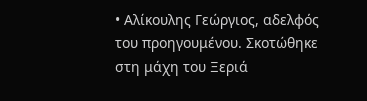• Αλίκουλης Γεώργιος, αδελφός του προηγουμένου. Σκοτώθηκε στη μάχη του Ξεριά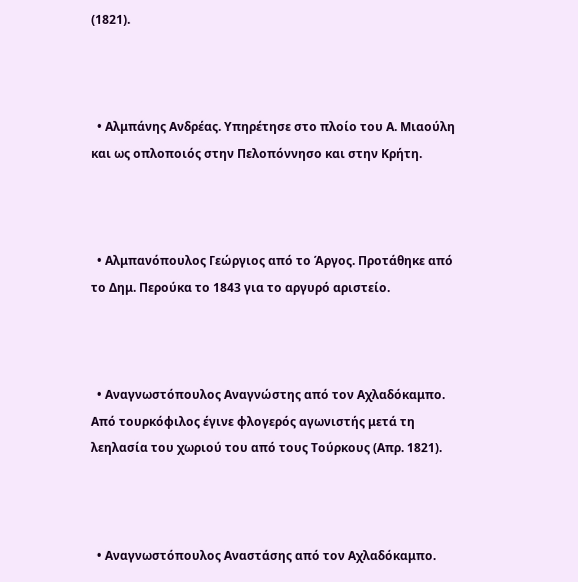(1821).



  • Αλμπάνης Ανδρέας. Υπηρέτησε στο πλοίο του Α. Μιαούλη και ως οπλοποιός στην Πελοπόννησο και στην Κρήτη.



  • Αλμπανόπουλος Γεώργιος από το Άργος. Προτάθηκε από το Δημ. Περούκα το 1843 για το αργυρό αριστείο.



  • Αναγνωστόπουλος Αναγνώστης από τον Αχλαδόκαμπο. Από τουρκόφιλος έγινε φλογερός αγωνιστής μετά τη λεηλασία του χωριού του από τους Τούρκους (Απρ. 1821).



  • Αναγνωστόπουλος Αναστάσης από τον Αχλαδόκαμπο.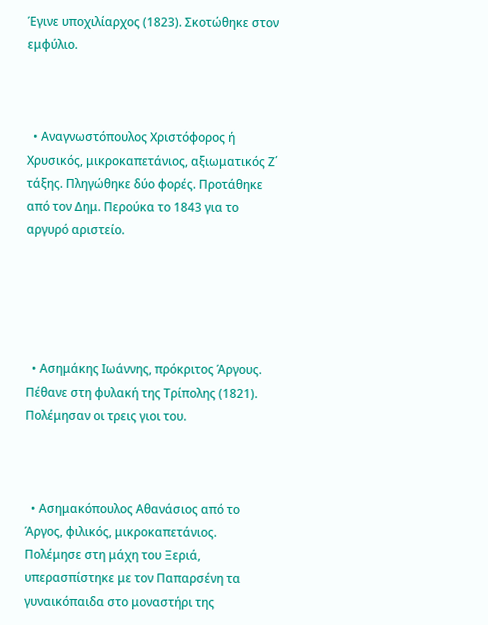Έγινε υποχιλίαρχος (1823). Σκοτώθηκε στον εμφύλιο.



  • Αναγνωστόπουλος Χριστόφορος ή Χρυσικός, μικροκαπετάνιος, αξιωματικός Ζ΄ τάξης. Πληγώθηκε δύο φορές. Προτάθηκε από τον Δημ. Περούκα το 1843 για το αργυρό αριστείο.





  • Ασημάκης Ιωάννης, πρόκριτος Άργους. Πέθανε στη φυλακή της Τρίπολης (1821). Πολέμησαν οι τρεις γιοι του.



  • Ασημακόπουλος Αθανάσιος από το Άργος, φιλικός, μικροκαπετάνιος. Πολέμησε στη μάχη του Ξεριά, υπερασπίστηκε με τον Παπαρσένη τα γυναικόπαιδα στο μοναστήρι της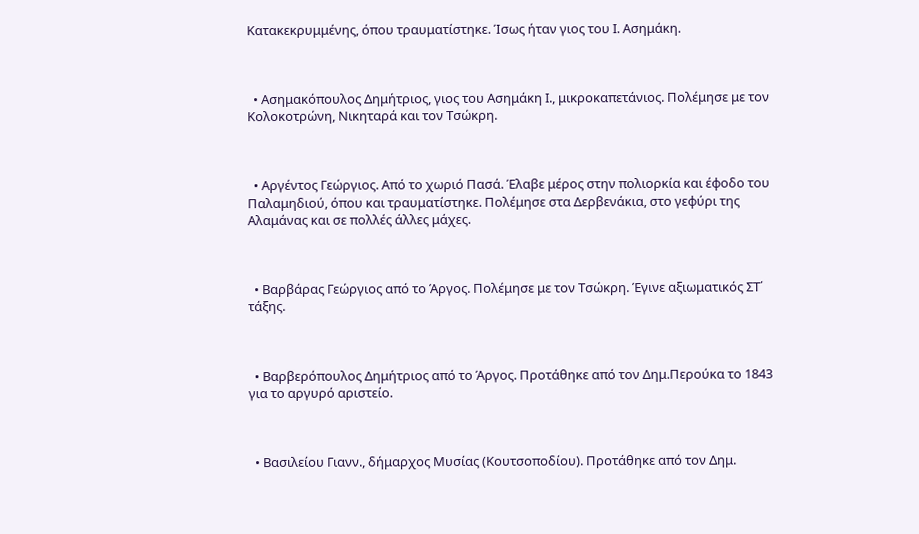Κατακεκρυμμένης, όπου τραυματίστηκε. Ίσως ήταν γιος του Ι. Ασημάκη.



  • Ασημακόπουλος Δημήτριος, γιος του Ασημάκη Ι., μικροκαπετάνιος. Πολέμησε με τον Κολοκοτρώνη, Νικηταρά και τον Τσώκρη.



  • Αργέντος Γεώργιος. Από το χωριό Πασά. Έλαβε μέρος στην πολιορκία και έφοδο του Παλαμηδιού, όπου και τραυματίστηκε. Πολέμησε στα Δερβενάκια, στο γεφύρι της Αλαμάνας και σε πολλές άλλες μάχες.



  • Βαρβάρας Γεώργιος από το Άργος. Πολέμησε με τον Τσώκρη. Έγινε αξιωματικός ΣΤ΄ τάξης.



  • Βαρβερόπουλος Δημήτριος από το Άργος. Προτάθηκε από τον Δημ.Περούκα το 1843 για το αργυρό αριστείο.



  • Βασιλείου Γιανν., δήμαρχος Μυσίας (Κουτσοποδίου). Προτάθηκε από τον Δημ.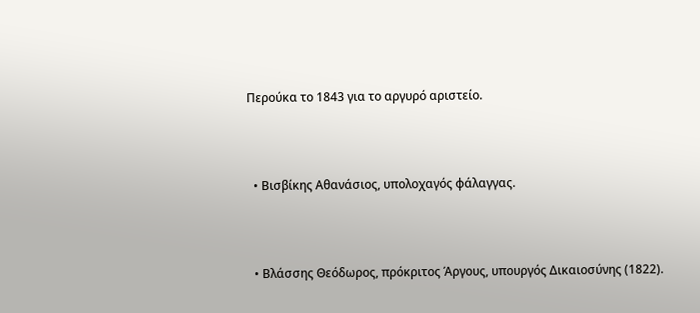Περούκα το 1843 για το αργυρό αριστείο.



  • Βισβίκης Αθανάσιος, υπολοχαγός φάλαγγας.



  • Βλάσσης Θεόδωρος, πρόκριτος Άργους, υπουργός Δικαιοσύνης (1822).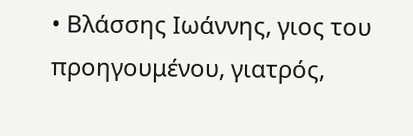• Βλάσσης Ιωάννης, γιος του προηγουμένου, γιατρός,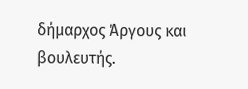δήμαρχος Άργους και βουλευτής.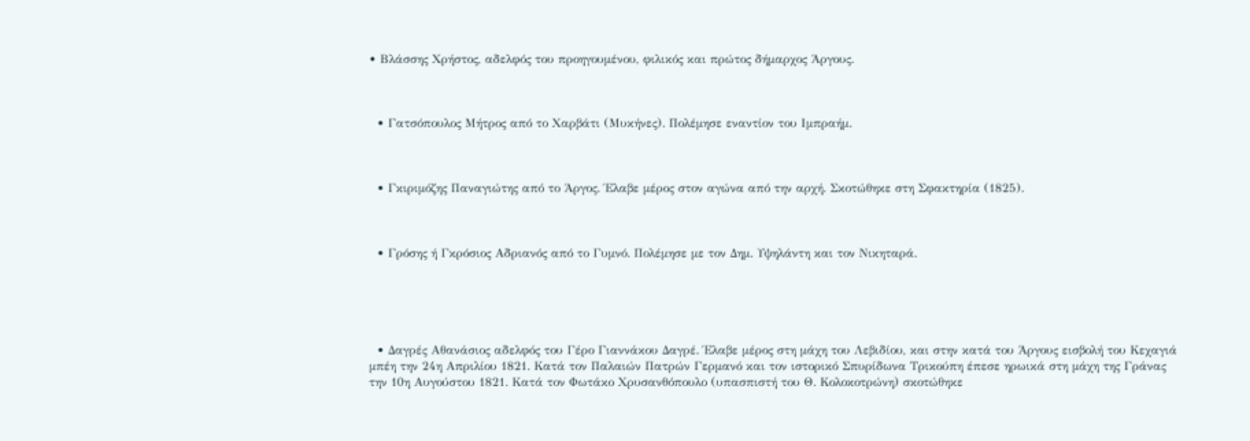• Βλάσσης Χρήστος, αδελφός του προηγουμένου, φιλικός και πρώτος δήμαρχος Άργους.



  • Γατσόπουλος Μήτρος από το Χαρβάτι (Μυκήνες). Πολέμησε εναντίον του Ιμπραήμ.



  • Γκιριμόζης Παναγιώτης από το Άργος. Έλαβε μέρος στον αγώνα από την αρχή. Σκοτώθηκε στη Σφακτηρία (1825).



  • Γρόσης ή Γκρόσιος Αδριανός από το Γυμνό. Πολέμησε με τον Δημ. Υψηλάντη και τον Νικηταρά.





  • Δαγρές Αθανάσιος αδελφός του Γέρο Γιαννάκου Δαγρέ. Έλαβε μέρος στη μάχη του Λεβιδίου, και στην κατά του Άργους εισβολή του Κεχαγιά μπέη την 24η Απριλίου 1821. Κατά τον Παλαιών Πατρών Γερμανό και τον ιστορικό Σπυρίδωνα Τρικούπη έπεσε ηρωικά στη μάχη της Γράνας την 10η Αυγούστου 1821. Κατά τον Φωτάκο Χρυσανθόπουλο (υπασπιστή του Θ. Κολοκοτρώνη) σκοτώθηκε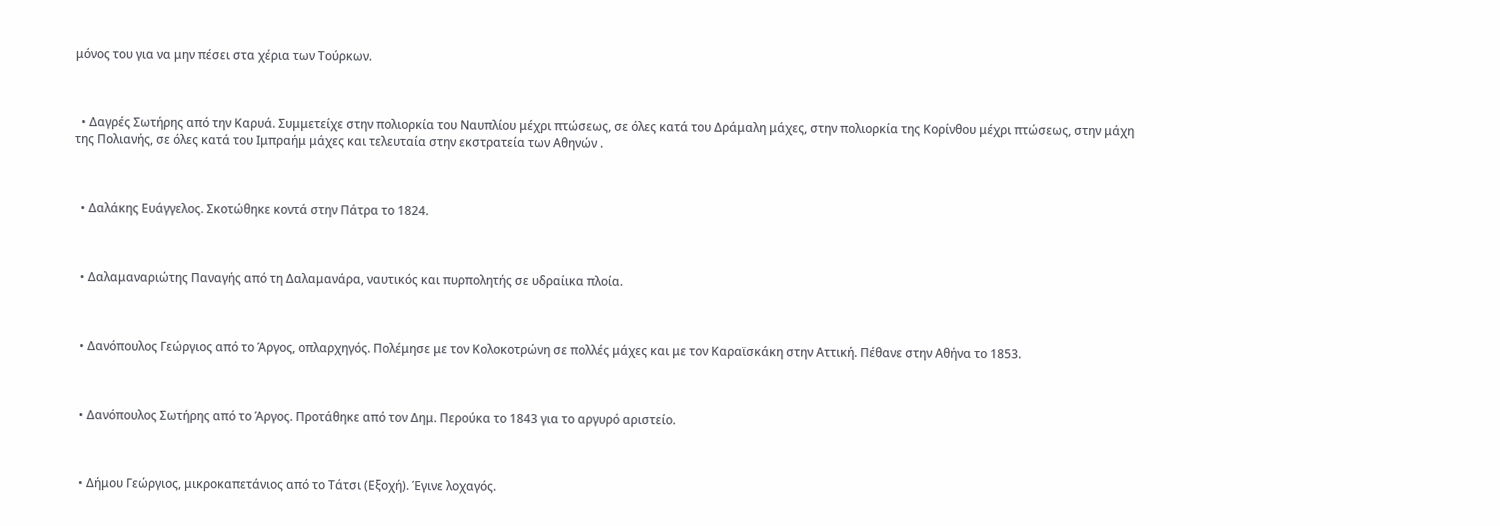μόνος του για να μην πέσει στα χέρια των Τούρκων.



  • Δαγρές Σωτήρης από την Καρυά. Συμμετείχε στην πολιορκία του Ναυπλίου μέχρι πτώσεως, σε όλες κατά του Δράμαλη μάχες, στην πολιορκία της Κορίνθου μέχρι πτώσεως, στην μάχη της Πολιανής, σε όλες κατά του Ιμπραήμ μάχες και τελευταία στην εκστρατεία των Αθηνών .



  • Δαλάκης Ευάγγελος. Σκοτώθηκε κοντά στην Πάτρα το 1824.



  • Δαλαμαναριώτης Παναγής από τη Δαλαμανάρα, ναυτικός και πυρπολητής σε υδραίικα πλοία.



  • Δανόπουλος Γεώργιος από το Άργος, οπλαρχηγός. Πολέμησε με τον Κολοκοτρώνη σε πολλές μάχες και με τον Καραϊσκάκη στην Αττική. Πέθανε στην Αθήνα το 1853.



  • Δανόπουλος Σωτήρης από το Άργος. Προτάθηκε από τον Δημ. Περούκα το 1843 για το αργυρό αριστείο.



  • Δήμου Γεώργιος, μικροκαπετάνιος από το Τάτσι (Εξοχή). Έγινε λοχαγός.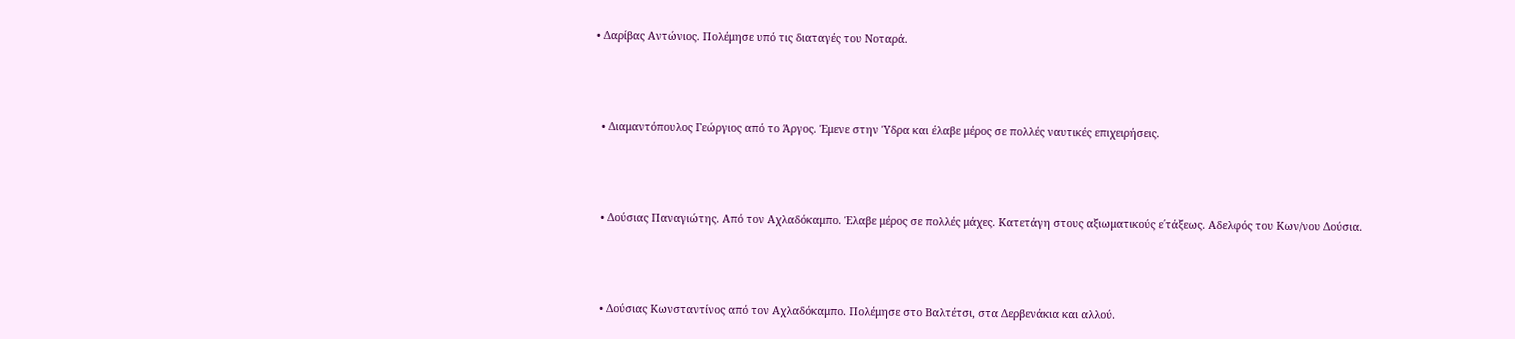• Δαρίβας Αντώνιος. Πολέμησε υπό τις διαταγές του Νοταρά.



  • Διαμαντόπουλος Γεώργιος από το Άργος. Έμενε στην Ύδρα και έλαβε μέρος σε πολλές ναυτικές επιχειρήσεις.



  • Δούσιας Παναγιώτης. Από τον Αχλαδόκαμπο. Έλαβε μέρος σε πολλές μάχες. Κατετάγη στους αξιωματικούς ε΄τάξεως. Αδελφός του Κων/νου Δούσια.



  • Δούσιας Κωνσταντίνος από τον Αχλαδόκαμπο. Πολέμησε στο Βαλτέτσι, στα Δερβενάκια και αλλού.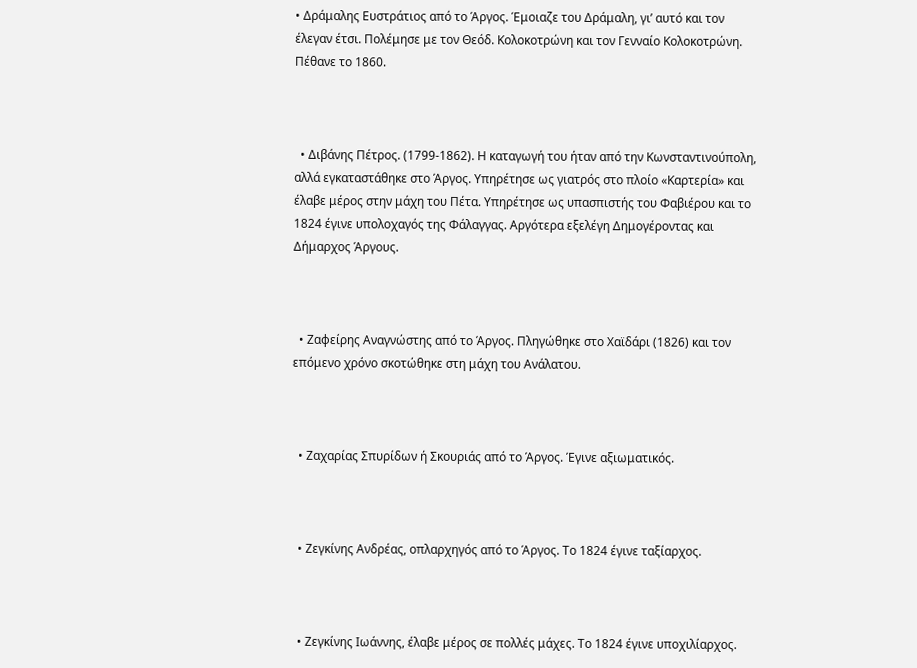• Δράμαλης Ευστράτιος από το Άργος. Έμοιαζε του Δράμαλη, γι’ αυτό και τον έλεγαν έτσι. Πολέμησε με τον Θεόδ. Κολοκοτρώνη και τον Γενναίο Κολοκοτρώνη. Πέθανε το 1860.



  • Διβάνης Πέτρος. (1799-1862). Η καταγωγή του ήταν από την Κωνσταντινούπολη, αλλά εγκαταστάθηκε στο Άργος. Υπηρέτησε ως γιατρός στο πλοίο «Καρτερία» και έλαβε μέρος στην μάχη του Πέτα. Υπηρέτησε ως υπασπιστής του Φαβιέρου και το 1824 έγινε υπολοχαγός της Φάλαγγας. Αργότερα εξελέγη Δημογέροντας και Δήμαρχος Άργους.



  • Ζαφείρης Αναγνώστης από το Άργος. Πληγώθηκε στο Χαϊδάρι (1826) και τον επόμενο χρόνο σκοτώθηκε στη μάχη του Ανάλατου.



  • Ζαχαρίας Σπυρίδων ή Σκουριάς από το Άργος. Έγινε αξιωματικός.



  • Ζεγκίνης Ανδρέας, οπλαρχηγός από το Άργος. Το 1824 έγινε ταξίαρχος.



  • Ζεγκίνης Ιωάννης, έλαβε μέρος σε πολλές μάχες. Το 1824 έγινε υποχιλίαρχος.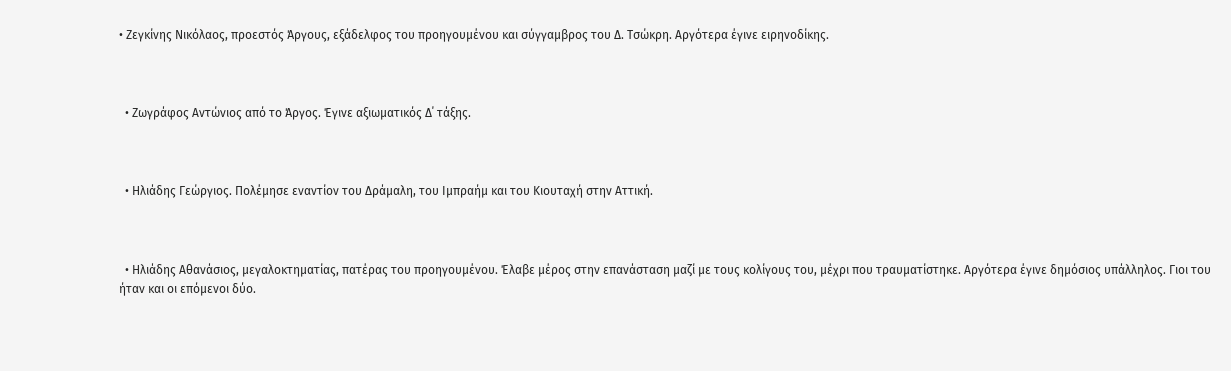• Ζεγκίνης Νικόλαος, προεστός Άργους, εξάδελφος του προηγουμένου και σύγγαμβρος του Δ. Τσώκρη. Αργότερα έγινε ειρηνοδίκης.



  • Ζωγράφος Αντώνιος από το Άργος. Έγινε αξιωματικός Δ΄ τάξης.



  • Ηλιάδης Γεώργιος. Πολέμησε εναντίον του Δράμαλη, του Ιμπραήμ και του Κιουταχή στην Αττική.



  • Ηλιάδης Αθανάσιος, μεγαλοκτηματίας, πατέρας του προηγουμένου. Έλαβε μέρος στην επανάσταση μαζί με τους κoλίγους του, μέχρι που τραυματίστηκε. Αργότερα έγινε δημόσιος υπάλληλος. Γιοι του ήταν και οι επόμενοι δύο.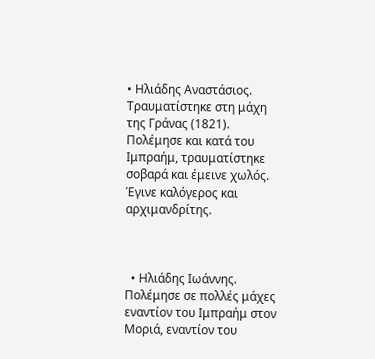• Ηλιάδης Αναστάσιος. Τραυματίστηκε στη μάχη της Γράνας (1821). Πολέμησε και κατά του Ιμπραήμ, τραυματίστηκε σοβαρά και έμεινε χωλός. Έγινε καλόγερος και αρχιμανδρίτης.



  • Ηλιάδης Ιωάννης. Πολέμησε σε πολλές μάχες εναντίον του Ιμπραήμ στον Μοριά, εναντίον του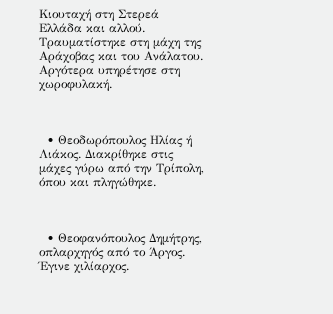Κιουταχή στη Στερεά Ελλάδα και αλλού. Τραυματίστηκε στη μάχη της Αράχοβας και του Ανάλατου. Αργότερα υπηρέτησε στη χωροφυλακή.



  • Θεοδωρόπουλος Ηλίας ή Λιάκος. Διακρίθηκε στις μάχες γύρω από την Τρίπολη, όπου και πληγώθηκε.



  • Θεοφανόπουλος Δημήτρης, οπλαρχηγός από το Άργος. Έγινε χιλίαρχος.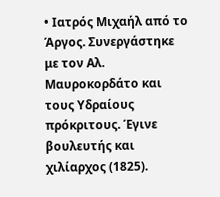• Ιατρός Μιχαήλ από το Άργος. Συνεργάστηκε με τον Αλ. Μαυροκορδάτο και τους Υδραίους πρόκριτους. Έγινε βουλευτής και χιλίαρχος (1825).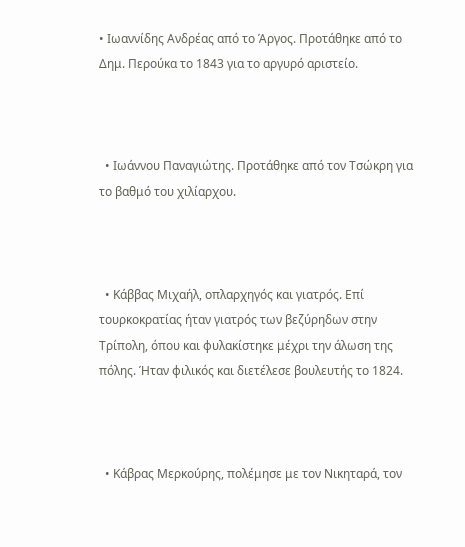• Ιωαννίδης Ανδρέας από το Άργος. Προτάθηκε από το Δημ. Περούκα το 1843 για το αργυρό αριστείο.



  • Ιωάννου Παναγιώτης. Προτάθηκε από τον Τσώκρη για το βαθμό του χιλίαρχου.



  • Κάββας Μιχαήλ, οπλαρχηγός και γιατρός. Επί τουρκοκρατίας ήταν γιατρός των βεζύρηδων στην Τρίπολη, όπου και φυλακίστηκε μέχρι την άλωση της πόλης. Ήταν φιλικός και διετέλεσε βουλευτής το 1824.



  • Κάβρας Μερκούρης, πολέμησε με τον Νικηταρά, τον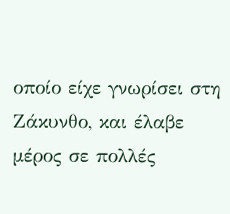οποίο είχε γνωρίσει στη Ζάκυνθο, και έλαβε μέρος σε πολλές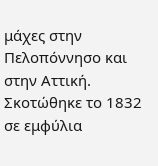μάχες στην Πελοπόννησο και στην Αττική. Σκοτώθηκε το 1832 σε εμφύλια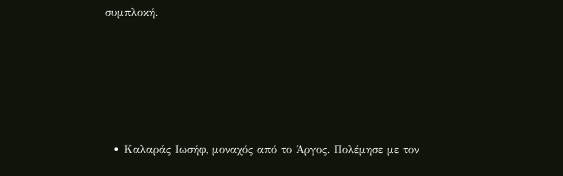συμπλοκή.





  • Καλαράς Ιωσήφ, μοναχός από το Άργος. Πολέμησε με τον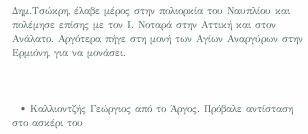Δημ.Τσώκρη, έλαβε μέρος στην πολιορκία του Ναυπλίου και πολέμησε επίσης με τον Ι. Νοταρά στην Αττική και στον Ανάλατο. Αργότερα πήγε στη μονή των Αγίων Αναργύρων στην Ερμιόνη, για να μονάσει.



  • Καλλιοντζής Γεώργιος από το Άργος. Πρόβαλε αντίσταση στο ασκέρι του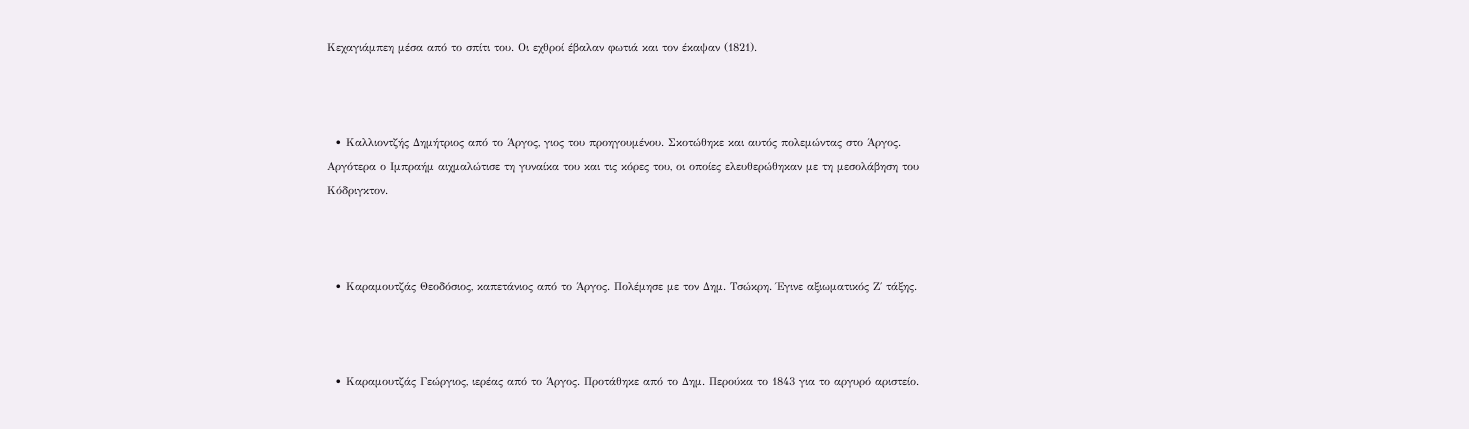Κεχαγιάμπεη μέσα από το σπίτι του. Οι εχθροί έβαλαν φωτιά και τον έκαψαν (1821).



  • Καλλιοντζής Δημήτριος από το Άργος, γιος του προηγουμένου. Σκοτώθηκε και αυτός πολεμώντας στο Άργος. Αργότερα ο Ιμπραήμ αιχμαλώτισε τη γυναίκα του και τις κόρες του, οι οποίες ελευθερώθηκαν με τη μεσολάβηση του Κόδριγκτον.



  • Καραμουτζάς Θεοδόσιος, καπετάνιος από το Άργος. Πολέμησε με τον Δημ. Τσώκρη. Έγινε αξιωματικός Ζ΄ τάξης.



  • Καραμουτζάς Γεώργιος, ιερέας από το Άργος. Προτάθηκε από το Δημ. Περούκα το 1843 για το αργυρό αριστείο.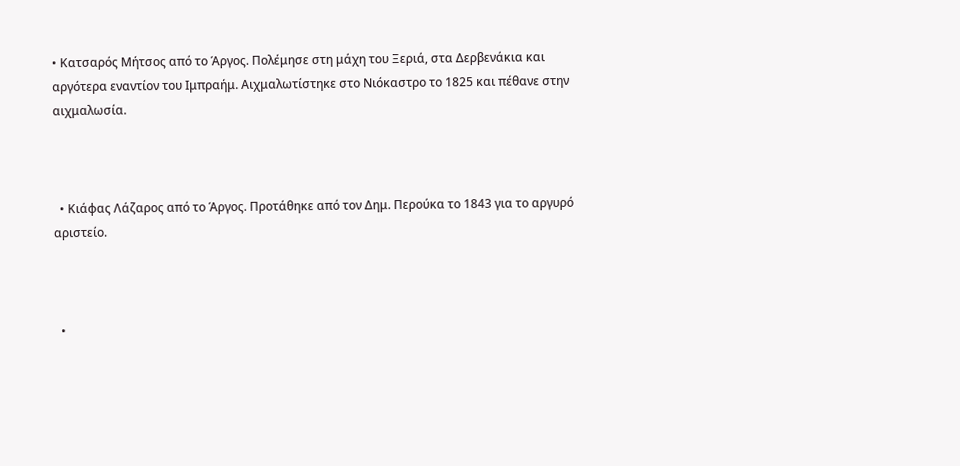• Κατσαρός Μήτσος από το Άργος. Πολέμησε στη μάχη του Ξεριά, στα Δερβενάκια και αργότερα εναντίον του Ιμπραήμ. Αιχμαλωτίστηκε στο Νιόκαστρο το 1825 και πέθανε στην αιχμαλωσία.



  • Κιάφας Λάζαρος από το Άργος. Προτάθηκε από τον Δημ. Περούκα το 1843 για το αργυρό αριστείο.



  •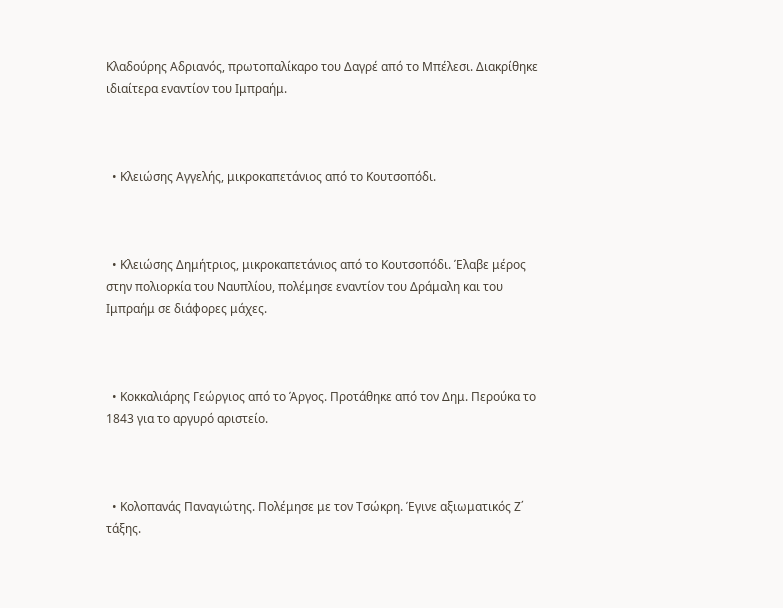Κλαδούρης Αδριανός, πρωτοπαλίκαρο του Δαγρέ από το Μπέλεσι. Διακρίθηκε ιδιαίτερα εναντίον του Ιμπραήμ.



  • Κλειώσης Αγγελής, μικροκαπετάνιος από το Κουτσοπόδι.



  • Κλειώσης Δημήτριος, μικροκαπετάνιος από το Κουτσοπόδι. Έλαβε μέρος στην πολιορκία του Ναυπλίου, πολέμησε εναντίον του Δράμαλη και του Ιμπραήμ σε διάφορες μάχες.



  • Κοκκαλιάρης Γεώργιος από το Άργος. Προτάθηκε από τον Δημ. Περούκα το 1843 για το αργυρό αριστείο.



  • Κολοπανάς Παναγιώτης. Πολέμησε με τον Τσώκρη. Έγινε αξιωματικός Ζ΄ τάξης.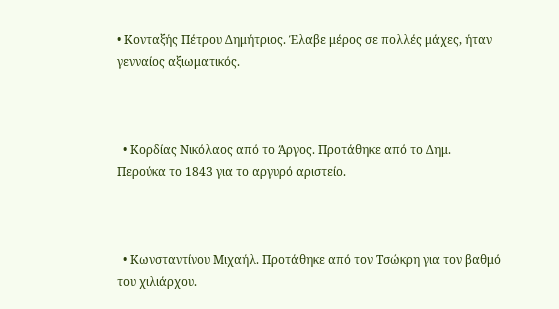• Κονταξής Πέτρου Δημήτριος. Έλαβε μέρος σε πολλές μάχες, ήταν γενναίος αξιωματικός.



  • Κορδίας Νικόλαος από το Άργος. Προτάθηκε από το Δημ. Περούκα το 1843 για το αργυρό αριστείο.



  • Κωνσταντίνου Μιχαήλ. Προτάθηκε από τον Τσώκρη για τον βαθμό του χιλιάρχου.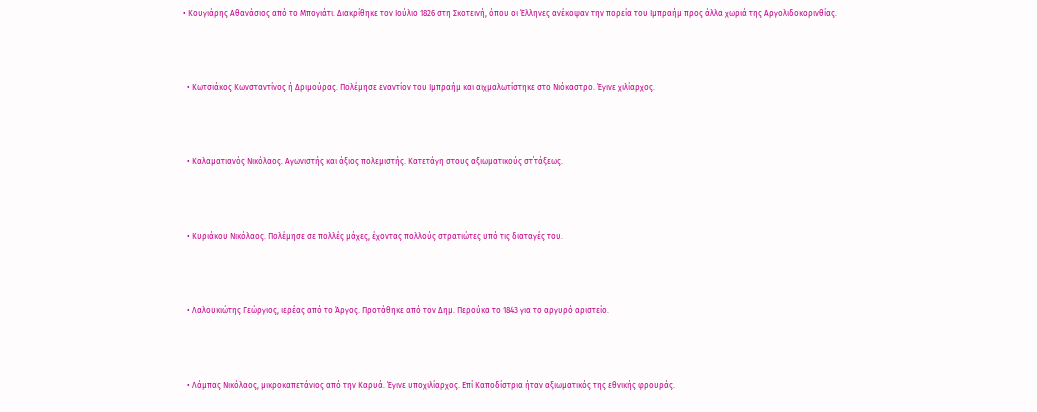• Κουγιάρης Αθανάσιος από το Μπογιάτι. Διακρίθηκε τον Ιούλιο 1826 στη Σκοτεινή, όπου οι Έλληνες ανέκοψαν την πορεία του Ιμπραήμ προς άλλα χωριά της Αργολιδοκορινθίας.



  • Κωτσιάκος Κωνσταντίνος ή Δριμούρας. Πολέμησε εναντίον του Ιμπραήμ και αιχμαλωτίστηκε στο Νιόκαστρο. Έγινε χιλίαρχος.



  • Καλαματιανός Νικόλαος. Αγωνιστής και άξιος πολεμιστής. Κατετάγη στους αξιωματικούς στ΄τάξεως.



  • Κυριάκου Νικόλαος. Πολέμησε σε πολλές μάχες, έχοντας πολλούς στρατιώτες υπό τις διαταγές του.



  • Λαλουκιώτης Γεώργιος, ιερέας από το Άργος. Προτάθηκε από τον Δημ. Περούκα το 1843 για το αργυρό αριστείο.



  • Λάμπας Νικόλαος, μικροκαπετάνιος από την Καρυά. Έγινε υποχιλίαρχος. Επί Καποδίστρια ήταν αξιωματικός της εθνικής φρουράς.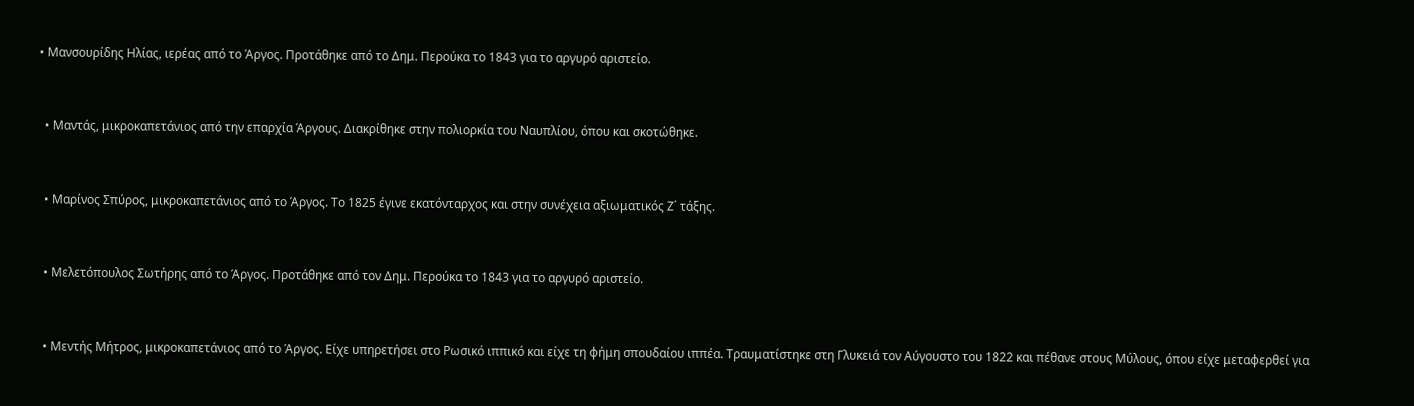• Μανσουρίδης Ηλίας, ιερέας από το Άργος. Προτάθηκε από το Δημ. Περούκα το 1843 για το αργυρό αριστείο.



  • Μαντάς, μικροκαπετάνιος από την επαρχία Άργους. Διακρίθηκε στην πολιορκία του Ναυπλίου, όπου και σκοτώθηκε.



  • Μαρίνος Σπύρος, μικροκαπετάνιος από το Άργος. Το 1825 έγινε εκατόνταρχος και στην συνέχεια αξιωματικός Ζ΄ τάξης.



  • Μελετόπουλος Σωτήρης από το Άργος. Προτάθηκε από τον Δημ. Περούκα το 1843 για το αργυρό αριστείο.



  • Μεντής Μήτρος, μικροκαπετάνιος από το Άργος. Είχε υπηρετήσει στο Ρωσικό ιππικό και είχε τη φήμη σπουδαίου ιππέα. Τραυματίστηκε στη Γλυκειά τον Αύγουστο του 1822 και πέθανε στους Μύλους, όπου είχε μεταφερθεί για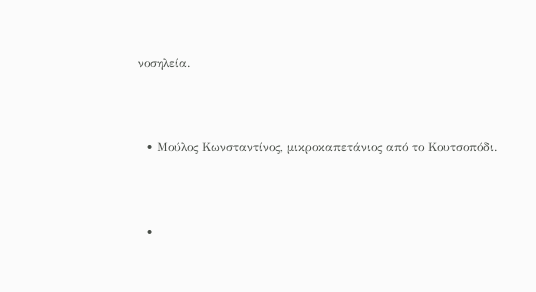νοσηλεία.



  • Μούλος Κωνσταντίνος, μικροκαπετάνιος από το Κουτσοπόδι.



  •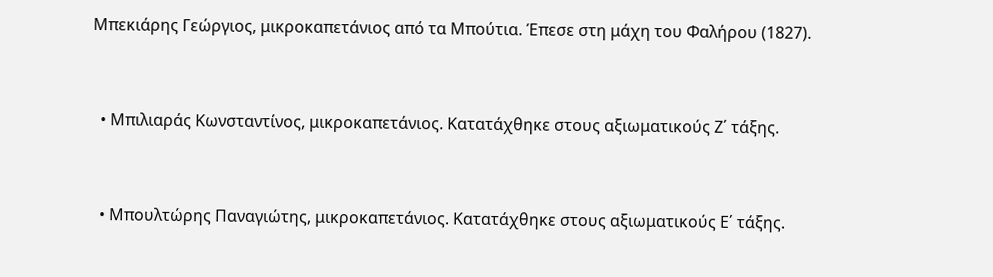Μπεκιάρης Γεώργιος, μικροκαπετάνιος από τα Μπούτια. Έπεσε στη μάχη του Φαλήρου (1827).



  • Μπιλιαράς Κωνσταντίνος, μικροκαπετάνιος. Κατατάχθηκε στους αξιωματικούς Ζ΄ τάξης.



  • Μπουλτώρης Παναγιώτης, μικροκαπετάνιος. Κατατάχθηκε στους αξιωματικούς Ε΄ τάξης.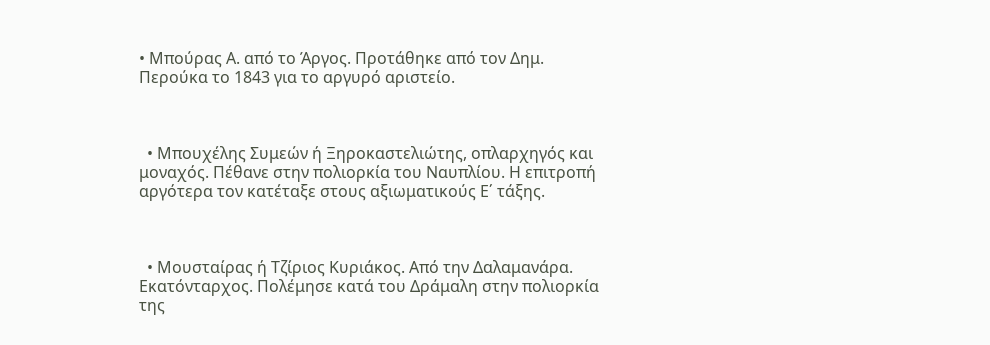• Μπούρας Α. από το Άργος. Προτάθηκε από τον Δημ. Περούκα το 1843 για το αργυρό αριστείο.



  • Μπουχέλης Συμεών ή Ξηροκαστελιώτης, οπλαρχηγός και μοναχός. Πέθανε στην πολιορκία του Ναυπλίου. Η επιτροπή αργότερα τον κατέταξε στους αξιωματικούς Ε΄ τάξης.



  • Μουσταίρας ή Τζίριος Κυριάκος. Από την Δαλαμανάρα. Εκατόνταρχος. Πολέμησε κατά του Δράμαλη στην πολιορκία της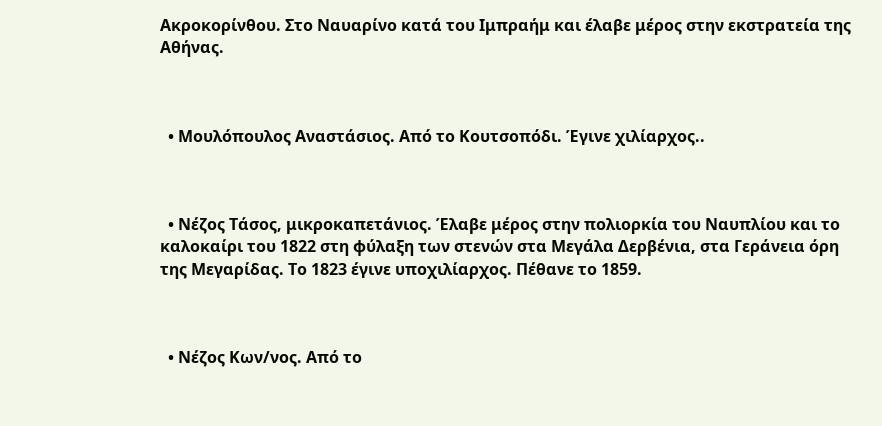Ακροκορίνθου. Στο Ναυαρίνο κατά του Ιμπραήμ και έλαβε μέρος στην εκστρατεία της Αθήνας.



  • Μουλόπουλος Αναστάσιος. Από το Κουτσοπόδι. Έγινε χιλίαρχος..



  • Νέζος Τάσος, μικροκαπετάνιος. Έλαβε μέρος στην πολιορκία του Ναυπλίου και το καλοκαίρι του 1822 στη φύλαξη των στενών στα Μεγάλα Δερβένια, στα Γεράνεια όρη της Μεγαρίδας. Το 1823 έγινε υποχιλίαρχος. Πέθανε το 1859.



  • Νέζος Κων/νος. Από το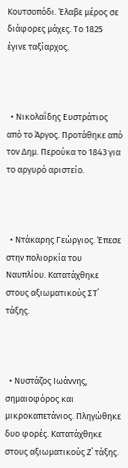Κουτσοπόδι. Έλαβε μέρος σε διάφορες μάχες. Το 1825 έγινε ταξίαρχος.



  • Νικολαΐδης Ευστράτιος από το Άργος. Προτάθηκε από τον Δημ. Περούκα το 1843 για το αργυρό αριστείο.



  • Ντάκαρης Γεώργιος. Έπεσε στην πολιορκία του Ναυπλίου. Κατατάχθηκε στους αξιωματικούς ΣΤ΄ τάξης.



  • Νυστάζος Ιωάννης, σημαιοφόρος και μικροκαπετάνιος. Πληγώθηκε δυο φορές. Κατατάχθηκε στους αξιωματικούς Ζ΄ τάξης.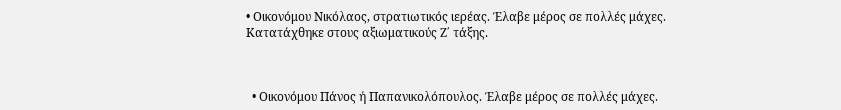• Οικονόμου Νικόλαος, στρατιωτικός ιερέας. Έλαβε μέρος σε πολλές μάχες. Κατατάχθηκε στους αξιωματικούς Ζ΄ τάξης.



  • Οικονόμου Πάνος ή Παπανικολόπουλος. Έλαβε μέρος σε πολλές μάχες.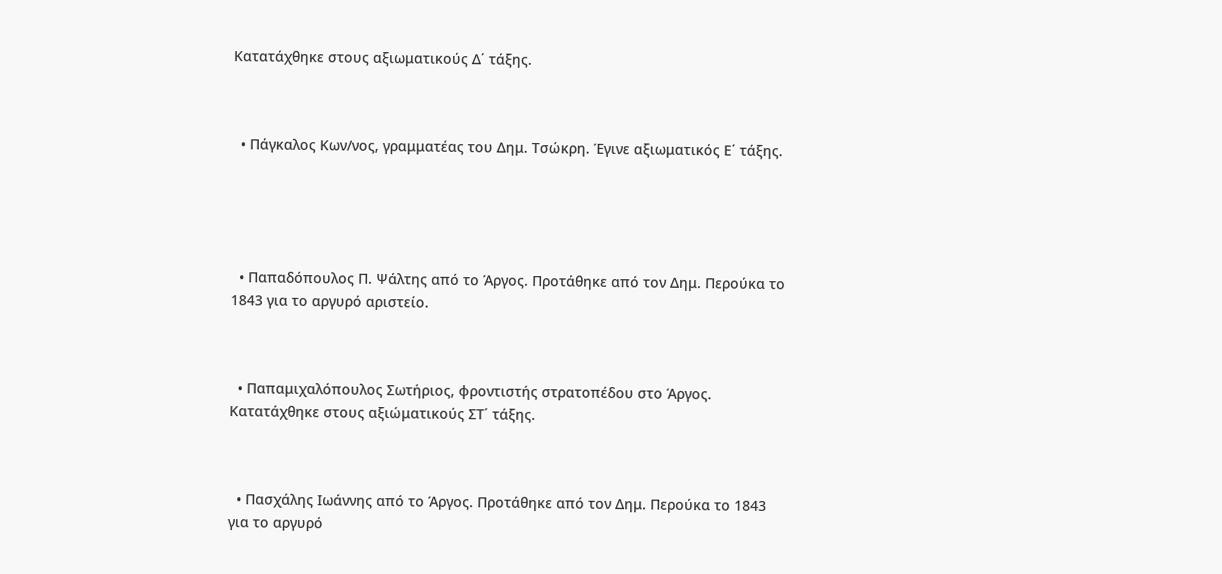Κατατάχθηκε στους αξιωματικούς Δ΄ τάξης.



  • Πάγκαλος Κων/νος, γραμματέας του Δημ. Τσώκρη. Έγινε αξιωματικός Ε΄ τάξης.





  • Παπαδόπουλος Π. Ψάλτης από το Άργος. Προτάθηκε από τον Δημ. Περούκα το 1843 για το αργυρό αριστείο.



  • Παπαμιχαλόπουλος Σωτήριος, φροντιστής στρατοπέδου στο Άργος. Κατατάχθηκε στους αξιώματικούς ΣΤ΄ τάξης.



  • Πασχάλης Ιωάννης από το Άργος. Προτάθηκε από τον Δημ. Περούκα το 1843 για το αργυρό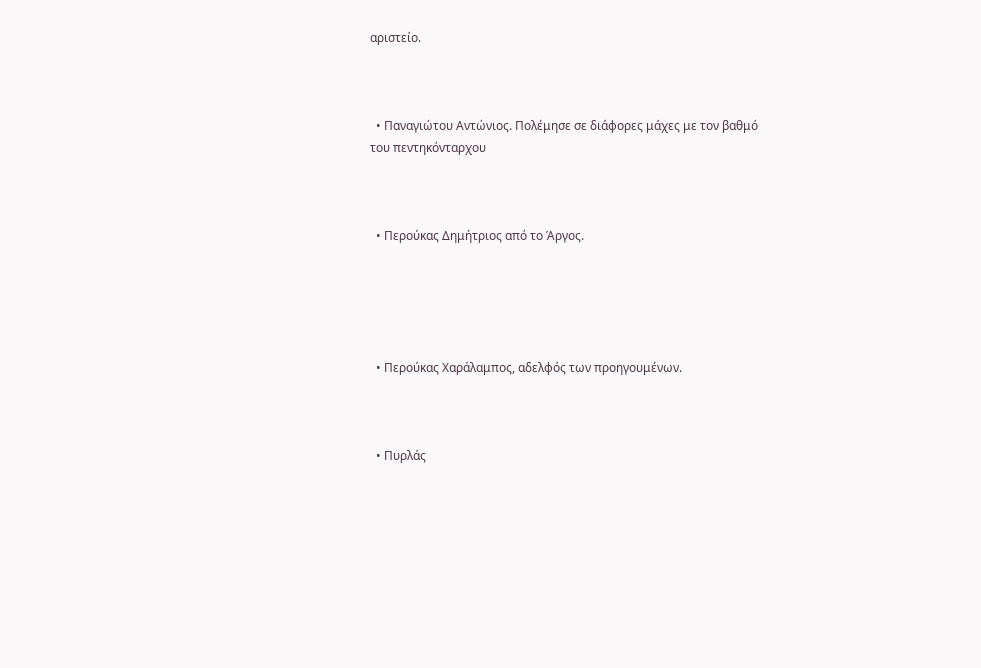αριστείο.



  • Παναγιώτου Αντώνιος. Πολέμησε σε διάφορες μάχες με τον βαθμό του πεντηκόνταρχου



  • Περούκας Δημήτριος από το Άργος.





  • Περούκας Χαράλαμπος, αδελφός των προηγουμένων.



  • Πυρλάς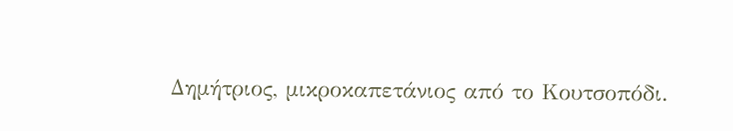Δημήτριος, μικροκαπετάνιος από το Κουτσοπόδι.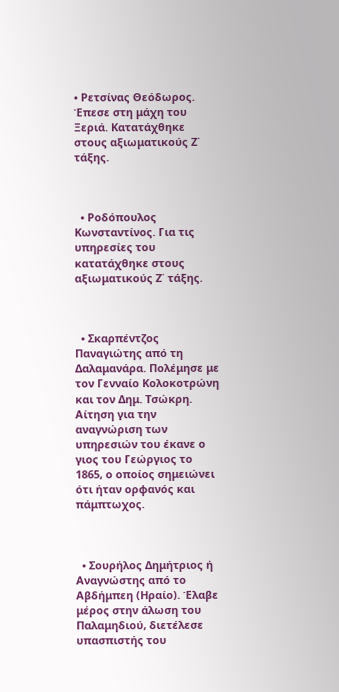• Ρετσίνας Θεόδωρος. Έπεσε στη μάχη του Ξεριά. Κατατάχθηκε στους αξιωματικούς Ζ΄ τάξης.



  • Ροδόπουλος Κωνσταντίνος. Για τις υπηρεσίες του κατατάχθηκε στους αξιωματικούς Ζ΄ τάξης.



  • Σκαρπέντζος Παναγιώτης από τη Δαλαμανάρα. Πολέμησε με τον Γενναίο Κολοκοτρώνη και τον Δημ. Τσώκρη. Αίτηση για την αναγνώριση των υπηρεσιών του έκανε ο γιος του Γεώργιος το 1865, ο οποίος σημειώνει ότι ήταν ορφανός και πάμπτωχoς.



  • Σουρήλος Δημήτριος ή Αναγνώστης από το Αβδήμπεη (Ηραίο). Έλαβε μέρος στην άλωση του Παλαμηδιού, διετέλεσε υπασπιστής του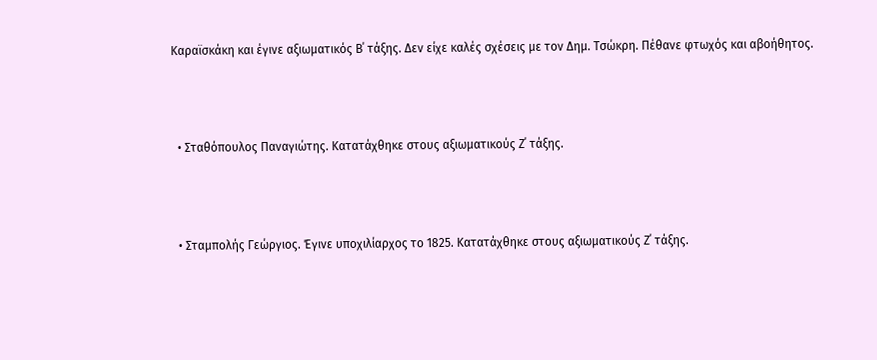Καραϊσκάκη και έγινε αξιωματικός Β΄ τάξης. Δεν είχε καλές σχέσεις με τον Δημ. Τσώκρη. Πέθανε φτωχός και αβοήθητος.



  • Σταθόπουλος Παναγιώτης. Κατατάχθηκε στους αξιωματικούς Ζ΄ τάξης.



  • Σταμπολής Γεώργιος. Έγινε υποχιλίαρχος το 1825. Κατατάχθηκε στους αξιωματικούς Ζ΄ τάξης.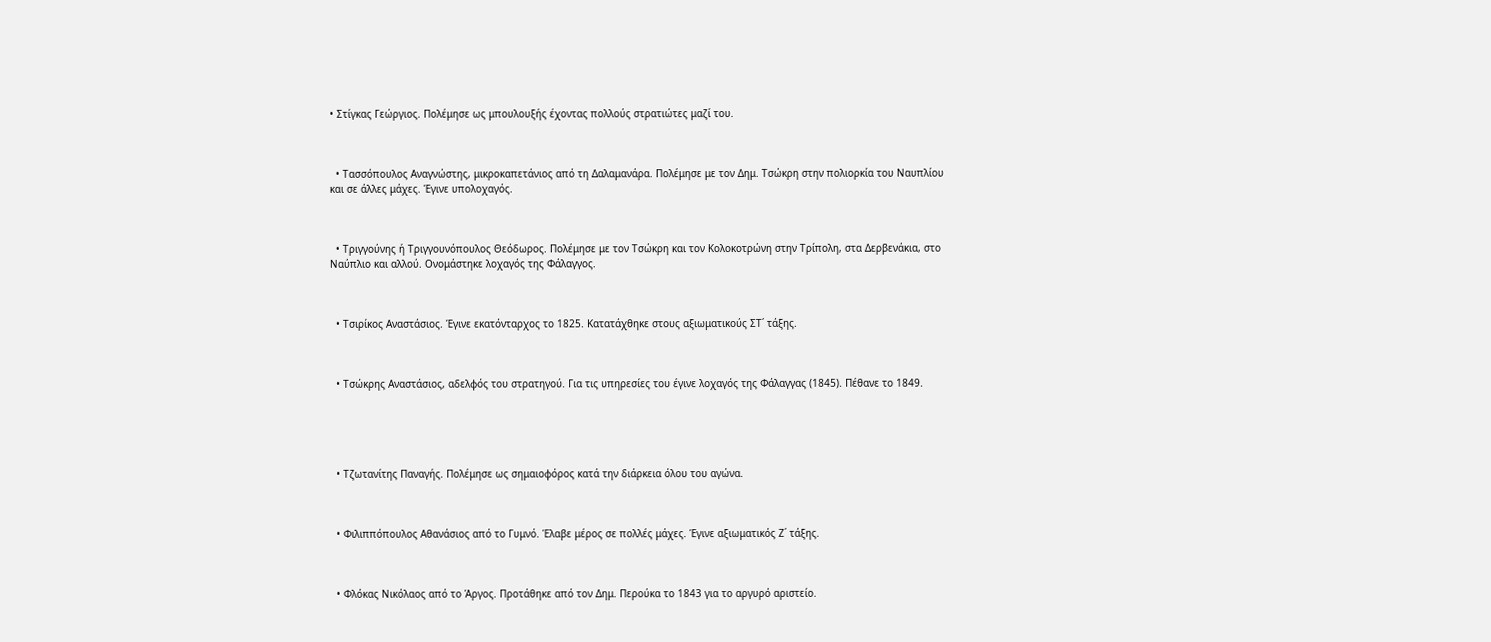• Στίγκας Γεώργιος. Πολέμησε ως μπουλουξής έχοντας πολλούς στρατιώτες μαζί του.



  • Τασσόπουλος Αναγνώστης, μικροκαπετάνιος από τη Δαλαμανάρα. Πολέμησε με τον Δημ. Τσώκρη στην πολιορκία του Ναυπλίου και σε άλλες μάχες. Έγινε υπολοχαγός.



  • Τριγγούνης ή Τριγγουνόπουλος Θεόδωρος. Πολέμησε με τον Τσώκρη και τον Κολοκοτρώνη στην Τρίπολη, στα Δερβενάκια, στο Ναύπλιο και αλλού. Ονομάστηκε λοχαγός της Φάλαγγος.



  • Τσιρίκος Αναστάσιος. Έγινε εκατόνταρχος το 1825. Κατατάχθηκε στους αξιωματικούς ΣΤ΄ τάξης.



  • Τσώκρης Αναστάσιος, αδελφός του στρατηγού. Για τις υπηρεσίες του έγινε λοχαγός της Φάλαγγας (1845). Πέθανε το 1849.





  • Τζωτανίτης Παναγής. Πολέμησε ως σημαιοφόρος κατά την διάρκεια όλου του αγώνα.



  • Φιλιππόπουλος Αθανάσιος από το Γυμνό. Έλαβε μέρος σε πολλές μάχες. Έγινε αξιωματικός Ζ΄ τάξης.



  • Φλόκας Νικόλαος από το Άργος. Προτάθηκε από τον Δημ. Περούκα το 1843 για το αργυρό αριστείο.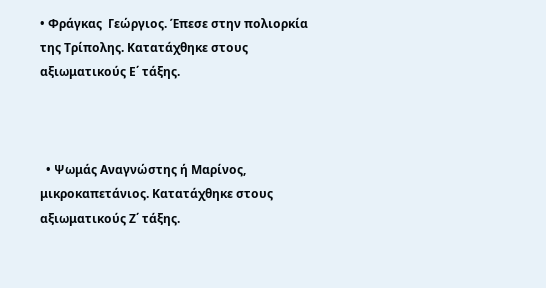• Φράγκας  Γεώργιος. Έπεσε στην πολιορκία της Τρίπολης. Κατατάχθηκε στους αξιωματικούς Ε΄ τάξης.



  • Ψωμάς Αναγνώστης ή Μαρίνος, μικροκαπετάνιος. Κατατάχθηκε στους αξιωματικούς Ζ΄ τάξης.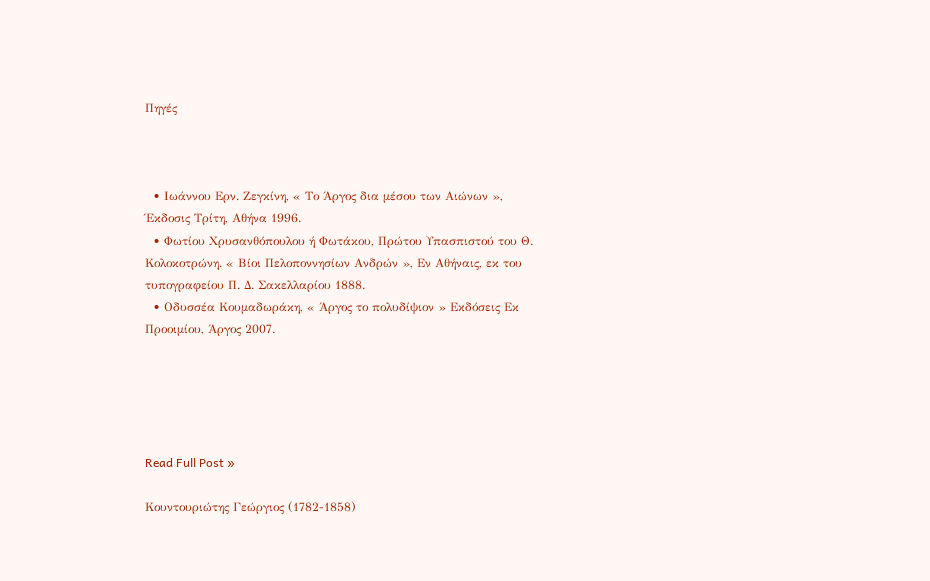Πηγές



  • Ιωάννου Ερν. Ζεγκίνη, « Το Άργος δια μέσου των Αιώνων », Έκδοσις Τρίτη, Αθήνα 1996.
  • Φωτίου Χρυσανθόπουλου ή Φωτάκου, Πρώτου Υπασπιστού του Θ. Κολοκοτρώνη. « Βίοι Πελοποννησίων Ανδρών », Εν Αθήναις, εκ του τυπογραφείου Π. Δ. Σακελλαρίου 1888.
  • Οδυσσέα Κουμαδωράκη, « Άργος το πολυδίψιον » Εκδόσεις Εκ Προοιμίου, Άργος 2007.





Read Full Post »

Κουντουριώτης Γεώργιος (1782-1858)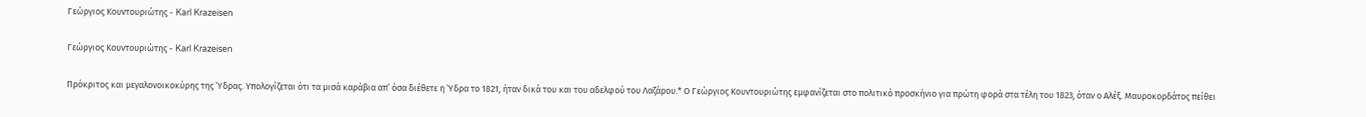Γεώργιος Κουντουριώτης - Karl Krazeisen

Γεώργιος Κουντουριώτης - Karl Krazeisen

Πρόκριτος και μεγαλονοικοκύρης της Ύδρας. Υπολογίζεται ότι τα μισά καράβια απ’ όσα διέθετε η Ύδρα το 1821, ήταν δικά του και του αδελφού του Λαζάρου.* Ο Γεώργιος Κουντουριώτης εμφανίζεται στο πολιτικό προσκήνιο για πρώτη φορά στα τέλη του 1823, όταν ο Αλέξ. Μαυροκορδάτος πείθει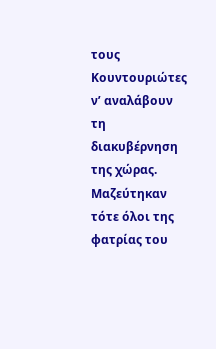τους Κουντουριώτες ν’ αναλάβουν τη διακυβέρνηση της χώρας. Μαζεύτηκαν τότε όλοι της φατρίας του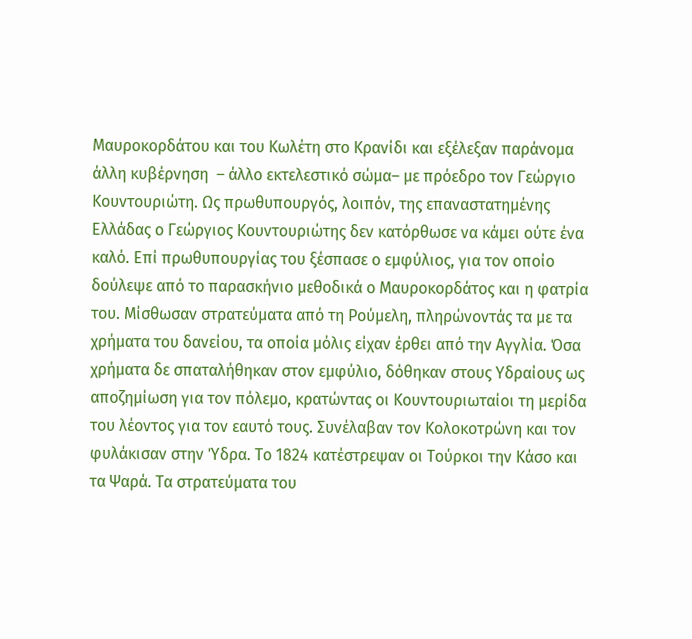Μαυροκορδάτου και του Κωλέτη στο Κρανίδι και εξέλεξαν παράνομα άλλη κυβέρνηση  – άλλο εκτελεστικό σώμα– με πρόεδρο τον Γεώργιο Κουντουριώτη. Ως πρωθυπουργός, λοιπόν, της επαναστατημένης Ελλάδας ο Γεώργιος Κουντουριώτης δεν κατόρθωσε να κάμει ούτε ένα καλό. Επί πρωθυπουργίας του ξέσπασε ο εμφύλιος, για τον οποίο δούλεψε από το παρασκήνιο μεθοδικά ο Μαυροκορδάτος και η φατρία του. Μίσθωσαν στρατεύματα από τη Ρούμελη, πληρώνοντάς τα με τα χρήματα του δανείου, τα οποία μόλις είχαν έρθει από την Αγγλία. Όσα χρήματα δε σπαταλήθηκαν στον εμφύλιο, δόθηκαν στους Υδραίους ως αποζημίωση για τον πόλεμο, κρατώντας οι Κουντουριωταίοι τη μερίδα του λέοντος για τον εαυτό τους. Συνέλαβαν τον Κολοκοτρώνη και τον φυλάκισαν στην Ύδρα. Το 1824 κατέστρεψαν οι Τούρκοι την Κάσο και τα Ψαρά. Τα στρατεύματα του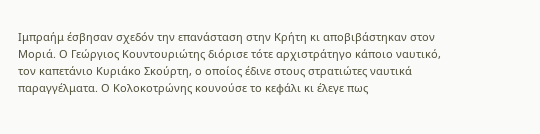Ιμπραήμ έσβησαν σχεδόν την επανάσταση στην Κρήτη κι αποβιβάστηκαν στον Μοριά. Ο Γεώργιος Κουντουριώτης διόρισε τότε αρχιστράτηγο κάποιο ναυτικό, τον καπετάνιο Κυριάκο Σκούρτη, ο οποίος έδινε στους στρατιώτες ναυτικά παραγγέλματα. Ο Κολοκοτρώνης κουνούσε το κεφάλι κι έλεγε πως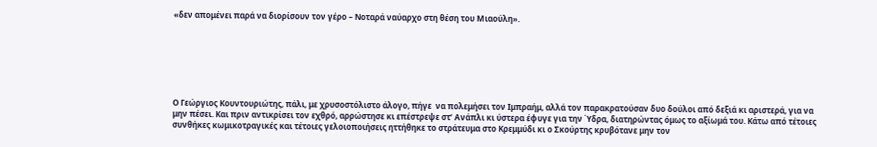«δεν απομένει παρά να διορίσουν τον γέρο – Νοταρά ναύαρχο στη θέση του Μιαούλη».







Ο Γεώργιος Κουντουριώτης, πάλι, με χρυσοστόλιστο άλογο, πήγε  να πολεμήσει τον Ιμπραήμ, αλλά τον παρακρατούσαν δυο δούλοι από δεξιά κι αριστερά, για να μην πέσει. Και πριν αντικρίσει τον εχθρό, αρρώστησε κι επέστρεψε στ’ Ανάπλι κι ύστερα έφυγε για την Ύδρα, διατηρώντας όμως το αξίωμά του. Κάτω από τέτοιες συνθήκες κωμικοτραγικές και τέτοιες γελοιοποιήσεις ηττήθηκε το στράτευμα στο Κρεμμύδι κι ο Σκούρτης κρυβότανε μην τον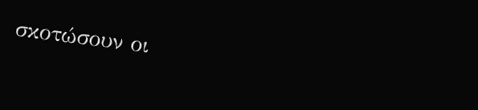σκοτώσουν οι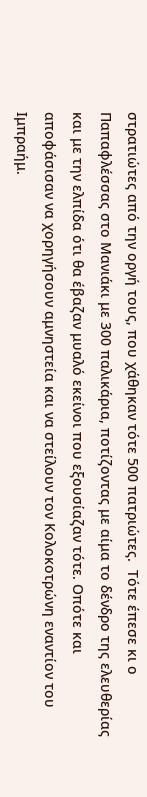στρατιώτες από την οργή τους, που χάθηκαν τότε 500 πατριώτες.  Τότε έπεσε κι ο Παπαφλέσσας στο Μανιάκι με 300 παλικάρια, ποτίζοντας με αίμα το δένδρο της ελευθερίας και με την ελπίδα ότι θα έβαζαν μυαλό εκείνοι που εξουσίαζαν τότε. Οπότε και αποφάσισαν να χορηγήσουν αμνηστεία και να στείλουν τον Κολοκοτρώνη εναντίον του Ιμπραήμ.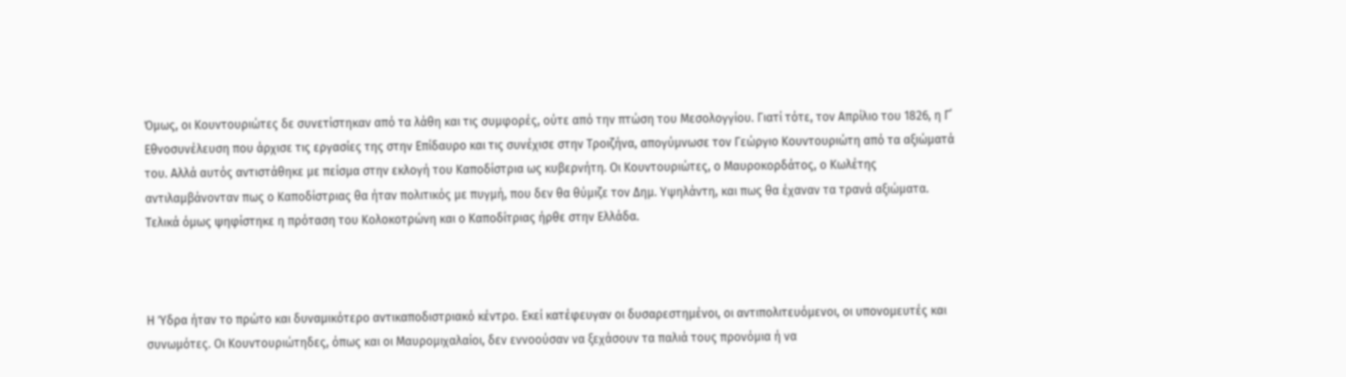Όμως, οι Κουντουριώτες δε συνετίστηκαν από τα λάθη και τις συμφορές, ούτε από την πτώση του Μεσολογγίου. Γιατί τότε, τον Απρίλιο του 1826, η Γ΄ Εθνοσυνέλευση που άρχισε τις εργασίες της στην Επίδαυρο και τις συνέχισε στην Τροιζήνα, απογύμνωσε τον Γεώργιο Κουντουριώτη από τα αξιώματά του. Αλλά αυτός αντιστάθηκε με πείσμα στην εκλογή του Καποδίστρια ως κυβερνήτη. Οι Κουντουριώτες, ο Μαυροκορδάτος, ο Κωλέτης αντιλαμβάνονταν πως ο Καποδίστριας θα ήταν πολιτικός με πυγμή, που δεν θα θύμιζε τον Δημ. Υψηλάντη, και πως θα έχαναν τα τρανά αξιώματα. Τελικά όμως ψηφίστηκε η πρόταση του Κολοκοτρώνη και ο Καποδίτριας ήρθε στην Ελλάδα.



Η Ύδρα ήταν το πρώτο και δυναμικότερο αντικαποδιστριακό κέντρο. Εκεί κατέφευγαν οι δυσαρεστημένοι, οι αντιπολιτευόμενοι, οι υπονομευτές και συνωμότες. Οι Κουντουριώτηδες, όπως και οι Μαυρομιχαλαίοι, δεν εννοούσαν να ξεχάσουν τα παλιά τους προνόμια ή να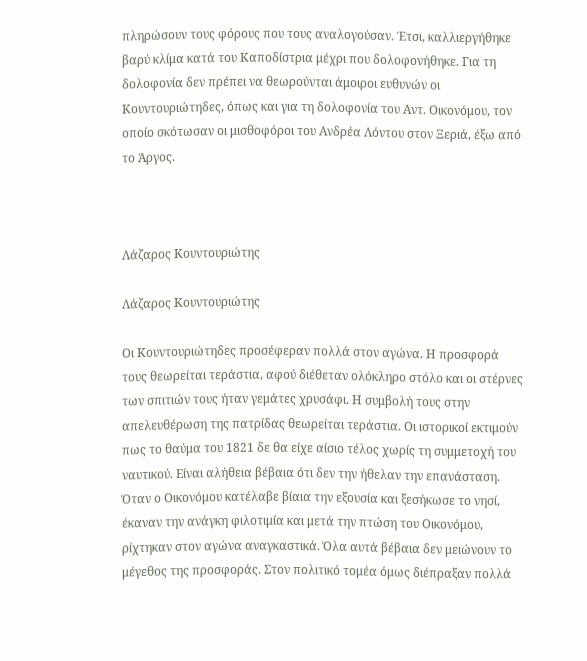πληρώσουν τους φόρους που τους αναλογούσαν. Έτσι, καλλιεργήθηκε βαρύ κλίμα κατά του Καποδίστρια μέχρι που δολοφονήθηκε. Για τη δολοφονία δεν πρέπει να θεωρούνται άμοιροι ευθυνών οι Κουντουριώτηδες, όπως και για τη δολοφονία του Αντ. Οικονόμου, τον οποίο σκότωσαν οι μισθοφόροι του Ανδρέα Λόντου στον Ξεριά, έξω από το Άργος.



Λάζαρος Κουντουριώτης

Λάζαρος Κουντουριώτης

Οι Κουντουριώτηδες προσέφεραν πολλά στον αγώνα. Η προσφορά τους θεωρείται τεράστια, αφού διέθεταν ολόκληρο στόλο και οι στέρνες των σπιτιών τους ήταν γεμάτες χρυσάφι. Η συμβολή τους στην απελευθέρωση της πατρίδας θεωρείται τεράστια. Οι ιστορικοί εκτιμούν πως το θαύμα του 1821 δε θα είχε αίσιο τέλος χωρίς τη συμμετοχή του ναυτικού. Είναι αλήθεια βέβαια ότι δεν την ήθελαν την επανάσταση. Όταν ο Οικονόμου κατέλαβε βίαια την εξουσία και ξεσήκωσε το νησί, έκαναν την ανάγκη φιλοτιμία και μετά την πτώση του Οικονόμου, ρίχτηκαν στον αγώνα αναγκαστικά. Όλα αυτά βέβαια δεν μειώνουν το μέγεθος της προσφοράς. Στον πολιτικό τομέα όμως διέπραξαν πολλά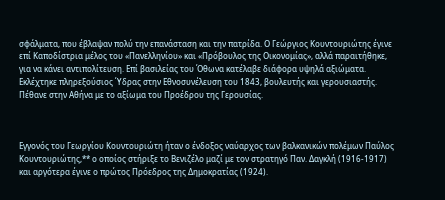σφάλματα, που έβλαψαν πολύ την επανάσταση και την πατρίδα. Ο Γεώργιος Κουντουριώτης έγινε επί Καποδίστρια μέλος του «Πανελληνίου» και «Πρόβουλος της Οικονομίας», αλλά παραιτήθηκε, για να κάνει αντιπολίτευση. Επί βασιλείας του Όθωνα κατέλαβε διάφορα υψηλά αξιώματα. Εκλέχτηκε πληρεξούσιος Ύδρας στην Εθνοσυνέλευση του 1843, βουλευτής και γερουσιαστής. Πέθανε στην Αθήνα με το αξίωμα του Προέδρου της Γερουσίας.



Εγγονός του Γεωργίου Κουντουριώτη ήταν ο ένδοξος ναύαρχος των βαλκανικών πολέμων Παύλος Κουντουριώτης,** ο οποίος στήριξε το Βενιζέλο μαζί με τον στρατηγό Παν. Δαγκλή (1916-1917) και αργότερα έγινε ο πρώτος Πρόεδρος της Δημοκρατίας (1924).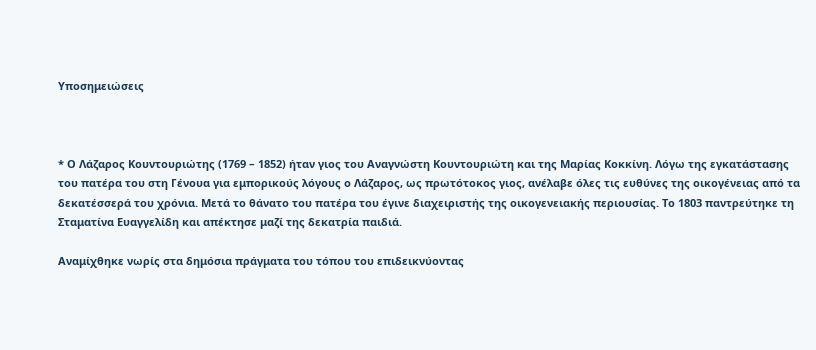Υποσημειώσεις



* Ο Λάζαρος Κουντουριώτης (1769 – 1852) ήταν γιος του Αναγνώστη Κουντουριώτη και της Μαρίας Κοκκίνη. Λόγω της εγκατάστασης του πατέρα του στη Γένουα για εμπορικούς λόγους ο Λάζαρος, ως πρωτότοκος γιος, ανέλαβε όλες τις ευθύνες της οικογένειας από τα δεκατέσσερά του χρόνια. Μετά το θάνατο του πατέρα του έγινε διαχειριστής της οικογενειακής περιουσίας. Το 1803 παντρεύτηκε τη Σταματίνα Ευαγγελίδη και απέκτησε μαζί της δεκατρία παιδιά.

Αναμίχθηκε νωρίς στα δημόσια πράγματα του τόπου του επιδεικνύοντας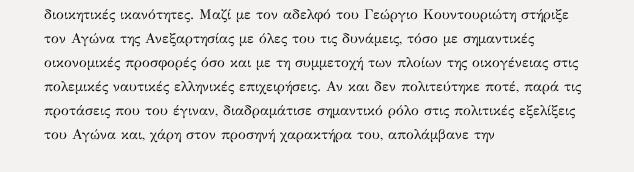διοικητικές ικανότητες. Μαζί με τον αδελφό του Γεώργιο Κουντουριώτη στήριξε τον Αγώνα της Ανεξαρτησίας με όλες του τις δυνάμεις, τόσο με σημαντικές οικονομικές προσφορές όσο και με τη συμμετοχή των πλοίων της οικογένειας στις πολεμικές ναυτικές ελληνικές επιχειρήσεις. Αν και δεν πολιτεύτηκε ποτέ, παρά τις προτάσεις που του έγιναν, διαδραμάτισε σημαντικό ρόλο στις πολιτικές εξελίξεις του Αγώνα και, χάρη στον προσηνή χαρακτήρα του, απολάμβανε την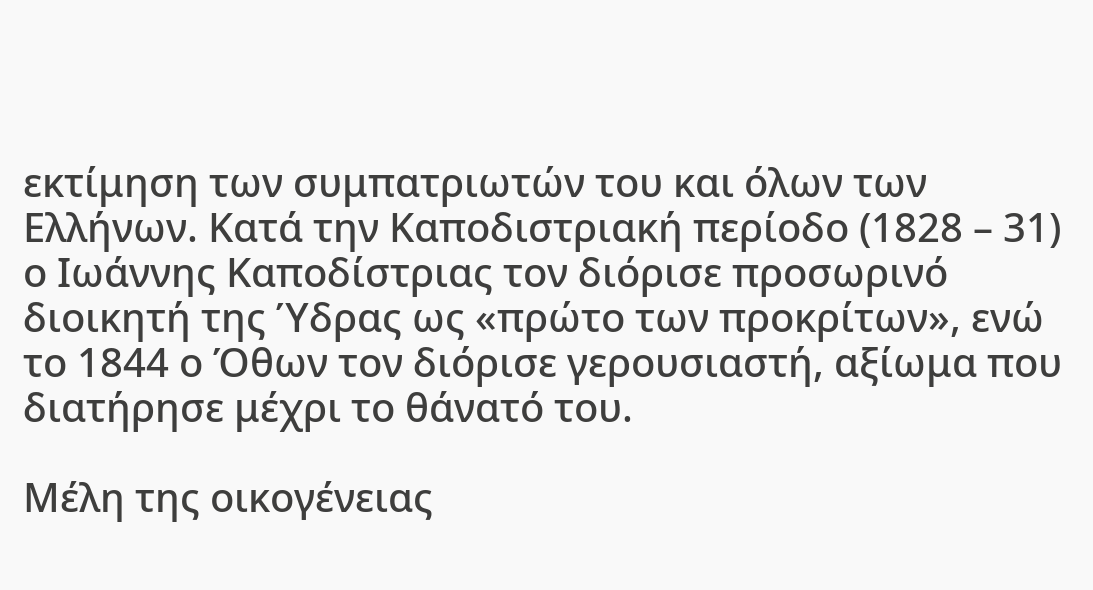εκτίμηση των συμπατριωτών του και όλων των Ελλήνων. Κατά την Καποδιστριακή περίοδο (1828 – 31) ο Ιωάννης Καποδίστριας τον διόρισε προσωρινό διοικητή της Ύδρας ως «πρώτο των προκρίτων», ενώ το 1844 ο Όθων τον διόρισε γερουσιαστή, αξίωμα που διατήρησε μέχρι το θάνατό του.

Μέλη της οικογένειας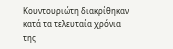Κουντουριώτη διακρίθηκαν κατά τα τελευταία χρόνια της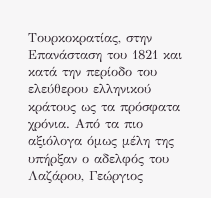Τουρκοκρατίας, στην Επανάσταση του 1821 και κατά την περίοδο του ελεύθερου ελληνικού κράτους ως τα πρόσφατα χρόνια. Από τα πιο αξιόλογα όμως μέλη της υπήρξαν ο αδελφός του Λαζάρου, Γεώργιος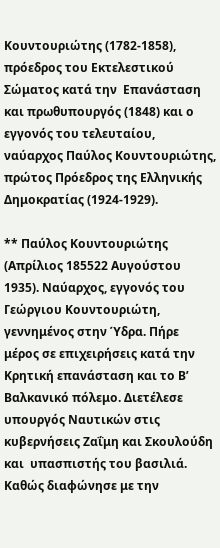Κουντουριώτης (1782-1858), πρόεδρος του Εκτελεστικού Σώματος κατά την  Επανάσταση και πρωθυπουργός (1848) και ο εγγονός του τελευταίου, ναύαρχος Παύλος Κουντουριώτης, πρώτος Πρόεδρος της Ελληνικής Δημοκρατίας (1924-1929).

** Παύλος Κουντουριώτης (Απρίλιος 185522 Αυγούστου 1935). Ναύαρχος, εγγονός του Γεώργιου Κουντουριώτη, γεννημένος στην Ύδρα. Πήρε μέρος σε επιχειρήσεις κατά την Κρητική επανάσταση και το Β’ Βαλκανικό πόλεμο. Διετέλεσε υπουργός Ναυτικών στις κυβερνήσεις Ζαΐμη και Σκουλούδη και  υπασπιστής του βασιλιά. Καθώς διαφώνησε με την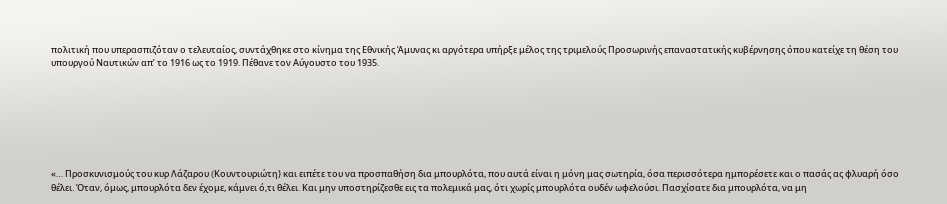πολιτική που υπερασπιζόταν ο τελευταίος, συντάχθηκε στο κίνημα της Εθνικής Άμυνας κι αργότερα υπήρξε μέλος της τριμελούς Προσωρινής επαναστατικής κυβέρνησης όπου κατείχε τη θέση του υπουργού Ναυτικών απ’ το 1916 ως το 1919. Πέθανε τον Αύγουστο του 1935.







«… Προσκυνισμούς του κυρ Λάζαρου (Kουντουριώτη) και ειπέτε του να προσπαθήση δια μπουρλότα, που αυτά είναι η μόνη μας σωτηρία, όσα περισσότερα ημπορέσετε και ο πασάς ας φλυαρή όσο θέλει. Όταν, όμως, μπουρλότα δεν έχομε, κάμνει ό,τι θέλει. Και μην υποστηρίζεσθε εις τα πολεμικά μας, ότι χωρίς μπουρλότα ουδέν ωφελούσι. Πασχίσατε δια μπουρλότα, να μη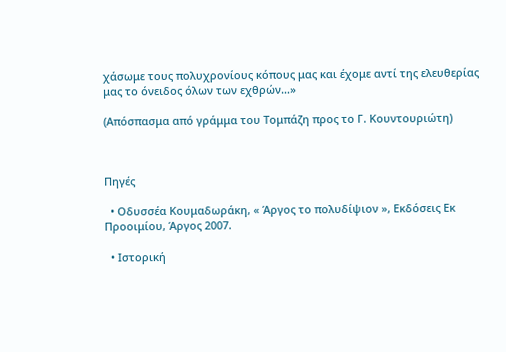χάσωμε τους πολυχρονίους κόπους μας και έχομε αντί της ελευθερίας μας το όνειδος όλων των εχθρών…»

(Απόσπασμα από γράμμα του Tομπάζη προς το Γ. Kουντουριώτη)



Πηγές

  • Οδυσσέα Κουμαδωράκη, « Άργος το πολυδίψιον », Εκδόσεις Εκ Προοιμίου, Άργος 2007.

  • Ιστορική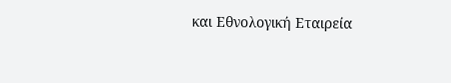και Εθνολογική Εταιρεία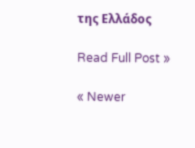της Ελλάδος

Read Full Post »

« Newer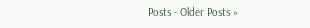Posts - Older Posts »